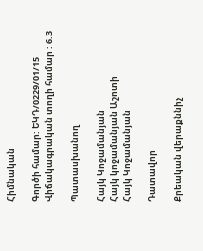Հիմնական

Գործի համար: ԵԿԴ/0229/01/15
Վիճակագրական տողի համար : 6.3

Պատասխանող

Հայկ Կոջամանյան
Հայկ կոջամանյան Աշոտի
Հայկ Կոջամանյան

Դատավոր

Քրեական վերաքննիչ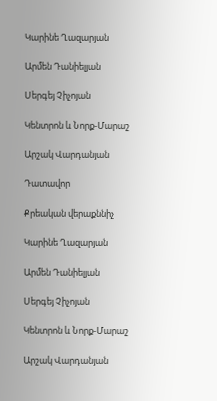Կարինե Ղազարյան

Արմեն Դանիելյան

Սերգեյ Չիչոյան

Կենտրոն և Նորք-Մարաշ

Արշակ Վարդանյան

Դատավոր

Քրեական վերաքննիչ

Կարինե Ղազարյան

Արմեն Դանիելյան

Սերգեյ Չիչոյան

Կենտրոն և Նորք-Մարաշ

Արշակ Վարդանյան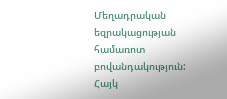Մեղադրական եզրակացության համառոտ բովանդակություն: Հայկ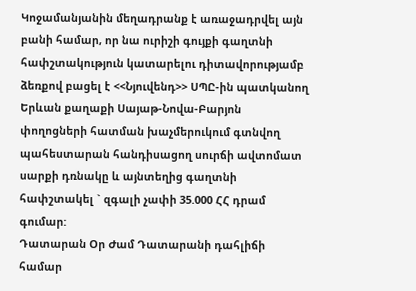Կոջամանյանին մեղադրանք է առաջադրվել այն բանի համար, որ նա ուրիշի գույքի գաղտնի հափշտակություն կատարելու դիտավորությամբ ձեռքով բացել է <<Նյուվենդ>> ՍՊԸ-ին պատկանող Երևան քաղաքի Սայաթ-Նովա-Բարյոն փողոցների հատման խաչմերուկում գտնվող պահեստարան հանդիսացող սուրճի ավտոմատ սարքի դռնակը և այնտեղից գաղտնի հափշտակել ` զգալի չափի 35.000 ՀՀ դրամ գումար:
Դատարան Օր Ժամ Դատարանի դահլիճի համար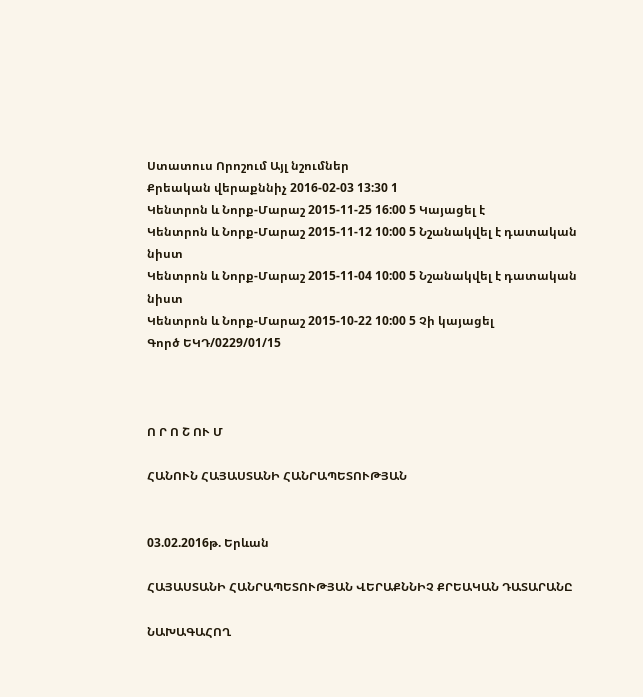Ստատուս Որոշում Այլ նշումներ
Քրեական վերաքննիչ 2016-02-03 13:30 1
Կենտրոն և Նորք-Մարաշ 2015-11-25 16:00 5 Կայացել է
Կենտրոն և Նորք-Մարաշ 2015-11-12 10:00 5 Նշանակվել է դատական նիստ
Կենտրոն և Նորք-Մարաշ 2015-11-04 10:00 5 Նշանակվել է դատական նիստ
Կենտրոն և Նորք-Մարաշ 2015-10-22 10:00 5 Չի կայացել
Գործ ԵԿԴ/0229/01/15



Ո Ր Ո Շ ՈՒ Մ

ՀԱՆՈՒՆ ՀԱՅԱՍՏԱՆԻ ՀԱՆՐԱՊԵՏՈՒԹՅԱՆ


03.02.2016թ. Երևան

ՀԱՅԱՍՏԱՆԻ ՀԱՆՐԱՊԵՏՈՒԹՅԱՆ ՎԵՐԱՔՆՆԻՉ ՔՐԵԱԿԱՆ ԴԱՏԱՐԱՆԸ

ՆԱԽԱԳԱՀՈՂ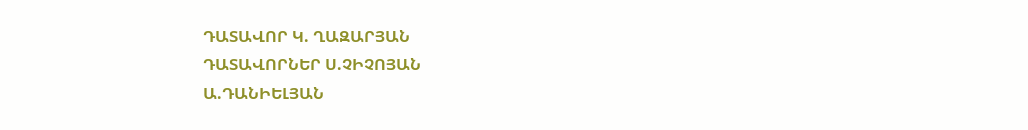ԴԱՏԱՎՈՐ Կ. ՂԱԶԱՐՅԱՆ
ԴԱՏԱՎՈՐՆԵՐ Ս.ՉԻՉՈՅԱՆ
Ա.ԴԱՆԻԵԼՅԱՆ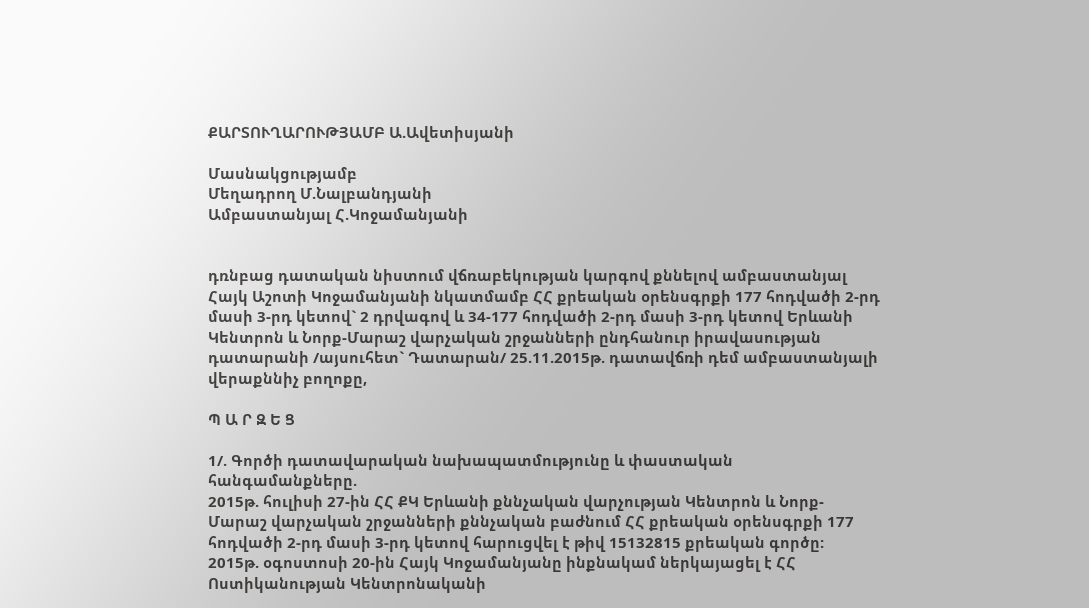ՔԱՐՏՈՒՂԱՐՈՒԹՅԱՄԲ Ա.Ավետիսյանի

Մասնակցությամբ
Մեղադրող Մ.Նալբանդյանի
Ամբաստանյալ Հ.Կոջամանյանի


դռնբաց դատական նիստում վճռաբեկության կարգով քննելով ամբաստանյալ Հայկ Աշոտի Կոջամանյանի նկատմամբ ՀՀ քրեական օրենսգրքի 177 հոդվածի 2-րդ մասի 3-րդ կետով` 2 դրվագով և 34-177 հոդվածի 2-րդ մասի 3-րդ կետով Երևանի Կենտրոն և Նորք-Մարաշ վարչական շրջանների ընդհանուր իրավասության դատարանի /այսուհետ` Դատարան/ 25.11.2015թ. դատավճռի դեմ ամբաստանյալի վերաքննիչ բողոքը,

Պ Ա Ր Զ Ե Ց

1/. Գործի դատավարական նախապատմությունը և փաստական հանգամանքները.
2015թ. հուլիսի 27-ին ՀՀ ՔԿ Երևանի քննչական վարչության Կենտրոն և Նորք-Մարաշ վարչական շրջանների քննչական բաժնում ՀՀ քրեական օրենսգրքի 177 հոդվածի 2-րդ մասի 3-րդ կետով հարուցվել է թիվ 15132815 քրեական գործը:
2015թ. օգոստոսի 20-ին Հայկ Կոջամանյանը ինքնակամ ներկայացել է ՀՀ Ոստիկանության Կենտրոնականի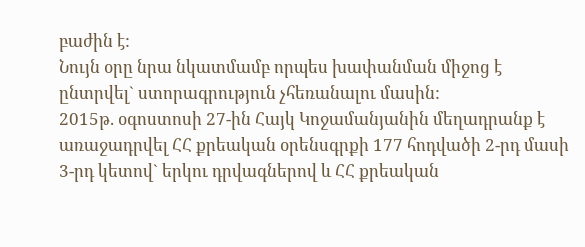բաժին է:
Նույն օրը նրա նկատմամբ որպես խափանման միջոց է ընտրվել` ստորագրություն չհեռանալու մասին:
2015թ. օգոստոսի 27-ին Հայկ Կոջամանյանին մեղադրանք է առաջադրվել ՀՀ քրեական օրենսգրքի 177 հոդվածի 2-րդ մասի 3-րդ կետով` երկու դրվագներով և ՀՀ քրեական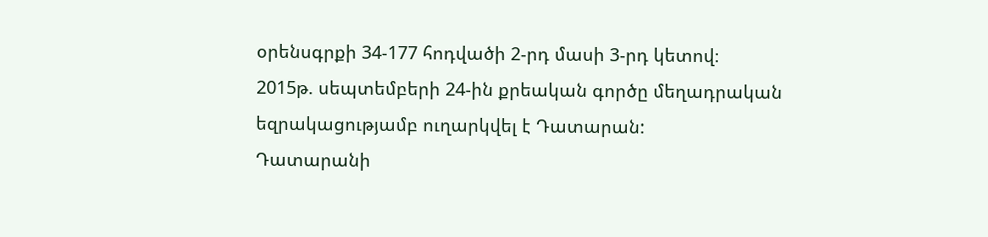օրենսգրքի 34-177 հոդվածի 2-րդ մասի 3-րդ կետով։
2015թ. սեպտեմբերի 24-ին քրեական գործը մեղադրական եզրակացությամբ ուղարկվել է Դատարան:
Դատարանի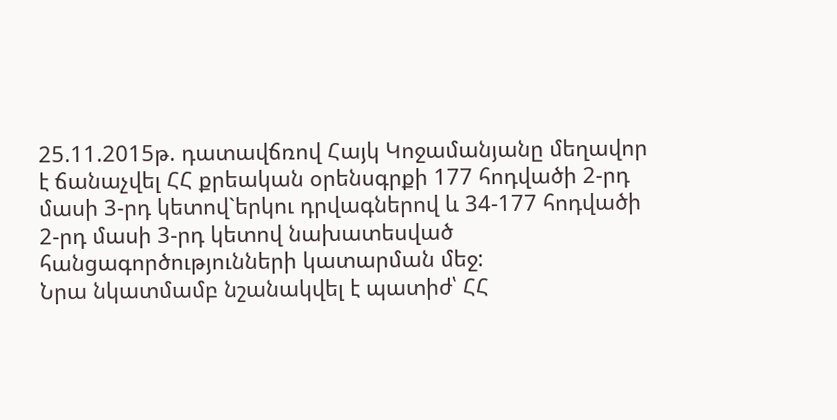25.11.2015թ. դատավճռով Հայկ Կոջամանյանը մեղավոր է ճանաչվել ՀՀ քրեական օրենսգրքի 177 հոդվածի 2-րդ մասի 3-րդ կետով`երկու դրվագներով և 34-177 հոդվածի 2-րդ մասի 3-րդ կետով նախատեսված հանցագործությունների կատարման մեջ:
Նրա նկատմամբ նշանակվել է պատիժ՝ ՀՀ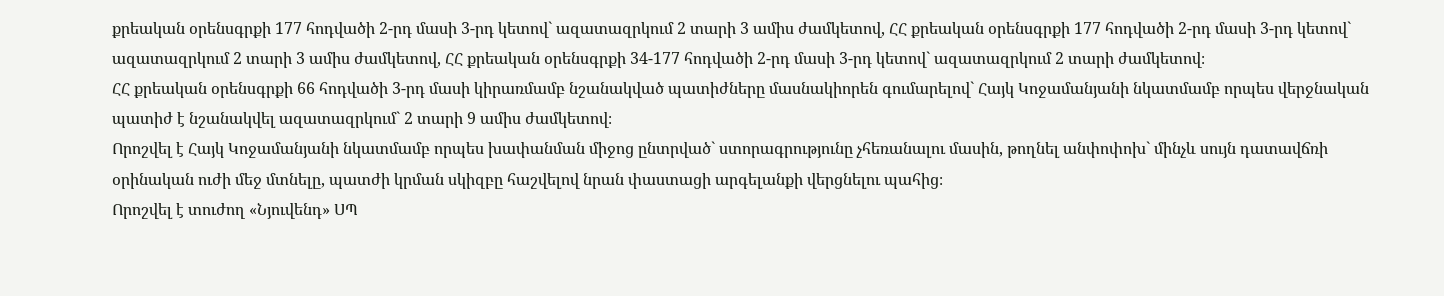քրեական օրենսգրքի 177 հոդվածի 2-րդ մասի 3-րդ կետով` ազատազրկում 2 տարի 3 ամիս ժամկետով, ՀՀ քրեական օրենսգրքի 177 հոդվածի 2-րդ մասի 3-րդ կետով` ազատազրկում 2 տարի 3 ամիս ժամկետով, ՀՀ քրեական օրենսգրքի 34-177 հոդվածի 2-րդ մասի 3-րդ կետով` ազատազրկում 2 տարի ժամկետով։
ՀՀ քրեական օրենսգրքի 66 հոդվածի 3-րդ մասի կիրառմամբ նշանակված պատիժները մասնակիորեն գումարելով` Հայկ Կոջամանյանի նկատմամբ որպես վերջնական պատիժ է նշանակվել ազատազրկում` 2 տարի 9 ամիս ժամկետով։
Որոշվել է Հայկ Կոջամանյանի նկատմամբ որպես խափանման միջոց ընտրված` ստորագրությունը չհեռանալու մասին, թողնել անփոփոխ` մինչև սույն դատավճռի օրինական ուժի մեջ մտնելը, պատժի կրման սկիզբը հաշվելով նրան փաստացի արգելանքի վերցնելու պահից։
Որոշվել է տուժող «Նյուվենդ» ՍՊ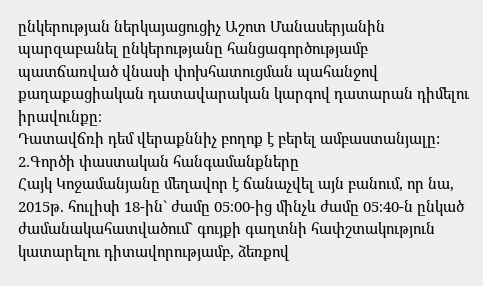ընկերության ներկայացուցիչ Աշոտ Մանասերյանին պարզաբանել ընկերությանը հանցագործությամբ պատճառված վնասի փոխհատուցման պահանջով քաղաքացիական դատավարական կարգով դատարան դիմելու իրավունքը։
Դատավճռի դեմ վերաքննիչ բողոք է բերել ամբաստանյալը:
2.Գործի փաստական հանգամանքները
Հայկ Կոջամանյանը մեղավոր է ճանաչվել այն բանում, որ նա, 2015թ. հուլիսի 18-ին` ժամը 05։00-ից մինչև ժամը 05։40-ն ընկած ժամանակահատվածում` գույքի գաղտնի հափշտակություն կատարելու դիտավորությամբ, ձեռքով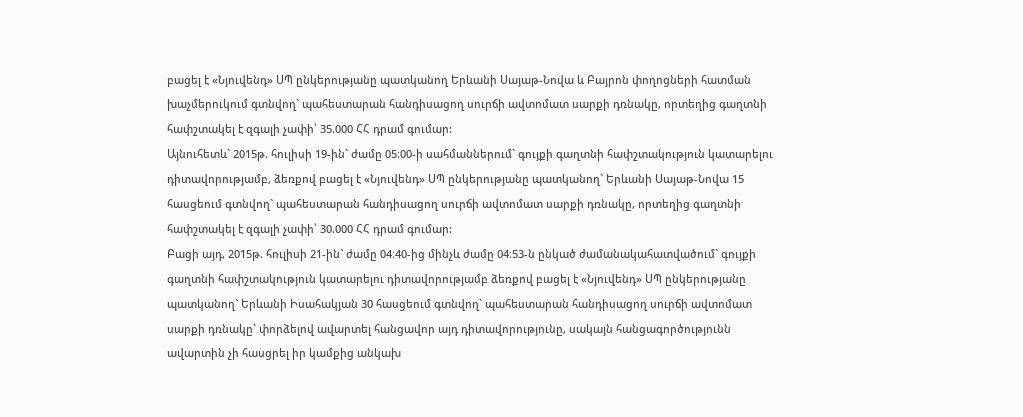բացել է «Նյուվենդ» ՍՊ ընկերությանը պատկանող Երևանի Սայաթ-Նովա և Բայրոն փողոցների հատման խաչմերուկում գտնվող` պահեստարան հանդիսացող սուրճի ավտոմատ սարքի դռնակը, որտեղից գաղտնի հափշտակել է զգալի չափի՝ 35.000 ՀՀ դրամ գումար:
Այնուհետև` 2015թ. հուլիսի 19-ին` ժամը 05։00-ի սահմաններում` գույքի գաղտնի հափշտակություն կատարելու դիտավորությամբ, ձեռքով բացել է «Նյուվենդ» ՍՊ ընկերությանը պատկանող` Երևանի Սայաթ-Նովա 15 հասցեում գտնվող` պահեստարան հանդիսացող սուրճի ավտոմատ սարքի դռնակը, որտեղից գաղտնի հափշտակել է զգալի չափի՝ 30.000 ՀՀ դրամ գումար:
Բացի այդ, 2015թ. հուլիսի 21-ին` ժամը 04։40-ից մինչև ժամը 04։53-ն ընկած ժամանակահատվածում` գույքի գաղտնի հափշտակություն կատարելու դիտավորությամբ ձեռքով բացել է «Նյուվենդ» ՍՊ ընկերությանը պատկանող` Երևանի Իսահակյան 30 հասցեում գտնվող` պահեստարան հանդիսացող սուրճի ավտոմատ սարքի դռնակը` փորձելով ավարտել հանցավոր այդ դիտավորությունը, սակայն հանցագործությունն ավարտին չի հասցրել իր կամքից անկախ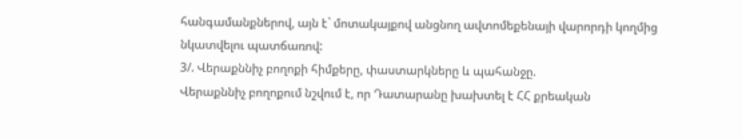հանգամանքներով, այն է` մոտակայքով անցնող ավտոմեքենայի վարորդի կողմից նկատվելու պատճառով:
3/. Վերաքննիչ բողոքի հիմքերը, փաստարկները և պահանջը.
Վերաքննիչ բողոքում նշվում է, որ Դատարանը խախտել է ՀՀ քրեական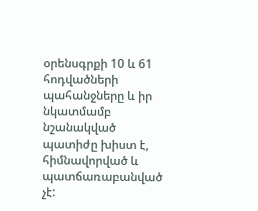օրենսգրքի 10 և 61 հոդվածների պահանջները և իր նկատմամբ նշանակված պատիժը խիստ է, հիմնավորված և պատճառաբանված չէ: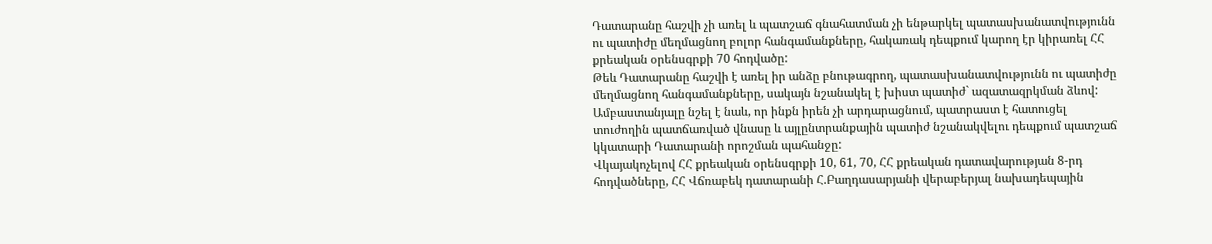Դատարանը հաշվի չի առել և պատշաճ գնահատման չի ենթարկել պատասխանատվությունն ու պատիժը մեղմացնող բոլոր հանգամանքները, հակառակ դեպքում կարող էր կիրառել ՀՀ քրեական օրենսգրքի 70 հոդվածը:
Թեև Դատարանը հաշվի է առել իր անձը բնութագրող, պատասխանատվությունն ու պատիժը մեղմացնող հանգամանքները, սակայն նշանակել է խիստ պատիժ` ազատազրկման ձևով:
Ամբաստանյալը նշել է նաև, որ ինքն իրեն չի արդարացնում, պատրաստ է հատուցել տուժողին պատճառված վնասը և այլընտրանքային պատիժ նշանակվելու դեպքում պատշաճ կկատարի Դատարանի որոշման պահանջը:
Վկայակոչելով ՀՀ քրեական օրենսգրքի 10, 61, 70, ՀՀ քրեական դատավարության 8-րդ հոդվածները, ՀՀ Վճռաբեկ դատարանի Հ.Բաղդասարյանի վերաբերյալ նախադեպային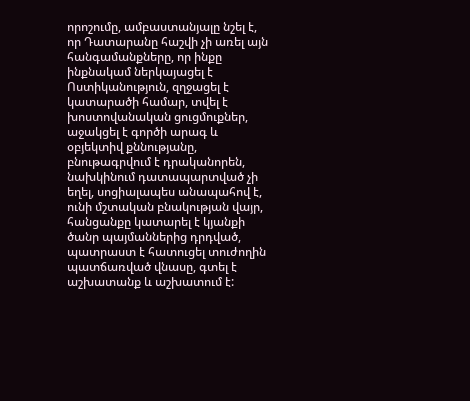որոշումը, ամբաստանյալը նշել է, որ Դատարանը հաշվի չի առել այն հանգամանքները, որ ինքը ինքնակամ ներկայացել է Ոստիկանություն, զղջացել է կատարածի համար, տվել է խոստովանական ցուցմուքներ, աջակցել է գործի արագ և օբյեկտիվ քննությանը, բնութագրվում է դրականորեն, նախկինում դատապարտված չի եղել, սոցիալապես անապահով է, ունի մշտական բնակության վայր, հանցանքը կատարել է կյանքի ծանր պայմաններից դրդված, պատրաստ է հատուցել տուժողին պատճառված վնասը, գտել է աշխատանք և աշխատում է: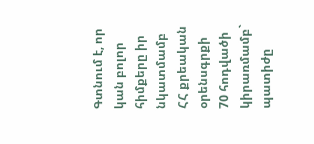Գտնում է, որ կան բոլոր հիմքերը իր նկատմամբ ՀՀ քրեական օրենսգրքի 70 հոդվածի կիրառմամբ` պատիժը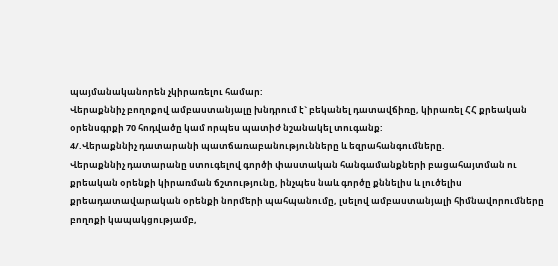պայմանականորեն չկիրառելու համար:
Վերաքննիչ բողոքով ամբաստանյալը խնդրում է` բեկանել դատավճիռը, կիրառել ՀՀ քրեական օրենսգրքի 70 հոդվածը կամ որպես պատիժ նշանակել տուգանք:
4/.Վերաքննիչ դատարանի պատճառաբանությունները և եզրահանգումները.
Վերաքննիչ դատարանը ստուգելով գործի փաստական հանգամանքների բացահայտման ու քրեական օրենքի կիրառման ճշտությունը, ինչպես նաև գործը քննելիս և լուծելիս քրեադատավարական օրենքի նորմերի պահպանումը, լսելով ամբաստանյալի հիմնավորումները բողոքի կապակցությամբ,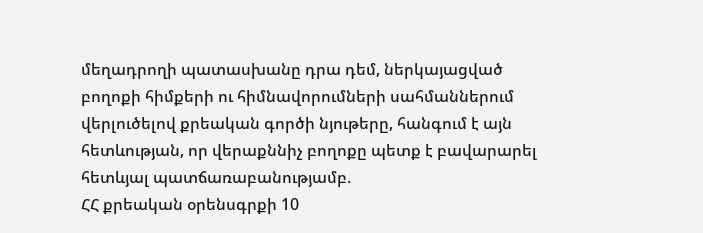մեղադրողի պատասխանը դրա դեմ, ներկայացված բողոքի հիմքերի ու հիմնավորումների սահմաններում վերլուծելով քրեական գործի նյութերը, հանգում է այն հետևության, որ վերաքննիչ բողոքը պետք է բավարարել հետևյալ պատճառաբանությամբ.
ՀՀ քրեական օրենսգրքի 10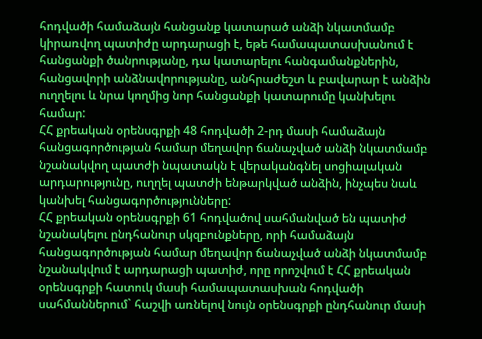հոդվածի համաձայն հանցանք կատարած անձի նկատմամբ կիրառվող պատիժը արդարացի է, եթե համապատասխանում է հանցանքի ծանրությանը, դա կատարելու հանգամանքներին, հանցավորի անձնավորությանը, անհրաժեշտ և բավարար է անձին ուղղելու և նրա կողմից նոր հանցանքի կատարումը կանխելու համար:
ՀՀ քրեական օրենսգրքի 48 հոդվածի 2-րդ մասի համաձայն հանցագործության համար մեղավոր ճանաչված անձի նկատմամբ նշանակվող պատժի նպատակն է վերականգնել սոցիալական արդարությունը, ուղղել պատժի ենթարկված անձին, ինչպես նաև կանխել հանցագործությունները:
ՀՀ քրեական օրենսգրքի 61 հոդվածով սահմանված են պատիժ նշանակելու ընդհանուր սկզբունքները, որի համաձայն հանցագործության համար մեղավոր ճանաչված անձի նկատմամբ նշանակվում է արդարացի պատիժ, որը որոշվում է ՀՀ քրեական օրենսգրքի հատուկ մասի համապատասխան հոդվածի սահմաններում` հաշվի առնելով նույն օրենսգրքի ընդհանուր մասի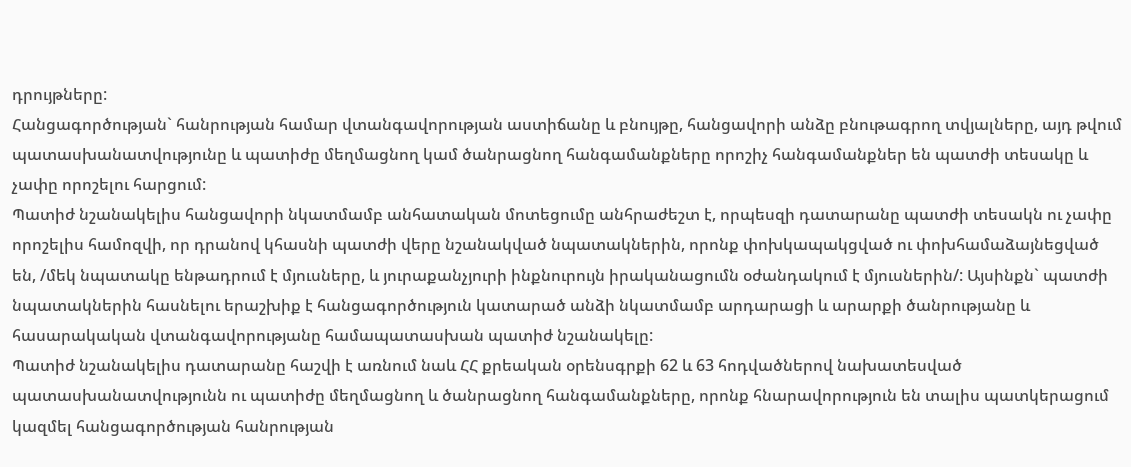դրույթները:
Հանցագործության` հանրության համար վտանգավորության աստիճանը և բնույթը, հանցավորի անձը բնութագրող տվյալները, այդ թվում պատասխանատվությունը և պատիժը մեղմացնող կամ ծանրացնող հանգամանքները որոշիչ հանգամանքներ են պատժի տեսակը և չափը որոշելու հարցում:
Պատիժ նշանակելիս հանցավորի նկատմամբ անհատական մոտեցումը անհրաժեշտ է, որպեսզի դատարանը պատժի տեսակն ու չափը որոշելիս համոզվի, որ դրանով կհասնի պատժի վերը նշանակված նպատակներին, որոնք փոխկապակցված ու փոխհամաձայնեցված են, /մեկ նպատակը ենթադրում է մյուսները, և յուրաքանչյուրի ինքնուրույն իրականացումն օժանդակում է մյուսներին/: Այսինքն` պատժի նպատակներին հասնելու երաշխիք է հանցագործություն կատարած անձի նկատմամբ արդարացի և արարքի ծանրությանը և հասարակական վտանգավորությանը համապատասխան պատիժ նշանակելը:
Պատիժ նշանակելիս դատարանը հաշվի է առնում նաև ՀՀ քրեական օրենսգրքի 62 և 63 հոդվածներով նախատեսված պատասխանատվությունն ու պատիժը մեղմացնող և ծանրացնող հանգամանքները, որոնք հնարավորություն են տալիս պատկերացում կազմել հանցագործության հանրության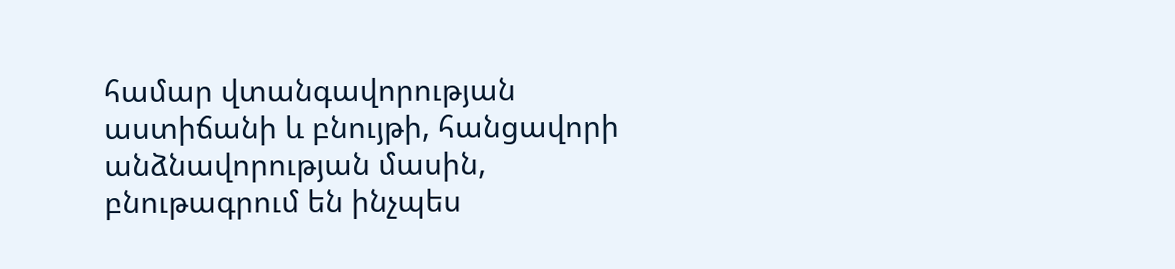համար վտանգավորության աստիճանի և բնույթի, հանցավորի անձնավորության մասին, բնութագրում են ինչպես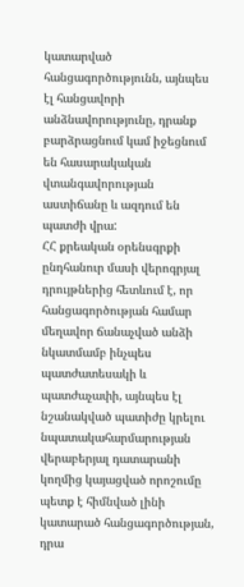կատարված հանցագործությունն, այնպես էլ հանցավորի անձնավորությունը, դրանք բարձրացնում կամ իջեցնում են հասարակական վտանգավորության աստիճանը և ազդում են պատժի վրա:
ՀՀ քրեական օրենսգրքի ընդհանուր մասի վերոգրյալ դրույթներից հետևում է, որ հանցագործության համար մեղավոր ճանաչված անձի նկատմամբ ինչպես պատժատեսակի և պատժաչափի, այնպես էլ նշանակված պատիժը կրելու նպատակահարմարության վերաբերյալ դատարանի կողմից կայացված որոշումը պետք է հիմնված լինի կատարած հանցագործության, դրա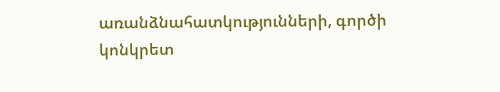առանձնահատկությունների, գործի կոնկրետ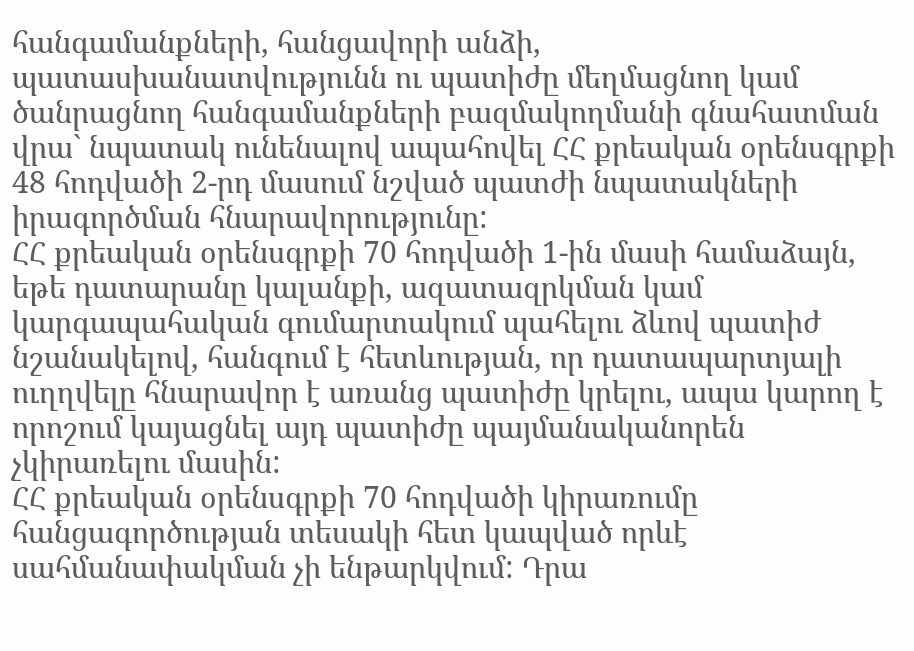հանգամանքների, հանցավորի անձի, պատասխանատվությունն ու պատիժը մեղմացնող կամ ծանրացնող հանգամանքների բազմակողմանի գնահատման վրա` նպատակ ունենալով ապահովել ՀՀ քրեական օրենսգրքի 48 հոդվածի 2-րդ մասում նշված պատժի նպատակների իրագործման հնարավորությունը:
ՀՀ քրեական օրենսգրքի 70 հոդվածի 1-ին մասի համաձայն, եթե դատարանը կալանքի, ազատազրկման կամ կարգապահական գումարտակում պահելու ձևով պատիժ նշանակելով, հանգում է հետևության, որ դատապարտյալի ուղղվելը հնարավոր է առանց պատիժը կրելու, ապա կարող է որոշում կայացնել այդ պատիժը պայմանականորեն չկիրառելու մասին:
ՀՀ քրեական օրենսգրքի 70 հոդվածի կիրառումը հանցագործության տեսակի հետ կապված որևէ սահմանափակման չի ենթարկվում: Դրա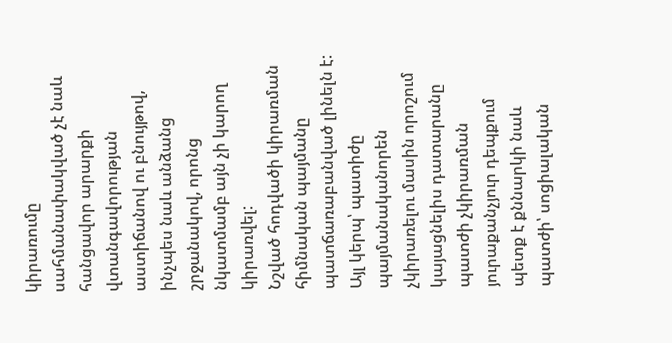կիրառումը սահմանափակված չէ նաև հանցավոր արարքի վտանգավորության աստիճանով ու բնույթով, ինչպես նաև անձանց շրջանակով, որոնց նկատմամբ այն չի կարող կիրառվել:
Նշված հոդվածի կիրառման հիմնական պայմանը պատճառաբանված լինելն է:
Այլ կերպ՝ պատիժը պայմանականորեն չկիրառելու մասին որոշում կայացնելիս դատարանը պատժի չկիրառման յուրաքանչյուր դեպքում պետք է քննարկի նաև պատժի՝ սոցիալական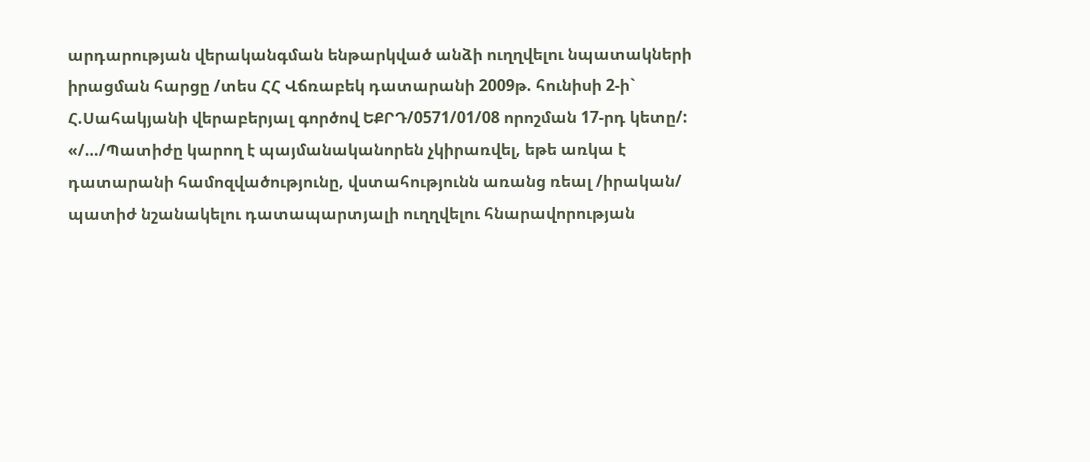արդարության վերականգման ենթարկված անձի ուղղվելու նպատակների իրացման հարցը /տես ՀՀ Վճռաբեկ դատարանի 2009թ. հունիսի 2-ի` Հ.Սահակյանի վերաբերյալ գործով ԵՔՐԴ/0571/01/08 որոշման 17-րդ կետը/:
«/…/Պատիժը կարող է պայմանականորեն չկիրառվել, եթե առկա է դատարանի համոզվածությունը, վստահությունն առանց ռեալ /իրական/ պատիժ նշանակելու դատապարտյալի ուղղվելու հնարավորության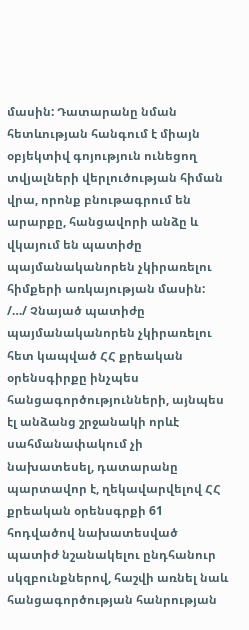մասին: Դատարանը նման հետևության հանգում է միայն օբյեկտիվ գոյություն ունեցող տվյալների վերլուծության հիման վրա, որոնք բնութագրում են արարքը, հանցավորի անձը և վկայում են պատիժը պայմանականորեն չկիրառելու հիմքերի առկայության մասին:
/…/ Չնայած պատիժը պայմանականորեն չկիրառելու հետ կապված ՀՀ քրեական օրենսգիրքը ինչպես հանցագործությունների, այնպես էլ անձանց շրջանակի որևէ սահմանափակում չի նախատեսել, դատարանը պարտավոր է, ղեկավարվելով ՀՀ քրեական օրենսգրքի 61 հոդվածով նախատեսված պատիժ նշանակելու ընդհանուր սկզբունքներով, հաշվի առնել նաև հանցագործության հանրության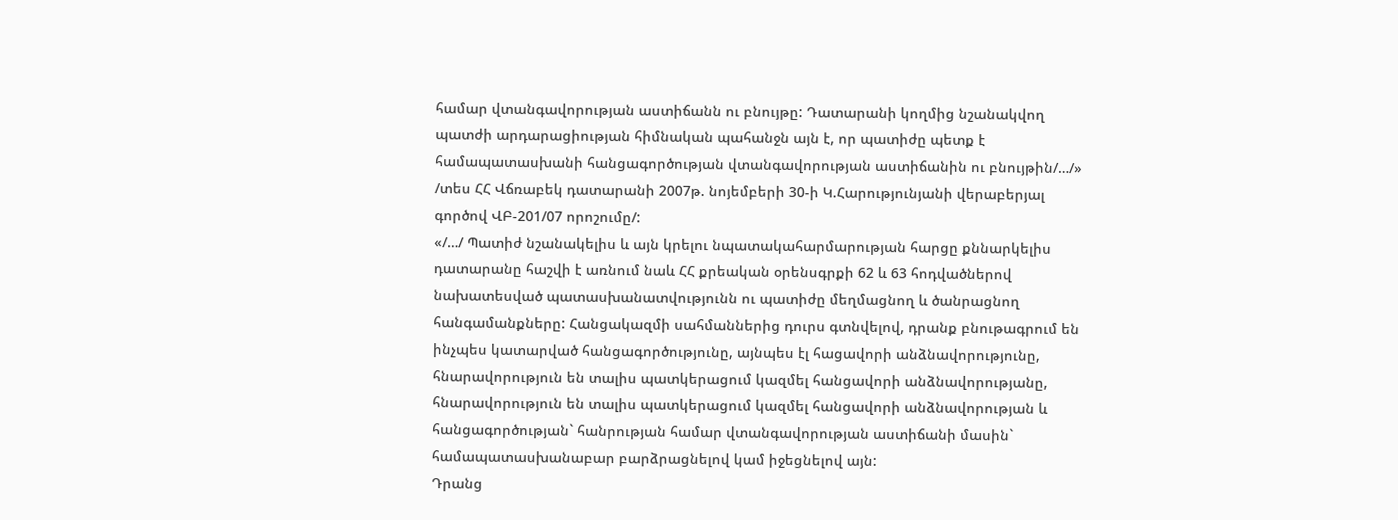համար վտանգավորության աստիճանն ու բնույթը: Դատարանի կողմից նշանակվող պատժի արդարացիության հիմնական պահանջն այն է, որ պատիժը պետք է համապատասխանի հանցագործության վտանգավորության աստիճանին ու բնույթին/…/» /տես ՀՀ Վճռաբեկ դատարանի 2007թ. նոյեմբերի 30-ի Կ.Հարությունյանի վերաբերյալ գործով ՎԲ-201/07 որոշումը/:
«/…/ Պատիժ նշանակելիս և այն կրելու նպատակահարմարության հարցը քննարկելիս դատարանը հաշվի է առնում նաև ՀՀ քրեական օրենսգրքի 62 և 63 հոդվածներով նախատեսված պատասխանատվությունն ու պատիժը մեղմացնող և ծանրացնող հանգամանքները: Հանցակազմի սահմաններից դուրս գտնվելով, դրանք բնութագրում են ինչպես կատարված հանցագործությունը, այնպես էլ հացավորի անձնավորությունը, հնարավորություն են տալիս պատկերացում կազմել հանցավորի անձնավորությանը, հնարավորություն են տալիս պատկերացում կազմել հանցավորի անձնավորության և հանցագործության` հանրության համար վտանգավորության աստիճանի մասին` համապատասխանաբար բարձրացնելով կամ իջեցնելով այն:
Դրանց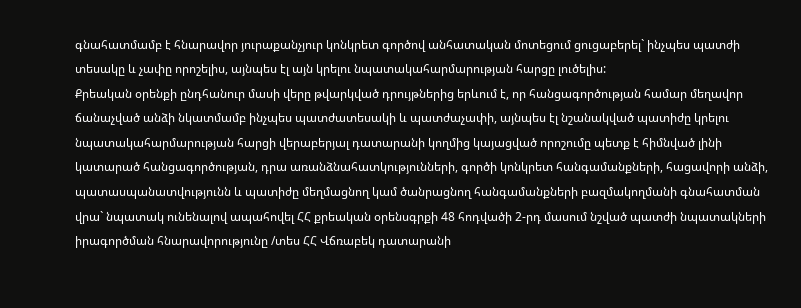գնահատմամբ է հնարավոր յուրաքանչյուր կոնկրետ գործով անհատական մոտեցում ցուցաբերել` ինչպես պատժի տեսակը և չափը որոշելիս, այնպես էլ այն կրելու նպատակահարմարության հարցը լուծելիս:
Քրեական օրենքի ընդհանուր մասի վերը թվարկված դրույթներից երևում է, որ հանցագործության համար մեղավոր ճանաչված անձի նկատմամբ ինչպես պատժատեսակի և պատժաչափի, այնպես էլ նշանակված պատիժը կրելու նպատակահարմարության հարցի վերաբերյալ դատարանի կողմից կայացված որոշումը պետք է հիմնված լինի կատարած հանցագործության, դրա առանձնահատկությունների, գործի կոնկրետ հանգամանքների, հացավորի անձի, պատասպանատվությունն և պատիժը մեղմացնող կամ ծանրացնող հանգամանքների բազմակողմանի գնահատման վրա` նպատակ ունենալով ապահովել ՀՀ քրեական օրենսգրքի 48 հոդվածի 2-րդ մասում նշված պատժի նպատակների իրագործման հնարավորությունը /տես ՀՀ Վճռաբեկ դատարանի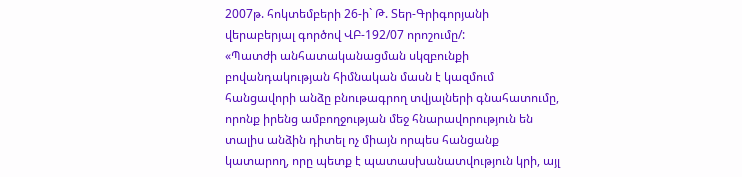2007թ. հոկտեմբերի 26-ի` Թ. Տեր-Գրիգորյանի վերաբերյալ գործով ՎԲ-192/07 որոշումը/:
«Պատժի անհատականացման սկզբունքի բովանդակության հիմնական մասն է կազմում հանցավորի անձը բնութագրող տվյալների գնահատումը, որոնք իրենց ամբողջության մեջ հնարավորություն են տալիս անձին դիտել ոչ միայն որպես հանցանք կատարող, որը պետք է պատասխանատվություն կրի, այլ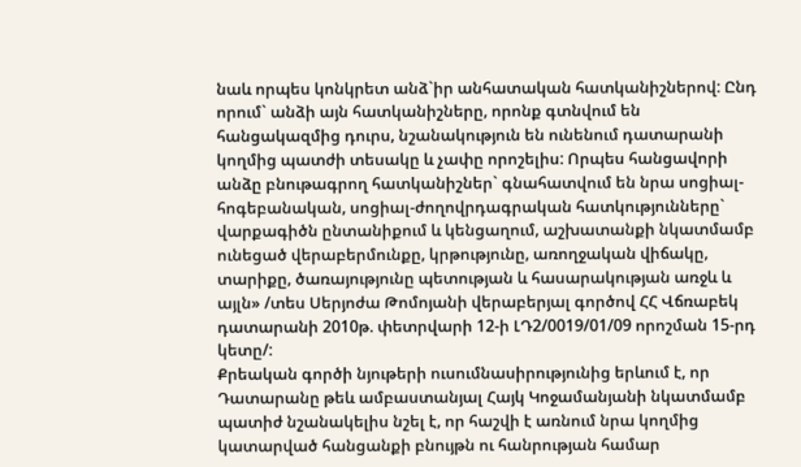նաև որպես կոնկրետ անձ`իր անհատական հատկանիշներով: Ընդ որում` անձի այն հատկանիշները, որոնք գտնվում են հանցակազմից դուրս, նշանակություն են ունենում դատարանի կողմից պատժի տեսակը և չափը որոշելիս: Որպես հանցավորի անձը բնութագրող հատկանիշներ` գնահատվում են նրա սոցիալ-հոգեբանական, սոցիալ-ժողովրդագրական հատկությունները` վարքագիծն ընտանիքում և կենցաղում, աշխատանքի նկատմամբ ունեցած վերաբերմունքը, կրթությունը, առողջական վիճակը, տարիքը, ծառայությունը պետության և հասարակության առջև և այլն» /տես Սերյոժա Թոմոյանի վերաբերյալ գործով ՀՀ Վճռաբեկ դատարանի 2010թ. փետրվարի 12-ի ԼԴ2/0019/01/09 որոշման 15-րդ կետը/:
Քրեական գործի նյութերի ուսումնասիրությունից երևում է, որ Դատարանը թեև ամբաստանյալ Հայկ Կոջամանյանի նկատմամբ պատիժ նշանակելիս նշել է, որ հաշվի է առնում նրա կողմից կատարված հանցանքի բնույթն ու հանրության համար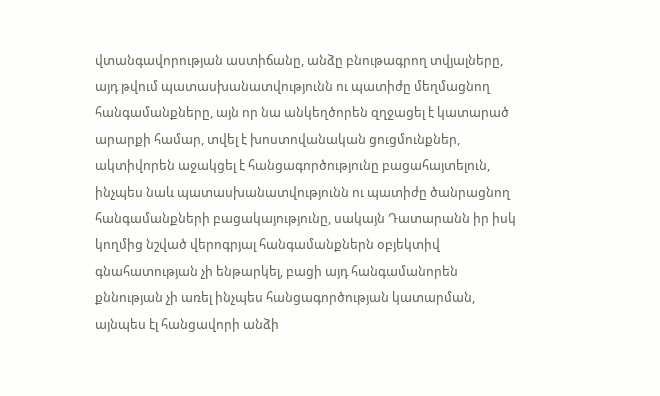վտանգավորության աստիճանը, անձը բնութագրող տվյալները, այդ թվում պատասխանատվությունն ու պատիժը մեղմացնող հանգամանքները, այն որ նա անկեղծորեն զղջացել է կատարած արարքի համար, տվել է խոստովանական ցուցմունքներ, ակտիվորեն աջակցել է հանցագործությունը բացահայտելուն, ինչպես նաև պատասխանատվությունն ու պատիժը ծանրացնող հանգամանքների բացակայությունը, սակայն Դատարանն իր իսկ կողմից նշված վերոգրյալ հանգամանքներն օբյեկտիվ գնահատության չի ենթարկել, բացի այդ հանգամանորեն քննության չի առել ինչպես հանցագործության կատարման, այնպես էլ հանցավորի անձի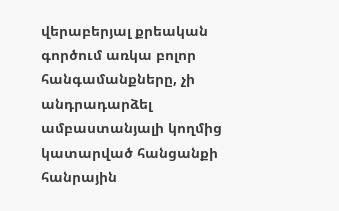վերաբերյալ քրեական գործում առկա բոլոր հանգամանքները, չի անդրադարձել ամբաստանյալի կողմից կատարված հանցանքի հանրային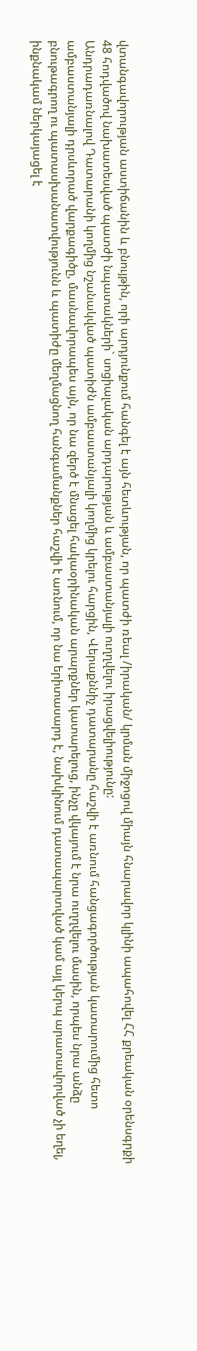վտանգավորության աստիճանին և բնույթին, որի արդյունքում հանգել է այն հետևության, որ պատժի ռեալ /իրական/ կրման միջոցով միայն հնարավոր կլինի ապահովել ՀՀ քրեական օրենսգրքի 48 հոդվածով նախատեսված պատժի նպատակների` սոցիալական արդարության և ամբաստանյալի ուղղվելու իրացվելիությունը:
Անդրադառնալով Դատարանի կողմից նշանակված պատիժն ամբաստանյալի կողմից կրելու հարցին, Վերաքննիչ դատարանը հաշվի է առնում հանցագործության կատարումից հետո ամբաստանյալի դրսևորած վարքագիծը, մասնավորապես այն, որ նա զերծ է մնացել հակաօրինական արարքներ կատարելուց, ինչը վկայում է նրա ուղղվելու մասին, որպես նրա անձը բնութագրող ու պատասխանատվությունն և պատիժը մեղմացնող հանգամանքներ հաշվի է առնում, որ նա երիտասարդ է, նախկինում դատապարտված կամ այլ կերպ արատավորված չի եղել, ինքնակամ ներկայացել է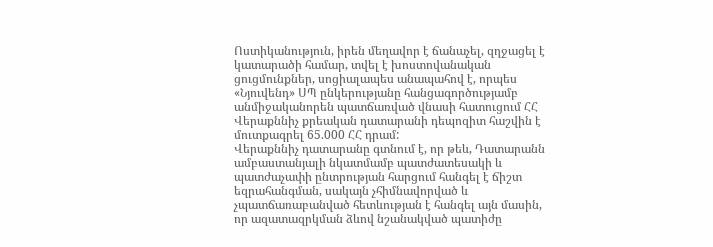Ոստիկանություն, իրեն մեղավոր է ճանաչել, զղջացել է կատարածի համար, տվել է խոստովանական ցուցմունքներ, սոցիալապես անապահով է, որպես «Նյուվենդ» ՍՊ ընկերությանը հանցագործությամբ անմիջականորեն պատճառված վնասի հատուցում ՀՀ Վերաքննիչ քրեական դատարանի դեպոզիտ հաշվին է մուտքագրել 65.000 ՀՀ դրամ:
Վերաքննիչ դատարանը գտնում է, որ թեև, Դատարանն ամբաստանյալի նկատմամբ պատժատեսակի և պատժաչափի ընտրության հարցում հանգել է ճիշտ եզրահանգման, սակայն չհիմնավորված և չպատճառաբանված հետևության է հանգել այն մասին, որ ազատազրկման ձևով նշանակված պատիժը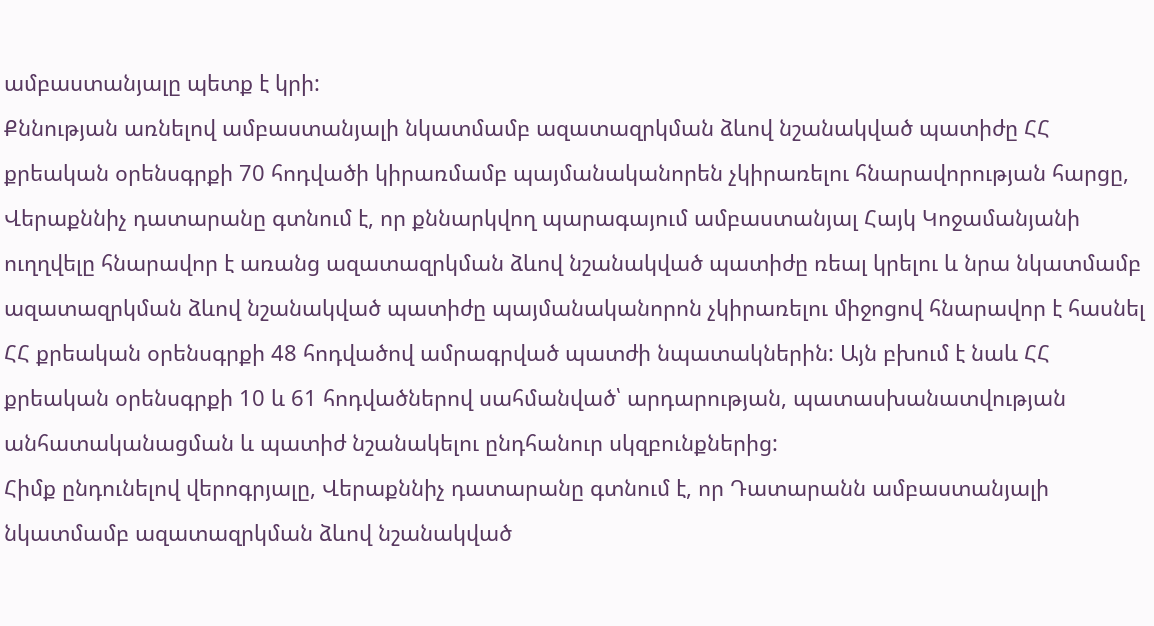ամբաստանյալը պետք է կրի:
Քննության առնելով ամբաստանյալի նկատմամբ ազատազրկման ձևով նշանակված պատիժը ՀՀ քրեական օրենսգրքի 70 հոդվածի կիրառմամբ պայմանականորեն չկիրառելու հնարավորության հարցը, Վերաքննիչ դատարանը գտնում է, որ քննարկվող պարագայում ամբաստանյալ Հայկ Կոջամանյանի ուղղվելը հնարավոր է առանց ազատազրկման ձևով նշանակված պատիժը ռեալ կրելու և նրա նկատմամբ ազատազրկման ձևով նշանակված պատիժը պայմանականորոն չկիրառելու միջոցով հնարավոր է հասնել ՀՀ քրեական օրենսգրքի 48 հոդվածով ամրագրված պատժի նպատակներին: Այն բխում է նաև ՀՀ քրեական օրենսգրքի 10 և 61 հոդվածներով սահմանված՝ արդարության, պատասխանատվության անհատականացման և պատիժ նշանակելու ընդհանուր սկզբունքներից:
Հիմք ընդունելով վերոգրյալը, Վերաքննիչ դատարանը գտնում է, որ Դատարանն ամբաստանյալի նկատմամբ ազատազրկման ձևով նշանակված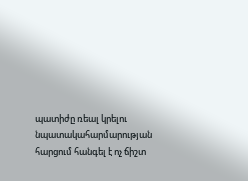պատիժը ռեալ կրելու նպատակահարմարության հարցում հանգել է ոչ ճիշտ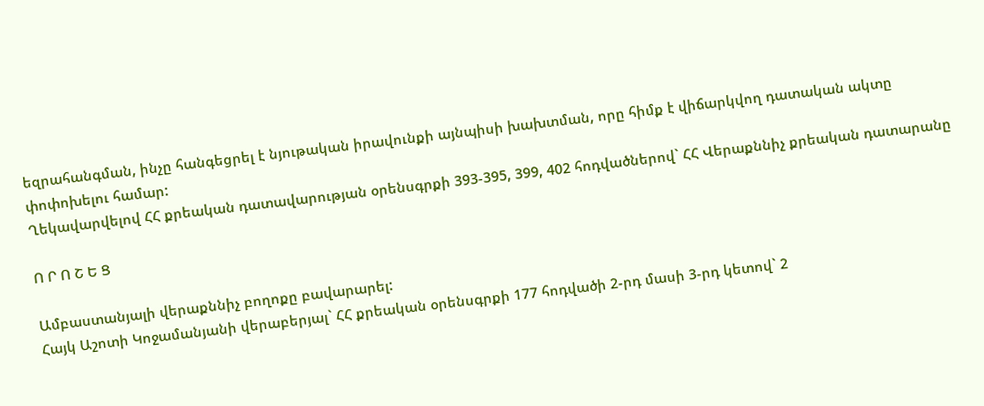եզրահանգման, ինչը հանգեցրել է նյութական իրավունքի այնպիսի խախտման, որը հիմք է վիճարկվող դատական ակտը փոփոխելու համար:
Ղեկավարվելով ՀՀ քրեական դատավարության օրենսգրքի 393-395, 399, 402 հոդվածներով` ՀՀ Վերաքննիչ քրեական դատարանը

Ո Ր Ո Շ Ե Ց

Ամբաստանյալի վերաքննիչ բողոքը բավարարել:
Հայկ Աշոտի Կոջամանյանի վերաբերյալ` ՀՀ քրեական օրենսգրքի 177 հոդվածի 2-րդ մասի 3-րդ կետով` 2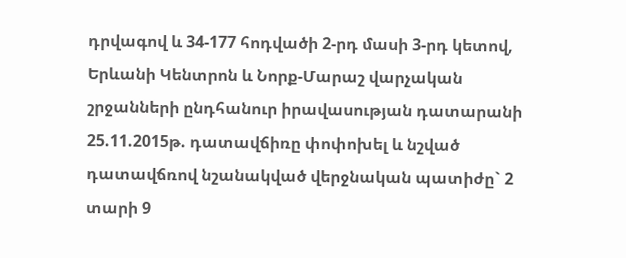դրվագով և 34-177 հոդվածի 2-րդ մասի 3-րդ կետով, Երևանի Կենտրոն և Նորք-Մարաշ վարչական շրջանների ընդհանուր իրավասության դատարանի 25.11.2015թ. դատավճիռը փոփոխել և նշված դատավճռով նշանակված վերջնական պատիժը` 2 տարի 9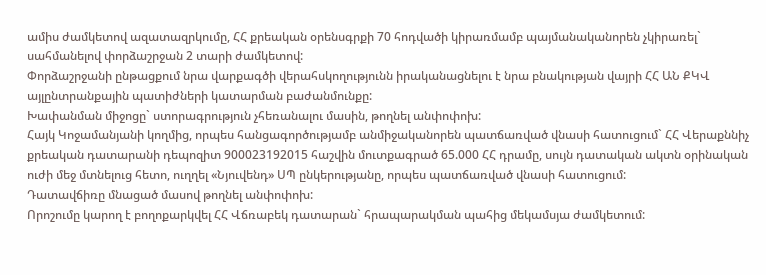ամիս ժամկետով ազատազրկումը, ՀՀ քրեական օրենսգրքի 70 հոդվածի կիրառմամբ պայմանականորեն չկիրառել` սահմանելով փորձաշրջան 2 տարի ժամկետով:
Փորձաշրջանի ընթացքում նրա վարքագծի վերահսկողությունն իրականացնելու է նրա բնակության վայրի ՀՀ ԱՆ ՔԿՎ այլընտրանքային պատիժների կատարման բաժանմունքը:
Խափանման միջոցը` ստորագրություն չհեռանալու մասին, թողնել անփոփոխ:
Հայկ Կոջամանյանի կողմից, որպես հանցագործությամբ անմիջականորեն պատճառված վնասի հատուցում` ՀՀ Վերաքննիչ քրեական դատարանի դեպոզիտ 900023192015 հաշվին մուտքագրած 65.000 ՀՀ դրամը, սույն դատական ակտն օրինական ուժի մեջ մտնելուց հետո, ուղղել «Նյուվենդ» ՍՊ ընկերությանը, որպես պատճառված վնասի հատուցում:
Դատավճիռը մնացած մասով թողնել անփոփոխ:
Որոշումը կարող է բողոքարկվել ՀՀ Վճռաբեկ դատարան` հրապարակման պահից մեկամսյա ժամկետում: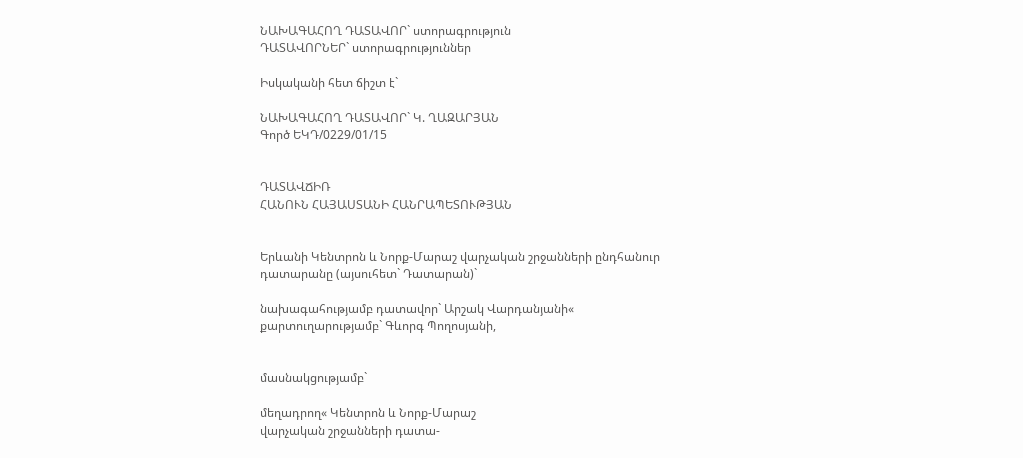ՆԱԽԱԳԱՀՈՂ ԴԱՏԱՎՈՐ` ստորագրություն
ԴԱՏԱՎՈՐՆԵՐ` ստորագրություններ

Իսկականի հետ ճիշտ է`

ՆԱԽԱԳԱՀՈՂ ԴԱՏԱՎՈՐ` Կ. ՂԱԶԱՐՅԱՆ
Գործ ԵԿԴ/0229/01/15


ԴԱՏԱՎՃԻՌ
ՀԱՆՈՒՆ ՀԱՅԱՍՏԱՆԻ ՀԱՆՐԱՊԵՏՈՒԹՅԱՆ


Երևանի Կենտրոն և Նորք-Մարաշ վարչական շրջանների ընդհանուր դատարանը (այսուհետ` Դատարան)`

նախագահությամբ դատավոր` Արշակ Վարդանյանի«
քարտուղարությամբ` Գևորգ Պողոսյանի,


մասնակցությամբ`

մեղադրող« Կենտրոն և Նորք-Մարաշ
վարչական շրջանների դատա-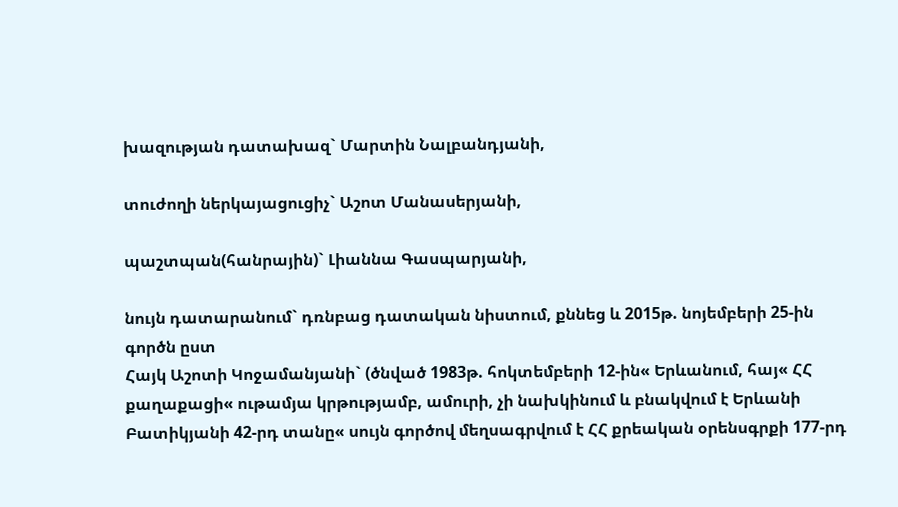խազության դատախազ` Մարտին Նալբանդյանի,

տուժողի ներկայացուցիչ` Աշոտ Մանասերյանի,

պաշտպան(հանրային)` Լիաննա Գասպարյանի,

նույն դատարանում` դռնբաց դատական նիստում, քննեց և 2015թ. նոյեմբերի 25-ին գործն ըստ
Հայկ Աշոտի Կոջամանյանի` (ծնված 1983թ. հոկտեմբերի 12-ին« Երևանում, հայ« ՀՀ քաղաքացի« ութամյա կրթությամբ, ամուրի, չի նախկինում և բնակվում է Երևանի Բատիկյանի 42-րդ տանը« սույն գործով մեղսագրվում է ՀՀ քրեական օրենսգրքի 177-րդ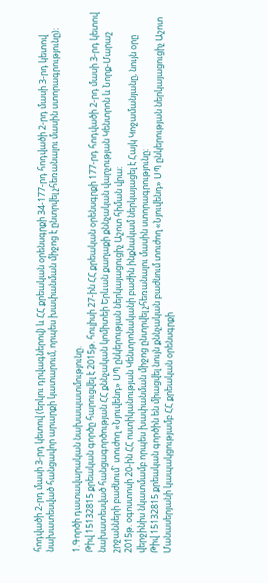հոդվածի 2-րդ մասի 3-րդ կետով (երկու դրվագներով) և ՀՀ քրեական օրենսգրքի 34-177-րդ հոդվածի 2-րդ մասի 3-րդ կետով նախատեսված հանցավոր արարքի կատարում, որպես խափանման միջոց է ընտրվել չհեռանալու մասին ստորագրությունը)։

1.Գործի դատավարական նախապատմությունը.
Թիվ 15132815 քրեական գործը հարուցվել է 2015թ. հուլիսի 27-ին ՀՀ քրեական օրենսգրքի 177-րդ հոդվածի 2-րդ մասի 3-րդ կետով նախատեսված հանցագործության ՀՀ քննչական կոմիտեի Երևան քաղաքի քննչական վարչության Կենտրոն և Նորք-Մարաշ շրջանների բաժնում` տուժող «Նյուվենդ» ՍՊ ընկերության ներկայացուցիչ Աշոտ հիման վրա։
2015թ. օգոստոսի 20-ին ՀՀ ոստիկանության Կենտրոնականի բաժին ինքնակամ ներկայացել է Հայկ Կոջամանյանը, նույն օրը վերջինիս նկատմամբ որպես խափանման միջոց ընտրվել չհեռանալու մասին ստորագրությունը։
Թիվ 15132815 քրեական գործին են միացվել նույն քննչական բաժնում տուժող «Նյուվենդ» ՍՊ ընկերության ներկայացուցիչ Աշոտ Մանասերյանի կապակցությամբ ՀՀ քրեական օրենսգրքի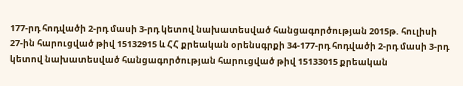177-րդ հոդվածի 2-րդ մասի 3-րդ կետով նախատեսված հանցագործության 2015թ. հուլիսի 27-ին հարուցված թիվ 15132915 և ՀՀ քրեական օրենսգրքի 34-177-րդ հոդվածի 2-րդ մասի 3-րդ կետով նախատեսված հանցագործության հարուցված թիվ 15133015 քրեական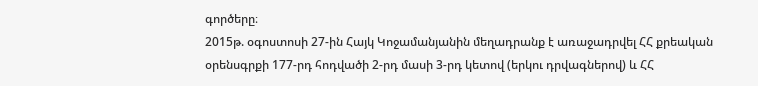գործերը։
2015թ. օգոստոսի 27-ին Հայկ Կոջամանյանին մեղադրանք է առաջադրվել ՀՀ քրեական օրենսգրքի 177-րդ հոդվածի 2-րդ մասի 3-րդ կետով (երկու դրվագներով) և ՀՀ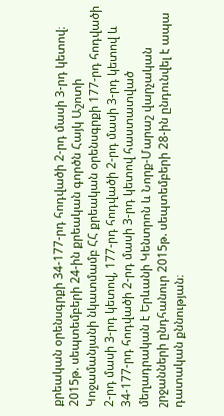քրեական օրենսգրքի 34-177-րդ հոդվածի 2-րդ մասի 3-րդ կետով։
2015թ. սեպտեմբերի 24-ին քրեական գործն Հայկ Աշոտի Կոջամանյանի նկատմամբ ՀՀ քրեական օրենսգրքի 177-րդ հոդվածի 2-րդ մասի 3-րդ կետով, 177-րդ հոդվածի 2-րդ մասի 3-րդ կետով և 34-177-րդ հոդվածի 2-րդ մասի 3-րդ կետով հաստատված մեղադրական է Երևանի Կենտրոն և Նորք-Մարաշ վարչական շրջանների ընդհանուր 2015թ. սեպտեմբերի 28-ին ընդունվել է ապա դատական քննության։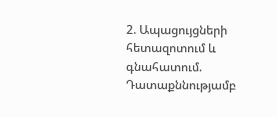2. Ապացույցների հետազոտում և գնահատում.
Դատաքննությամբ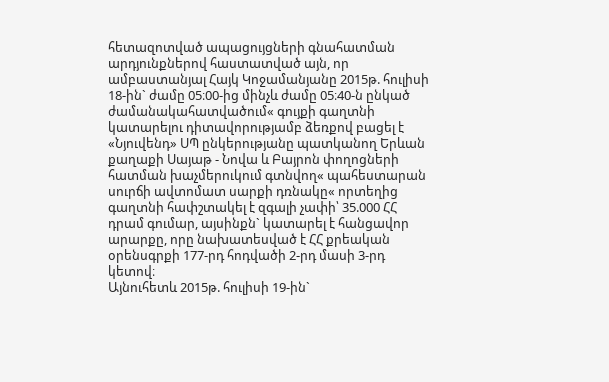հետազոտված ապացույցների գնահատման արդյունքներով հաստատված այն, որ ամբաստանյալ Հայկ Կոջամանյանը 2015թ. հուլիսի 18-ին` ժամը 05։00-ից մինչև ժամը 05։40-ն ընկած ժամանակահատվածում« գույքի գաղտնի կատարելու դիտավորությամբ ձեռքով բացել է «Նյուվենդ» ՍՊ ընկերությանը պատկանող Երևան քաղաքի Սայաթ - Նովա և Բայրոն փողոցների հատման խաչմերուկում գտնվող« պահեստարան սուրճի ավտոմատ սարքի դռնակը« որտեղից գաղտնի հափշտակել է զգալի չափի՝ 35.000 ՀՀ դրամ գումար, այսինքն` կատարել է հանցավոր արարքը, որը նախատեսված է ՀՀ քրեական օրենսգրքի 177-րդ հոդվածի 2-րդ մասի 3-րդ կետով։
Այնուհետև 2015թ. հուլիսի 19-ին`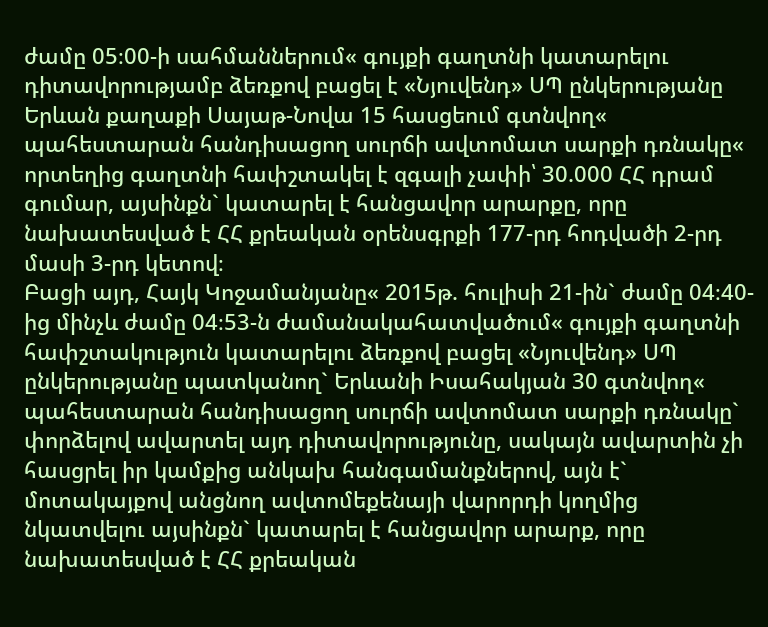ժամը 05։00-ի սահմաններում« գույքի գաղտնի կատարելու դիտավորությամբ ձեռքով բացել է «Նյուվենդ» ՍՊ ընկերությանը Երևան քաղաքի Սայաթ-Նովա 15 հասցեում գտնվող« պահեստարան հանդիսացող սուրճի ավտոմատ սարքի դռնակը« որտեղից գաղտնի հափշտակել է զգալի չափի՝ 30.000 ՀՀ դրամ գումար, այսինքն` կատարել է հանցավոր արարքը, որը նախատեսված է ՀՀ քրեական օրենսգրքի 177-րդ հոդվածի 2-րդ մասի 3-րդ կետով։
Բացի այդ, Հայկ Կոջամանյանը« 2015թ. հուլիսի 21-ին` ժամը 04։40-ից մինչև ժամը 04։53-ն ժամանակահատվածում« գույքի գաղտնի հափշտակություն կատարելու ձեռքով բացել «Նյուվենդ» ՍՊ ընկերությանը պատկանող` Երևանի Իսահակյան 30 գտնվող« պահեստարան հանդիսացող սուրճի ավտոմատ սարքի դռնակը` փորձելով ավարտել այդ դիտավորությունը, սակայն ավարտին չի հասցրել իր կամքից անկախ հանգամանքներով, այն է` մոտակայքով անցնող ավտոմեքենայի վարորդի կողմից նկատվելու այսինքն` կատարել է հանցավոր արարք, որը նախատեսված է ՀՀ քրեական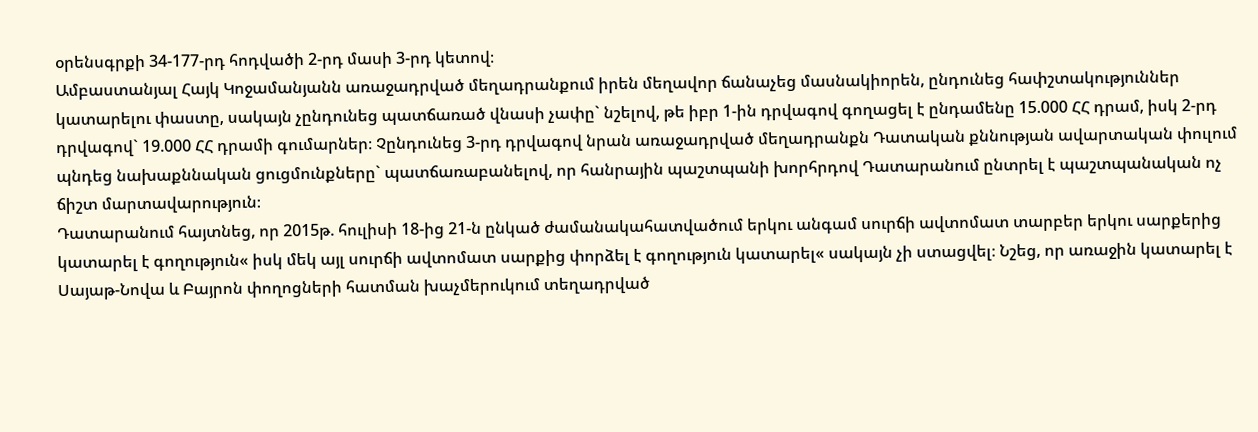օրենսգրքի 34-177-րդ հոդվածի 2-րդ մասի 3-րդ կետով։
Ամբաստանյալ Հայկ Կոջամանյանն առաջադրված մեղադրանքում իրեն մեղավոր ճանաչեց մասնակիորեն, ընդունեց հափշտակություններ կատարելու փաստը, սակայն չընդունեց պատճառած վնասի չափը` նշելով, թե իբր 1-ին դրվագով գողացել է ընդամենը 15.000 ՀՀ դրամ, իսկ 2-րդ դրվագով` 19.000 ՀՀ դրամի գումարներ։ Չընդունեց 3-րդ դրվագով նրան առաջադրված մեղադրանքն Դատական քննության ավարտական փուլում պնդեց նախաքննական ցուցմունքները` պատճառաբանելով, որ հանրային պաշտպանի խորհրդով Դատարանում ընտրել է պաշտպանական ոչ ճիշտ մարտավարություն։
Դատարանում հայտնեց, որ 2015թ. հուլիսի 18-ից 21-ն ընկած ժամանակահատվածում երկու անգամ սուրճի ավտոմատ տարբեր երկու սարքերից կատարել է գողություն« իսկ մեկ այլ սուրճի ավտոմատ սարքից փորձել է գողություն կատարել« սակայն չի ստացվել։ Նշեց, որ առաջին կատարել է Սայաթ-Նովա և Բայրոն փողոցների հատման խաչմերուկում տեղադրված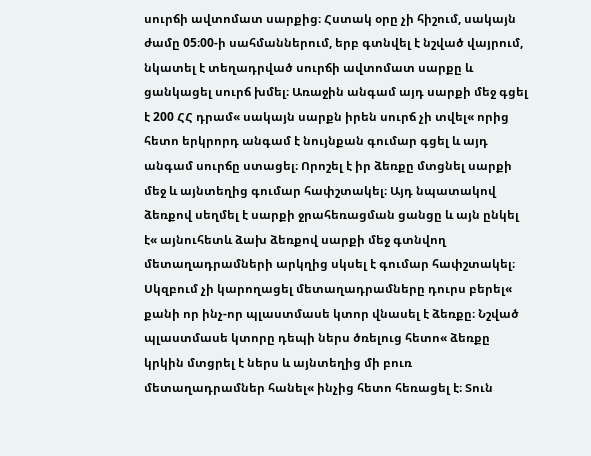սուրճի ավտոմատ սարքից։ Հստակ օրը չի հիշում, սակայն ժամը 05։00-ի սահմաններում, երբ գտնվել է նշված վայրում, նկատել է տեղադրված սուրճի ավտոմատ սարքը և ցանկացել սուրճ խմել։ Առաջին անգամ այդ սարքի մեջ գցել է 200 ՀՀ դրամ« սակայն սարքն իրեն սուրճ չի տվել« որից հետո երկրորդ անգամ է նույնքան գումար գցել և այդ անգամ սուրճը ստացել։ Որոշել է իր ձեռքը մտցնել սարքի մեջ և այնտեղից գումար հափշտակել։ Այդ նպատակով ձեռքով սեղմել է սարքի ջրահեռացման ցանցը և այն ընկել է« այնուհետև ձախ ձեռքով սարքի մեջ գտնվող մետաղադրամների արկղից սկսել է գումար հափշտակել։ Սկզբում չի կարողացել մետաղադրամները դուրս բերել« քանի որ ինչ-որ պլաստմասե կտոր վնասել է ձեռքը։ Նշված պլաստմասե կտորը դեպի ներս ծռելուց հետո« ձեռքը կրկին մտցրել է ներս և այնտեղից մի բուռ մետաղադրամներ հանել« ինչից հետո հեռացել է։ Տուն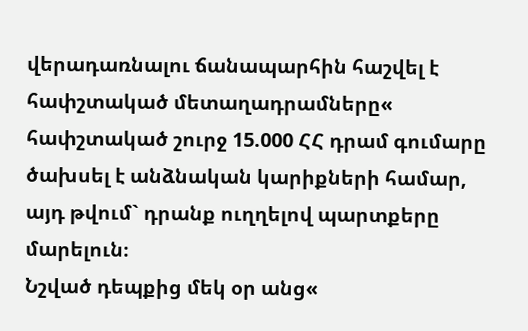վերադառնալու ճանապարհին հաշվել է հափշտակած մետաղադրամները« հափշտակած շուրջ 15.000 ՀՀ դրամ գումարը ծախսել է անձնական կարիքների համար, այդ թվում` դրանք ուղղելով պարտքերը մարելուն։
Նշված դեպքից մեկ օր անց«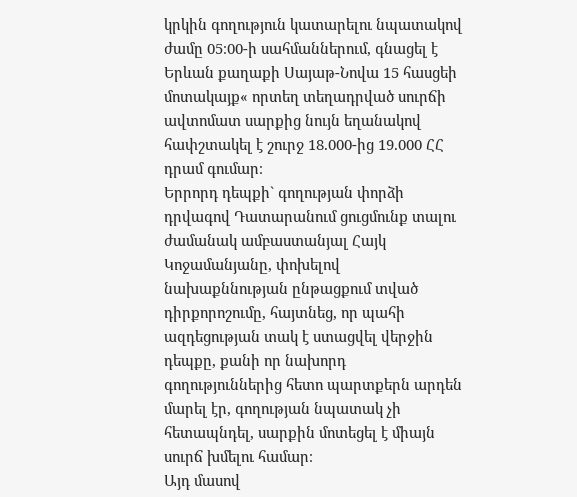կրկին գողություն կատարելու նպատակով ժամը 05։00-ի սահմաններում, գնացել է Երևան քաղաքի Սայաթ-Նովա 15 հասցեի մոտակայք« որտեղ տեղադրված սուրճի ավտոմատ սարքից նույն եղանակով հափշտակել է շուրջ 18.000-ից 19.000 ՀՀ դրամ գումար։
Երրորդ դեպքի` գողության փորձի դրվագով Դատարանում ցուցմունք տալու ժամանակ ամբաստանյալ Հայկ Կոջամանյանը, փոխելով նախաքննության ընթացքում տված դիրքորոշումը, հայտնեց, որ պահի ազդեցության տակ է ստացվել վերջին դեպքը, քանի որ նախորդ գողություններից հետո պարտքերն արդեն մարել էր, գողության նպատակ չի հետապնդել, սարքին մոտեցել է միայն սուրճ խմելու համար։
Այդ մասով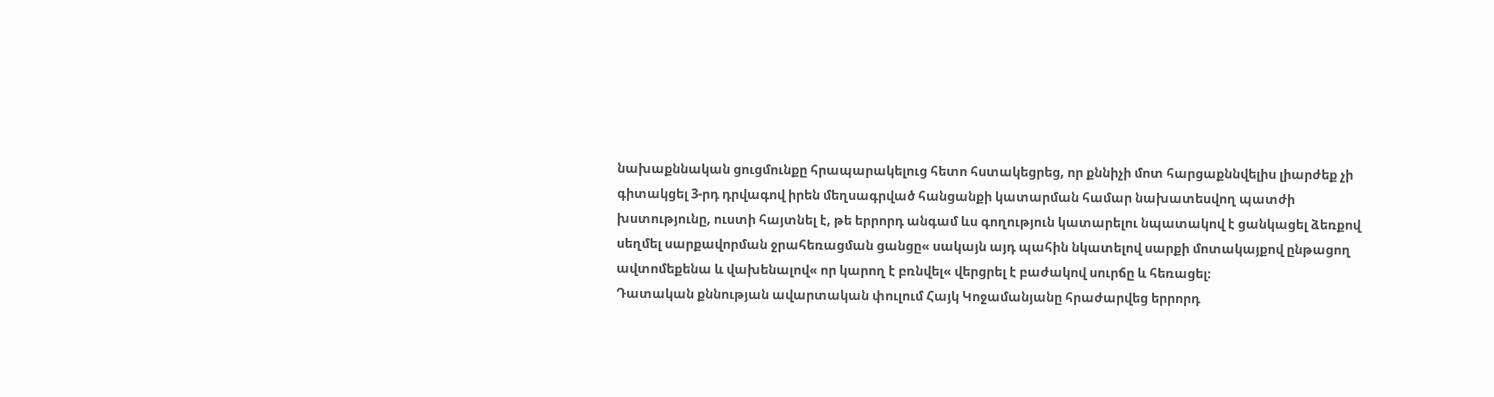նախաքննական ցուցմունքը հրապարակելուց հետո հստակեցրեց, որ քննիչի մոտ հարցաքննվելիս լիարժեք չի գիտակցել 3-րդ դրվագով իրեն մեղսագրված հանցանքի կատարման համար նախատեսվող պատժի խստությունը, ուստի հայտնել է, թե երրորդ անգամ ևս գողություն կատարելու նպատակով է ցանկացել ձեռքով սեղմել սարքավորման ջրահեռացման ցանցը« սակայն այդ պահին նկատելով սարքի մոտակայքով ընթացող ավտոմեքենա և վախենալով« որ կարող է բռնվել« վերցրել է բաժակով սուրճը և հեռացել։
Դատական քննության ավարտական փուլում Հայկ Կոջամանյանը հրաժարվեց երրորդ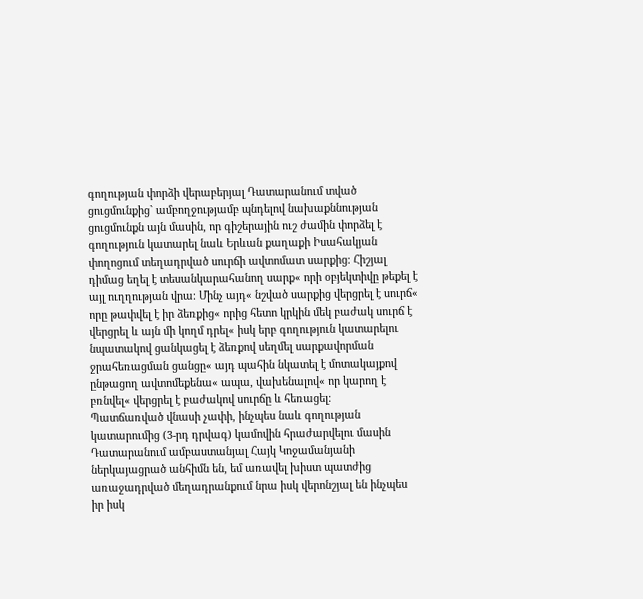գողության փորձի վերաբերյալ Դատարանում տված ցուցմունքից` ամբողջությամբ պնդելով նախաքննության ցուցմունքն այն մասին, որ գիշերային ուշ ժամին փորձել է գողություն կատարել նաև Երևան քաղաքի Իսահակյան փողոցում տեղադրված սուրճի ավտոմատ սարքից։ Հիշյալ դիմաց եղել է տեսանկարահանող սարք« որի օբյեկտիվը թեքել է այլ ուղղության վրա։ Մինչ այդ« նշված սարքից վերցրել է սուրճ« որը թափվել է իր ձեռքից« որից հետո կրկին մեկ բաժակ սուրճ է վերցրել և այն մի կողմ դրել« իսկ երբ գողություն կատարելու նպատակով ցանկացել է ձեռքով սեղմել սարքավորման ջրահեռացման ցանցը« այդ պահին նկատել է մոտակայքով ընթացող ավտոմեքենա« ապա, վախենալով« որ կարող է բռնվել« վերցրել է բաժակով սուրճը և հեռացել։
Պատճառված վնասի չափի, ինչպես նաև գողության կատարումից (3-րդ դրվագ) կամովին հրաժարվելու մասին Դատարանում ամբաստանյալ Հայկ Կոջամանյանի ներկայացրած անհիմն են, եմ առավել խիստ պատժից առաջադրված մեղադրանքում նրա իսկ վերոնշյալ են ինչպես իր իսկ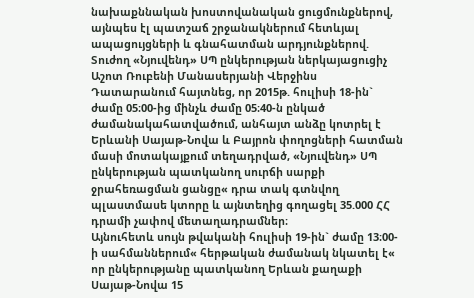նախաքննական խոստովանական ցուցմունքներով, այնպես էլ պատշաճ շրջանակներում հետևյալ ապացույցների և գնահատման արդյունքներով.
Տուժող «Նյուվենդ» ՍՊ ընկերության ներկայացուցիչ Աշոտ Ռուբենի Մանասերյանի Վերջինս Դատարանում հայտնեց, որ 2015թ. հուլիսի 18-ին` ժամը 05։00-ից մինչև ժամը 05։40-ն ընկած ժամանակահատվածում, անհայտ անձը կոտրել է Երևանի Սայաթ-Նովա և Բայրոն փողոցների հատման մասի մոտակայքում տեղադրված, «Նյուվենդ» ՍՊ ընկերության պատկանող սուրճի սարքի ջրահեռացման ցանցը« դրա տակ գտնվող պլաստմասե կտորը և այնտեղից գողացել 35.000 ՀՀ դրամի չափով մետաղադրամներ։
Այնուհետև սույն թվականի հուլիսի 19-ին` ժամը 13։00-ի սահմաններում« հերթական ժամանակ նկատել է« որ ընկերությանը պատկանող Երևան քաղաքի Սայաթ-Նովա 15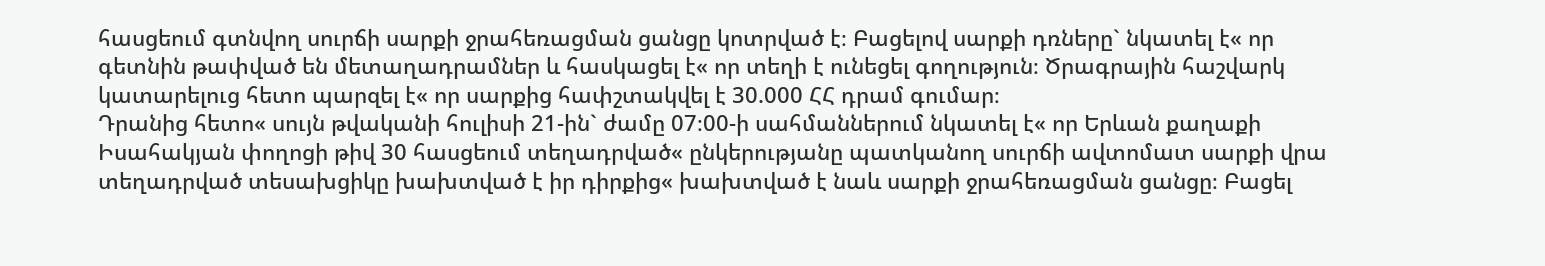հասցեում գտնվող սուրճի սարքի ջրահեռացման ցանցը կոտրված է։ Բացելով սարքի դռները` նկատել է« որ գետնին թափված են մետաղադրամներ և հասկացել է« որ տեղի է ունեցել գողություն։ Ծրագրային հաշվարկ կատարելուց հետո պարզել է« որ սարքից հափշտակվել է 30.000 ՀՀ դրամ գումար։
Դրանից հետո« սույն թվականի հուլիսի 21-ին` ժամը 07։00-ի սահմաններում նկատել է« որ Երևան քաղաքի Իսահակյան փողոցի թիվ 30 հասցեում տեղադրված« ընկերությանը պատկանող սուրճի ավտոմատ սարքի վրա տեղադրված տեսախցիկը խախտված է իր դիրքից« խախտված է նաև սարքի ջրահեռացման ցանցը։ Բացել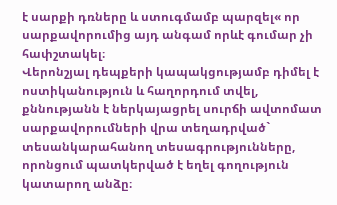է սարքի դռները և ստուգմամբ պարզել« որ սարքավորումից այդ անգամ որևէ գումար չի հափշտակել։
Վերոնշյալ դեպքերի կապակցությամբ դիմել է ոստիկանություն և հաղորդում տվել, քննությանն է ներկայացրել սուրճի ավտոմատ սարքավորումների վրա տեղադրված` տեսանկարահանող տեսագրությունները, որոնցում պատկերված է եղել գողություն կատարող անձը։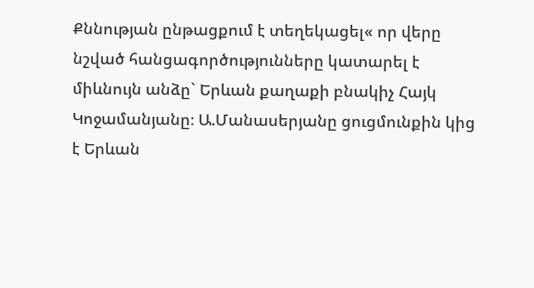Քննության ընթացքում է տեղեկացել« որ վերը նշված հանցագործությունները կատարել է միևնույն անձը` Երևան քաղաքի բնակիչ Հայկ Կոջամանյանը։ Ա.Մանասերյանը ցուցմունքին կից է Երևան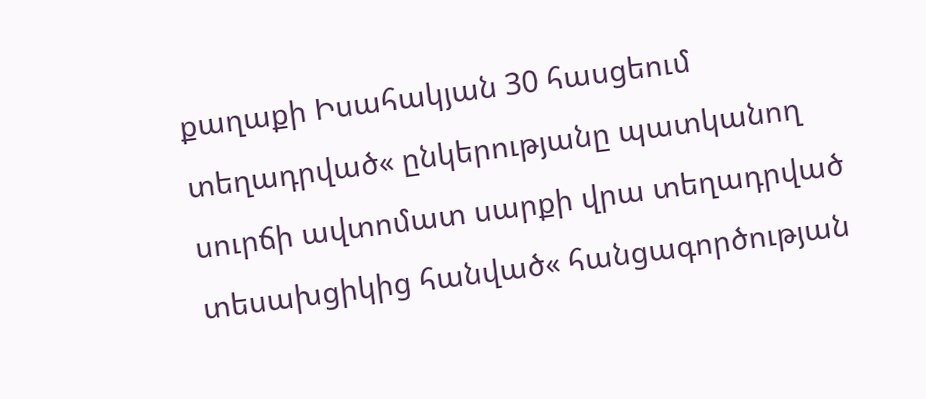քաղաքի Իսահակյան 30 հասցեում տեղադրված« ընկերությանը պատկանող սուրճի ավտոմատ սարքի վրա տեղադրված տեսախցիկից հանված« հանցագործության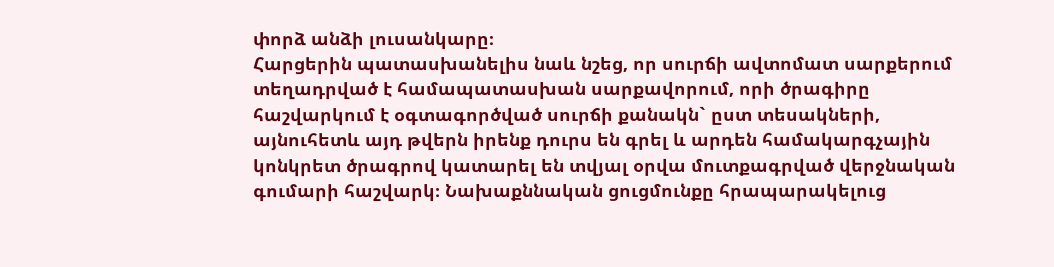փորձ անձի լուսանկարը։
Հարցերին պատասխանելիս նաև նշեց, որ սուրճի ավտոմատ սարքերում տեղադրված է համապատասխան սարքավորում, որի ծրագիրը հաշվարկում է օգտագործված սուրճի քանակն` ըստ տեսակների, այնուհետև այդ թվերն իրենք դուրս են գրել և արդեն համակարգչային կոնկրետ ծրագրով կատարել են տվյալ օրվա մուտքագրված վերջնական գումարի հաշվարկ։ Նախաքննական ցուցմունքը հրապարակելուց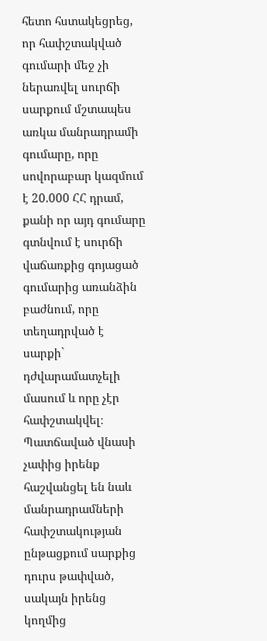հետո հստակեցրեց, որ հափշտակված գումարի մեջ չի ներառվել սուրճի սարքում մշտապես առկա մանրադրամի գումարը, որը սովորաբար կազմում է 20.000 ՀՀ դրամ, քանի որ այդ գումարը գտնվում է սուրճի վաճառքից գոյացած գումարից առանձին բաժնում, որը տեղադրված է սարքի` դժվարամատչելի մասում և որը չէր հափշտակվել։ Պատճաված վնասի չափից իրենք հաշվանցել են նաև մանրադրամների հափշտակության ընթացքում սարքից դուրս թափված, սակայն իրենց կողմից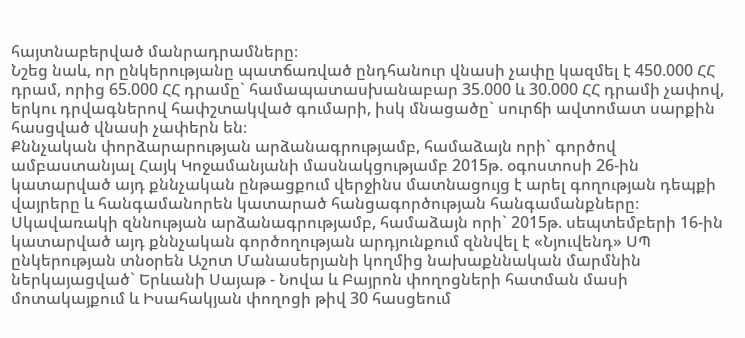հայտնաբերված մանրադրամները։
Նշեց նաև, որ ընկերությանը պատճառված ընդհանուր վնասի չափը կազմել է 450.000 ՀՀ դրամ, որից 65.000 ՀՀ դրամը` համապատասխանաբար 35.000 և 30.000 ՀՀ դրամի չափով, երկու դրվագներով հափշտակված գումարի, իսկ մնացածը` սուրճի ավտոմատ սարքին հասցված վնասի չափերն են։
Քննչական փորձարարության արձանագրությամբ, համաձայն որի` գործով ամբաստանյալ Հայկ Կոջամանյանի մասնակցությամբ 2015թ. օգոստոսի 26-ին կատարված այդ քննչական ընթացքում վերջինս մատնացույց է արել գողության դեպքի վայրերը և հանգամանորեն կատարած հանցագործության հանգամանքները։
Սկավառակի զննության արձանագրությամբ, համաձայն որի` 2015թ. սեպտեմբերի 16-ին կատարված այդ քննչական գործողության արդյունքում զննվել է «Նյուվենդ» ՍՊ ընկերության տնօրեն Աշոտ Մանասերյանի կողմից նախաքննական մարմնին ներկայացված` Երևանի Սայաթ - Նովա և Բայրոն փողոցների հատման մասի մոտակայքում և Իսահակյան փողոցի թիվ 30 հասցեում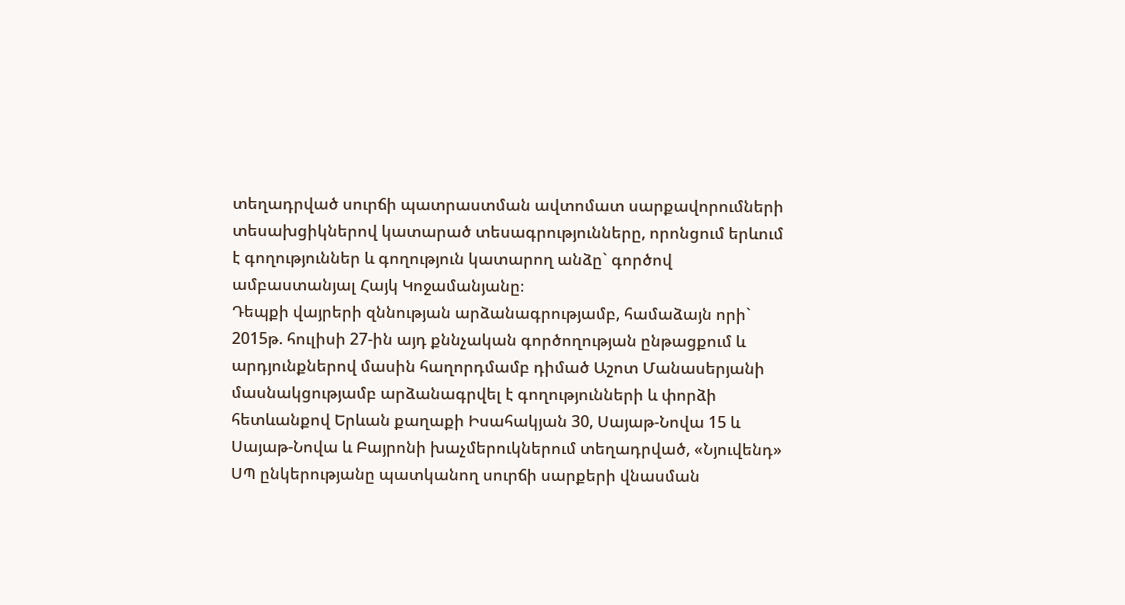տեղադրված սուրճի պատրաստման ավտոմատ սարքավորումների տեսախցիկներով կատարած տեսագրությունները, որոնցում երևում է գողություններ և գողություն կատարող անձը` գործով ամբաստանյալ Հայկ Կոջամանյանը։
Դեպքի վայրերի զննության արձանագրությամբ, համաձայն որի` 2015թ. հուլիսի 27-ին այդ քննչական գործողության ընթացքում և արդյունքներով մասին հաղորդմամբ դիմած Աշոտ Մանասերյանի մասնակցությամբ արձանագրվել է գողությունների և փորձի հետևանքով Երևան քաղաքի Իսահակյան 30, Սայաթ-Նովա 15 և Սայաթ-Նովա և Բայրոնի խաչմերուկներում տեղադրված, «Նյուվենդ» ՍՊ ընկերությանը պատկանող սուրճի սարքերի վնասման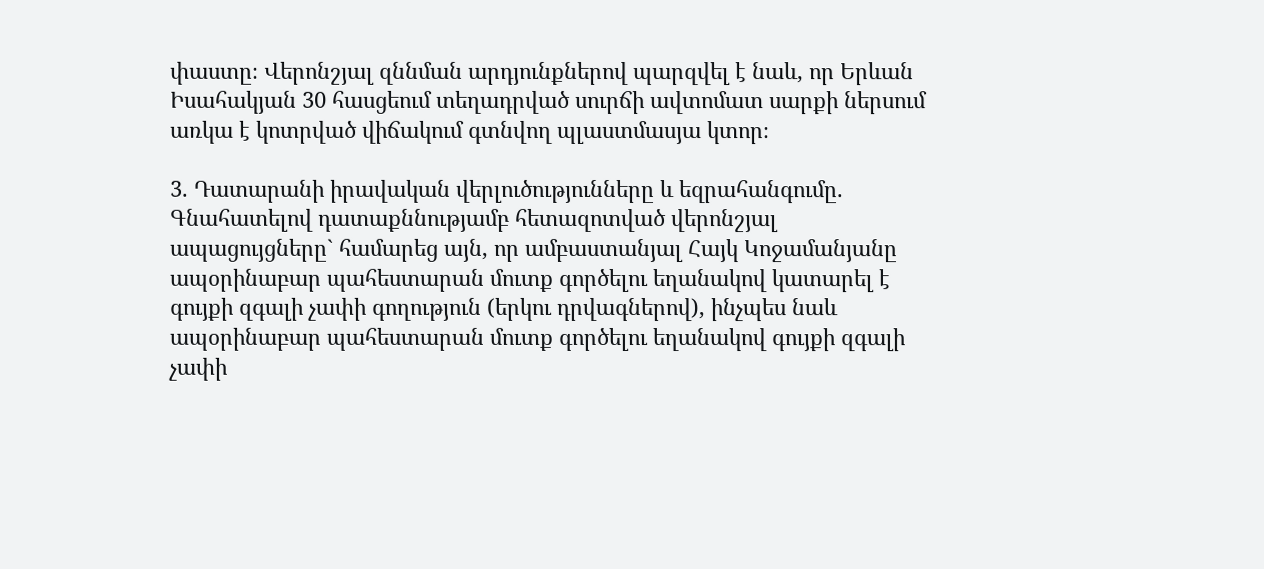փաստը։ Վերոնշյալ զննման արդյունքներով պարզվել է նաև, որ Երևան Իսահակյան 30 հասցեում տեղադրված սուրճի ավտոմատ սարքի ներսում առկա է կոտրված վիճակում գտնվող պլաստմասյա կտոր։

3. Դատարանի իրավական վերլուծությունները և եզրահանգումը.
Գնահատելով դատաքննությամբ հետազոտված վերոնշյալ ապացույցները` համարեց այն, որ ամբաստանյալ Հայկ Կոջամանյանը ապօրինաբար պահեստարան մուտք գործելու եղանակով կատարել է գույքի զգալի չափի գողություն (երկու դրվագներով), ինչպես նաև ապօրինաբար պահեստարան մուտք գործելու եղանակով գույքի զգալի չափի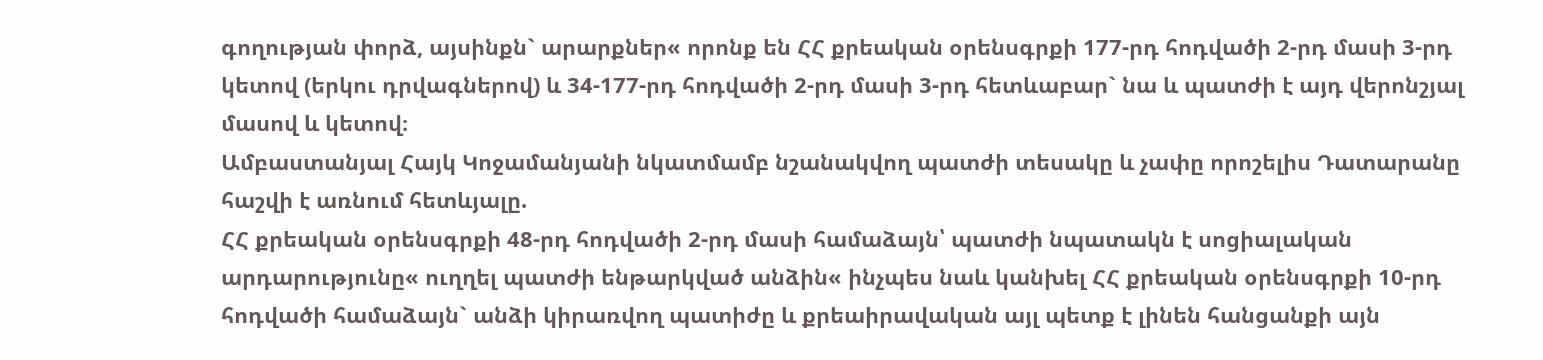գողության փորձ, այսինքն` արարքներ« որոնք են ՀՀ քրեական օրենսգրքի 177-րդ հոդվածի 2-րդ մասի 3-րդ կետով (երկու դրվագներով) և 34-177-րդ հոդվածի 2-րդ մասի 3-րդ հետևաբար` նա և պատժի է այդ վերոնշյալ մասով և կետով։
Ամբաստանյալ Հայկ Կոջամանյանի նկատմամբ նշանակվող պատժի տեսակը և չափը որոշելիս Դատարանը հաշվի է առնում հետևյալը.
ՀՀ քրեական օրենսգրքի 48-րդ հոդվածի 2-րդ մասի համաձայն՝ պատժի նպատակն է սոցիալական արդարությունը« ուղղել պատժի ենթարկված անձին« ինչպես նաև կանխել ՀՀ քրեական օրենսգրքի 10-րդ հոդվածի համաձայն` անձի կիրառվող պատիժը և քրեաիրավական այլ պետք է լինեն հանցանքի այն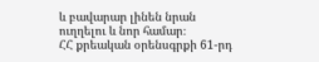և բավարար լինեն նրան ուղղելու և նոր համար։
ՀՀ քրեական օրենսգրքի 61-րդ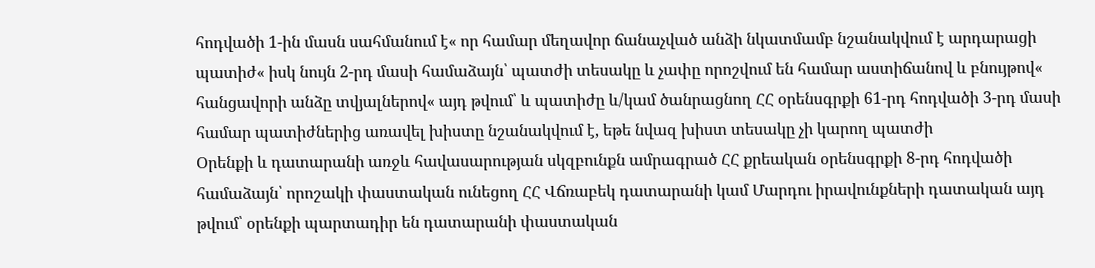հոդվածի 1-ին մասն սահմանում է« որ համար մեղավոր ճանաչված անձի նկատմամբ նշանակվում է արդարացի պատիժ« իսկ նույն 2-րդ մասի համաձայն՝ պատժի տեսակը և չափը որոշվում են համար աստիճանով և բնույթով« հանցավորի անձը տվյալներով« այդ թվում՝ և պատիժը և/կամ ծանրացնող ՀՀ օրենսգրքի 61-րդ հոդվածի 3-րդ մասի համար պատիժներից առավել խիստը նշանակվում է, եթե նվազ խիստ տեսակը չի կարող պատժի
Օրենքի և դատարանի առջև հավասարության սկզբունքն ամրագրած ՀՀ քրեական օրենսգրքի 8-րդ հոդվածի համաձայն՝ որոշակի փաստական ունեցող ՀՀ Վճռաբեկ դատարանի կամ Մարդու իրավունքների դատական այդ թվում՝ օրենքի պարտադիր են դատարանի փաստական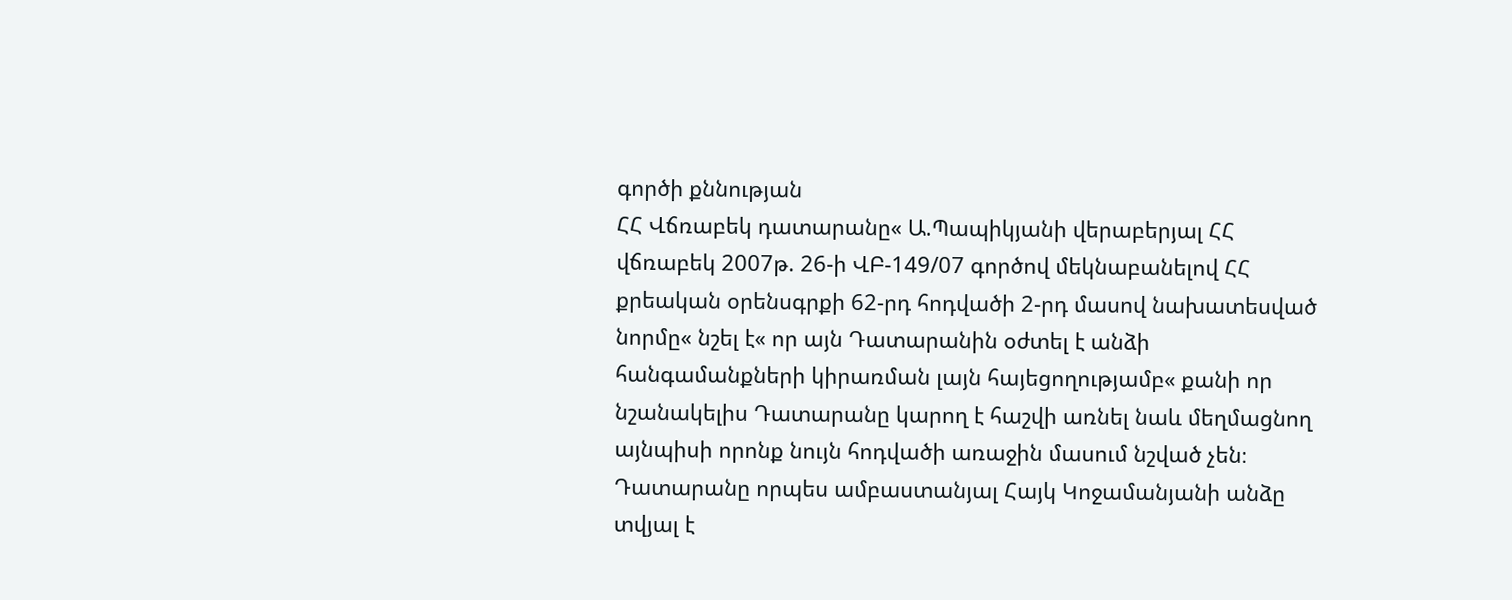գործի քննության
ՀՀ Վճռաբեկ դատարանը« Ա.Պապիկյանի վերաբերյալ ՀՀ վճռաբեկ 2007թ. 26-ի ՎԲ-149/07 գործով մեկնաբանելով ՀՀ քրեական օրենսգրքի 62-րդ հոդվածի 2-րդ մասով նախատեսված նորմը« նշել է« որ այն Դատարանին օժտել է անձի հանգամանքների կիրառման լայն հայեցողությամբ« քանի որ նշանակելիս Դատարանը կարող է հաշվի առնել նաև մեղմացնող այնպիսի որոնք նույն հոդվածի առաջին մասում նշված չեն։
Դատարանը որպես ամբաստանյալ Հայկ Կոջամանյանի անձը տվյալ է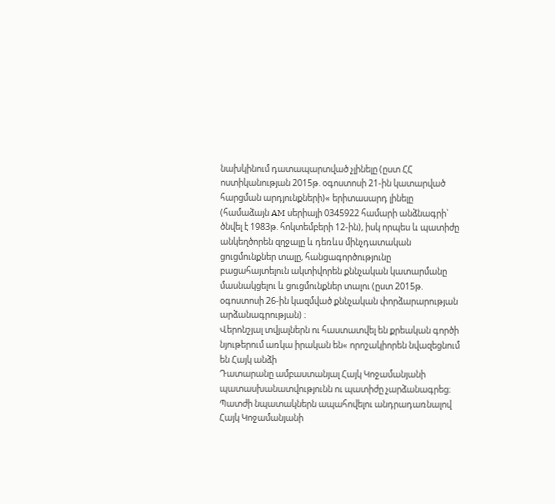նախկինում դատապարտված չլինելը (ըստ ՀՀ ոստիկանության 2015թ. օգոստոսի 21-ին կատարված հարցման արդյունքների)« երիտասարդ լինելը (համաձայն AM սերիայի 0345922 համարի անձնագրի` ծնվել է 1983թ. հոկտեմբերի 12-ին), իսկ որպես և պատիժը անկեղծորեն զղջալը և դեռևս մինչդատական ցուցմունքներ տալը, հանցագործությունը բացահայտելուն ակտիվորեն քննչական կատարմանը մասնակցելու և ցուցմունքներ տալու (ըստ 2015թ. օգոստոսի 26-ին կազմված քննչական փորձարարության արձանագրության) ։
Վերոնշյալ տվյալներն ու հաստատվել են քրեական գործի նյութերում առկա իրական են« որոշակիորեն նվազեցնում են Հայկ անձի
Դատարանը ամբաստանյալ Հայկ Կոջամանյանի պատասխանատվությունն ու պատիժը չարձանագրեց։
Պատժի նպատակներն ապահովելու անդրադառնալով Հայկ Կոջամանյանի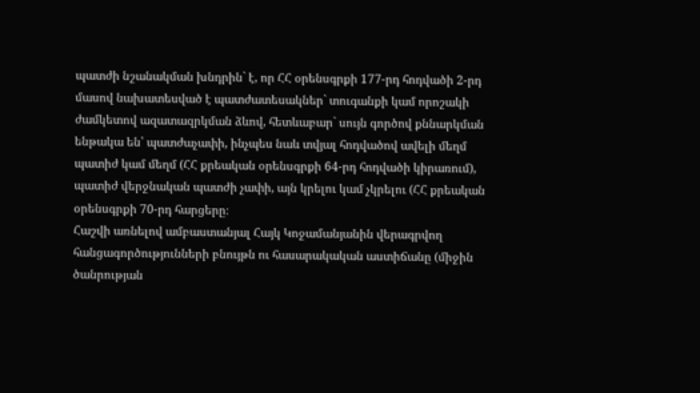պատժի նշանակման խնդրին` է, որ ՀՀ օրենսգրքի 177-րդ հոդվածի 2-րդ մասով նախատեսված է պատժատեսակներ` տուգանքի կամ որոշակի ժամկետով ազատազրկման ձևով, հետևաբար` սույն գործով քննարկման ենթակա են՝ պատժաչափի, ինչպես նաև տվյալ հոդվածով ավելի մեղմ պատիժ կամ մեղմ (ՀՀ քրեական օրենսգրքի 64-րդ հոդվածի կիրառում), պատիժ վերջնական պատժի չափի, այն կրելու կամ չկրելու (ՀՀ քրեական օրենսգրքի 70-րդ հարցերը։
Հաշվի առնելով ամբաստանյալ Հայկ Կոջամանյանին վերագրվող հանցագործությունների բնույթն ու հասարակական աստիճանը (միջին ծանրության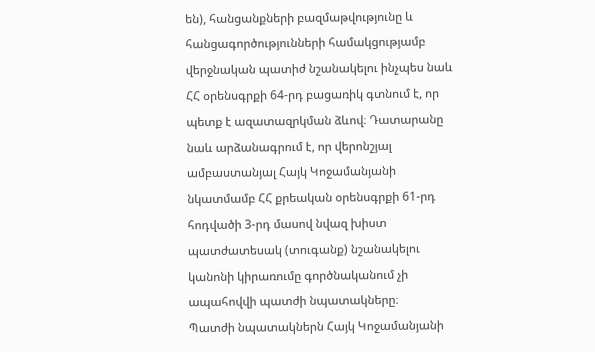են), հանցանքների բազմաթվությունը և հանցագործությունների համակցությամբ վերջնական պատիժ նշանակելու ինչպես նաև ՀՀ օրենսգրքի 64-րդ բացառիկ գտնում է, որ պետք է ազատազրկման ձևով։ Դատարանը նաև արձանագրում է, որ վերոնշյալ ամբաստանյալ Հայկ Կոջամանյանի նկատմամբ ՀՀ քրեական օրենսգրքի 61-րդ հոդվածի 3-րդ մասով նվազ խիստ պատժատեսակ (տուգանք) նշանակելու կանոնի կիրառումը գործնականում չի ապահովվի պատժի նպատակները։
Պատժի նպատակներն Հայկ Կոջամանյանի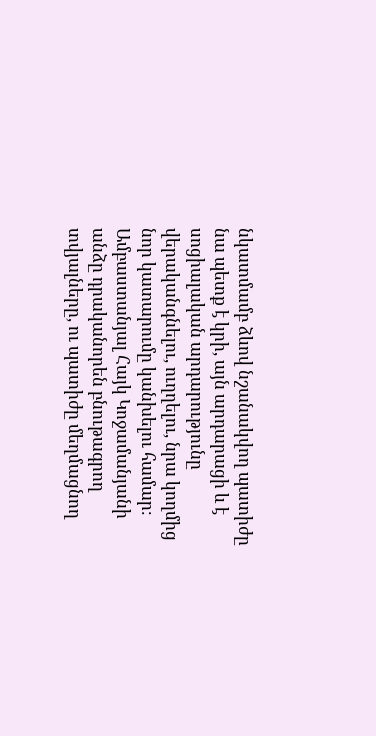նկատմամբ ձևով նշանակվող պատիժը նա պետք է կրի, այն արդարացի և է սոցիալական արդարությունը վերականգնելու, ուղղելու, նրա կողմից նոր կատարումը կանխելու համար։ Ամբաստանյալ Հայկ Կոջամանյանի անձը դրականորեն բնութագրող տվյալները, ու պատիժը մեղմացնող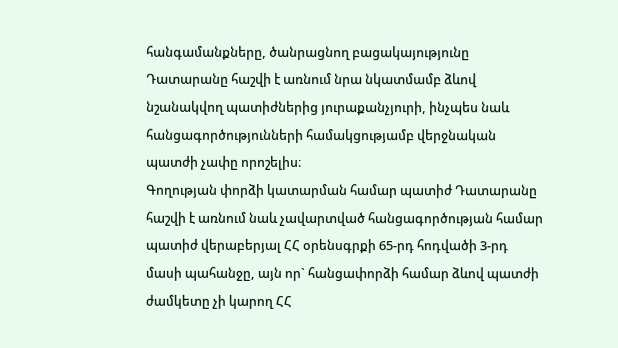հանգամանքները, ծանրացնող բացակայությունը Դատարանը հաշվի է առնում նրա նկատմամբ ձևով նշանակվող պատիժներից յուրաքանչյուրի, ինչպես նաև հանցագործությունների համակցությամբ վերջնական պատժի չափը որոշելիս։
Գողության փորձի կատարման համար պատիժ Դատարանը հաշվի է առնում նաև չավարտված հանցագործության համար պատիժ վերաբերյալ ՀՀ օրենսգրքի 65-րդ հոդվածի 3-րդ մասի պահանջը, այն որ` հանցափորձի համար ձևով պատժի ժամկետը չի կարող ՀՀ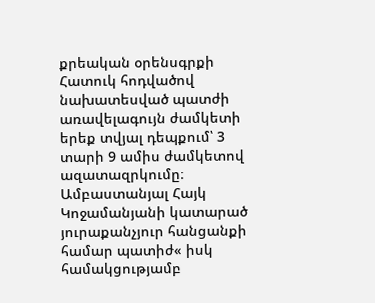քրեական օրենսգրքի Հատուկ հոդվածով նախատեսված պատժի առավելագույն ժամկետի երեք տվյալ դեպքում՝ 3 տարի 9 ամիս ժամկետով ազատազրկումը։
Ամբաստանյալ Հայկ Կոջամանյանի կատարած յուրաքանչյուր հանցանքի համար պատիժ« իսկ համակցությամբ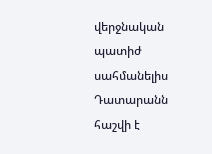վերջնական պատիժ սահմանելիս Դատարանն հաշվի է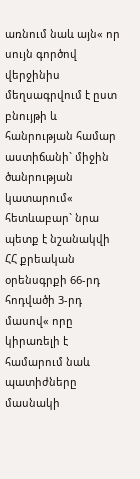առնում նաև այն« որ սույն գործով վերջինիս մեղսագրվում է ըստ բնույթի և հանրության համար աստիճանի` միջին ծանրության կատարում« հետևաբար` նրա պետք է նշանակվի ՀՀ քրեական օրենսգրքի 66-րդ հոդվածի 3-րդ մասով« որը կիրառելի է համարում նաև պատիժները մասնակի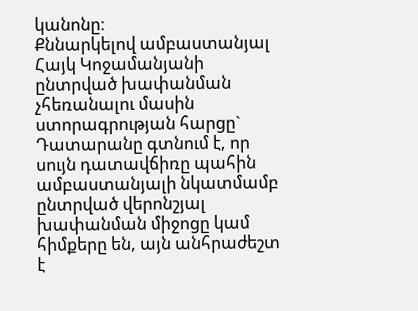կանոնը։
Քննարկելով ամբաստանյալ Հայկ Կոջամանյանի ընտրված խափանման չհեռանալու մասին ստորագրության հարցը` Դատարանը գտնում է, որ սույն դատավճիռը պահին ամբաստանյալի նկատմամբ ընտրված վերոնշյալ խափանման միջոցը կամ հիմքերը են, այն անհրաժեշտ է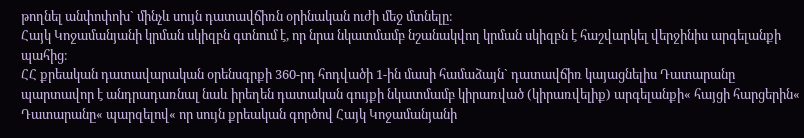թողնել անփոփոխ` մինչև սույն դատավճիռն օրինական ուժի մեջ մտնելը։
Հայկ Կոջամանյանի կրման սկիզբն գտնում է, որ նրա նկատմամբ նշանակվող կրման սկիզբն է հաշվարկել վերջինիս արգելանքի պահից։
ՀՀ քրեական դատավարական օրենսգրքի 360-րդ հոդվածի 1-ին մասի համաձայն` դատավճիռ կայացնելիս Դատարանը պարտավոր է անդրադառնալ նաև իրեղեն դատական գույքի նկատմամբ կիրառված (կիրառվելիք) արգելանքի« հայցի հարցերին« Դատարանը« պարզելով« որ սույն քրեական գործով Հայկ Կոջամանյանի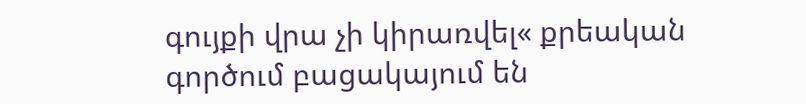գույքի վրա չի կիրառվել« քրեական գործում բացակայում են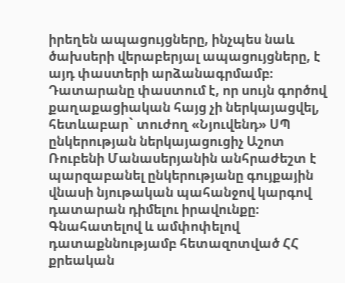իրեղեն ապացույցները, ինչպես նաև ծախսերի վերաբերյալ ապացույցները, է այդ փաստերի արձանագրմամբ։
Դատարանը փաստում է, որ սույն գործով քաղաքացիական հայց չի ներկայացվել, հետևաբար` տուժող «Նյուվենդ» ՍՊ ընկերության ներկայացուցիչ Աշոտ Ռուբենի Մանասերյանին անհրաժեշտ է պարզաբանել ընկերությանը գույքային վնասի նյութական պահանջով կարգով դատարան դիմելու իրավունքը։
Գնահատելով և ամփոփելով դատաքննությամբ հետազոտված ՀՀ քրեական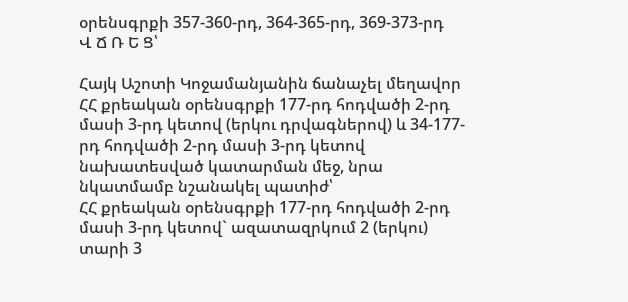օրենսգրքի 357-360-րդ, 364-365-րդ, 369-373-րդ
Վ Ճ Ռ Ե Ց՝

Հայկ Աշոտի Կոջամանյանին ճանաչել մեղավոր ՀՀ քրեական օրենսգրքի 177-րդ հոդվածի 2-րդ մասի 3-րդ կետով (երկու դրվագներով) և 34-177-րդ հոդվածի 2-րդ մասի 3-րդ կետով նախատեսված կատարման մեջ, նրա նկատմամբ նշանակել պատիժ՝
ՀՀ քրեական օրենսգրքի 177-րդ հոդվածի 2-րդ մասի 3-րդ կետով` ազատազրկում 2 (երկու) տարի 3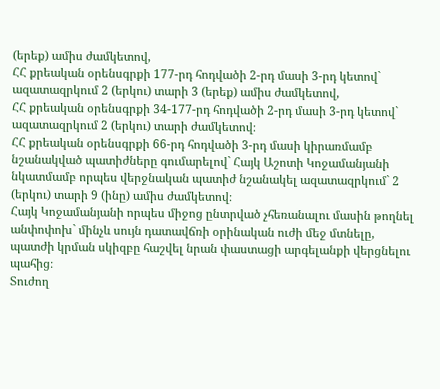(երեք) ամիս ժամկետով,
ՀՀ քրեական օրենսգրքի 177-րդ հոդվածի 2-րդ մասի 3-րդ կետով` ազատազրկում 2 (երկու) տարի 3 (երեք) ամիս ժամկետով,
ՀՀ քրեական օրենսգրքի 34-177-րդ հոդվածի 2-րդ մասի 3-րդ կետով` ազատազրկում 2 (երկու) տարի ժամկետով։
ՀՀ քրեական օրենսգրքի 66-րդ հոդվածի 3-րդ մասի կիրառմամբ նշանակված պատիժները գումարելով` Հայկ Աշոտի Կոջամանյանի նկատմամբ որպես վերջնական պատիժ նշանակել ազատազրկում` 2 (երկու) տարի 9 (ինը) ամիս ժամկետով։
Հայկ Կոջամանյանի որպես միջոց ընտրված չհեռանալու մասին թողնել անփոփոխ` մինչև սույն դատավճռի օրինական ուժի մեջ մտնելը, պատժի կրման սկիզբը հաշվել նրան փաստացի արգելանքի վերցնելու պահից։
Տուժող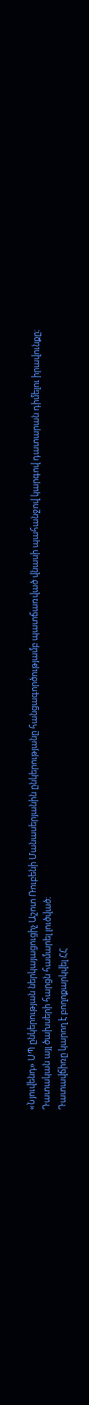«Նյուվենդ» ՍՊ ընկերության ներկայացուցիչ Աշոտ Ռուբենի Մանասերյանին ընկերությանը հանցագործությամբ պատճառված վնասի պահանջով կարգով դատարան դիմելու իրավունքը։
Դատական այլ ծախսերի հարցն համարել լուծված։
Դատավճիռը կարող է բողոքարկվել ՀՀ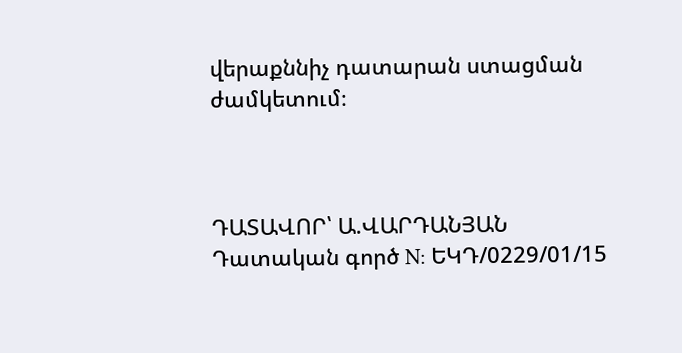վերաքննիչ դատարան ստացման ժամկետում։



ԴԱՏԱՎՈՐ՝ Ա.ՎԱՐԴԱՆՅԱՆ
Դատական գործ N: ԵԿԴ/0229/01/15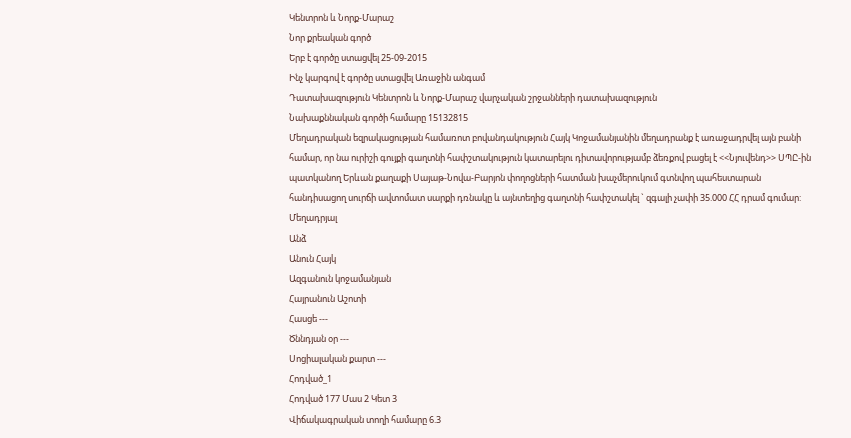Կենտրոն և Նորք-Մարաշ
Նոր քրեական գործ
Երբ է գործը ստացվել 25-09-2015
Ինչ կարգով է գործը ստացվել Առաջին անգամ
Դատախազություն Կենտրոն և Նորք-Մարաշ վարչական շրջանների դատախազություն
Նախաքննական գործի համարը 15132815
Մեղադրական եզրակացության համառոտ բովանդակություն Հայկ Կոջամանյանին մեղադրանք է առաջադրվել այն բանի համար, որ նա ուրիշի գույքի գաղտնի հափշտակություն կատարելու դիտավորությամբ ձեռքով բացել է <<Նյուվենդ>> ՍՊԸ-ին պատկանող Երևան քաղաքի Սայաթ-Նովա-Բարյոն փողոցների հատման խաչմերուկում գտնվող պահեստարան հանդիսացող սուրճի ավտոմատ սարքի դռնակը և այնտեղից գաղտնի հափշտակել ` զգալի չափի 35.000 ՀՀ դրամ գումար:
Մեղադրյալ
Անձ
Անուն Հայկ
Ազգանուն կոջամանյան
Հայրանուն Աշոտի
Հասցե ---
Ծննդյան օր ---
Սոցիալական քարտ ---
Հոդված_1
Հոդված 177 Մաս 2 Կետ 3
Վիճակագրական տողի համարը 6.3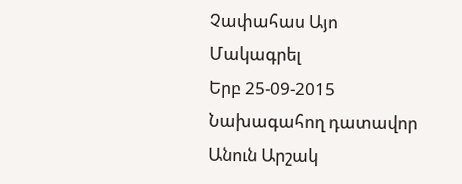Չափահաս Այո
Մակագրել
Երբ 25-09-2015
Նախագահող դատավոր
Անուն Արշակ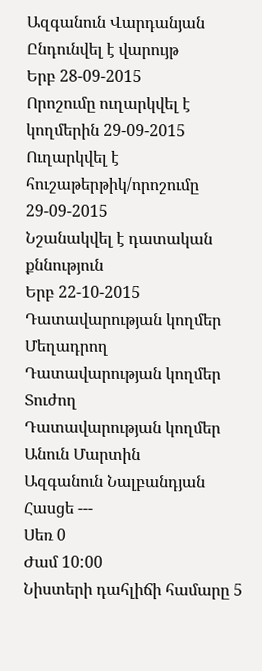Ազգանուն Վարդանյան
Ընդունվել է վարույթ
Երբ 28-09-2015
Որոշումը ուղարկվել է կողմերին 29-09-2015
Ուղարկվել է հուշաթերթիկ/որոշումը 29-09-2015
Նշանակվել է դատական քննություն
Երբ 22-10-2015
Դատավարության կողմեր Մեղադրող
Դատավարության կողմեր Տուժող
Դատավարության կողմեր
Անուն Մարտին
Ազգանուն Նալբանդյան
Հասցե ---
Սեռ 0
Ժամ 10:00
Նիստերի դահլիճի համարը 5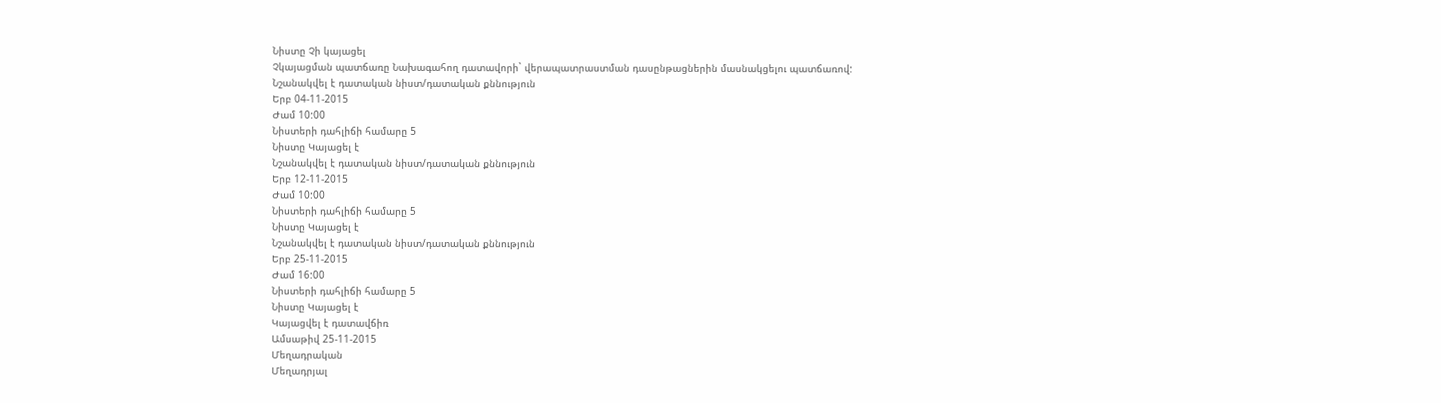Նիստը Չի կայացել
Չկայացման պատճառը Նախագահող դատավորի` վերապատրաստման դասընթացներին մասնակցելու պատճառով:
Նշանակվել է դատական նիստ/դատական քննություն
Երբ 04-11-2015
Ժամ 10:00
Նիստերի դահլիճի համարը 5
Նիստը Կայացել է
Նշանակվել է դատական նիստ/դատական քննություն
Երբ 12-11-2015
Ժամ 10:00
Նիստերի դահլիճի համարը 5
Նիստը Կայացել է
Նշանակվել է դատական նիստ/դատական քննություն
Երբ 25-11-2015
Ժամ 16:00
Նիստերի դահլիճի համարը 5
Նիստը Կայացել է
Կայացվել է դատավճիռ
Ամսաթիվ 25-11-2015
Մեղադրական
Մեղադրյալ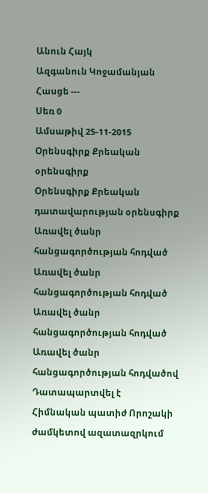Անուն Հայկ
Ազգանուն Կոջամանյան
Հասցե ---
Սեռ 0
Ամսաթիվ 25-11-2015
Օրենսգիրք Քրեական օրենսգիրք
Օրենսգիրք Քրեական դատավարության օրենսգիրք
Առավել ծանր հանցագործության հոդված
Առավել ծանր հանցագործության հոդված
Առավել ծանր հանցագործության հոդված
Առավել ծանր հանցագործության հոդվածով Դատապարտվել է
Հիմնական պատիժ Որոշակի ժամկետով ազատազրկում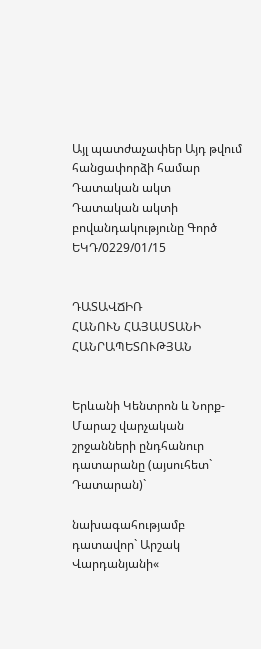Այլ պատժաչափեր Այդ թվում հանցափորձի համար
Դատական ակտ
Դատական ակտի բովանդակությունը Գործ ԵԿԴ/0229/01/15


ԴԱՏԱՎՃԻՌ
ՀԱՆՈՒՆ ՀԱՅԱՍՏԱՆԻ ՀԱՆՐԱՊԵՏՈՒԹՅԱՆ


Երևանի Կենտրոն և Նորք-Մարաշ վարչական շրջանների ընդհանուր դատարանը (այսուհետ` Դատարան)`

նախագահությամբ դատավոր` Արշակ Վարդանյանի«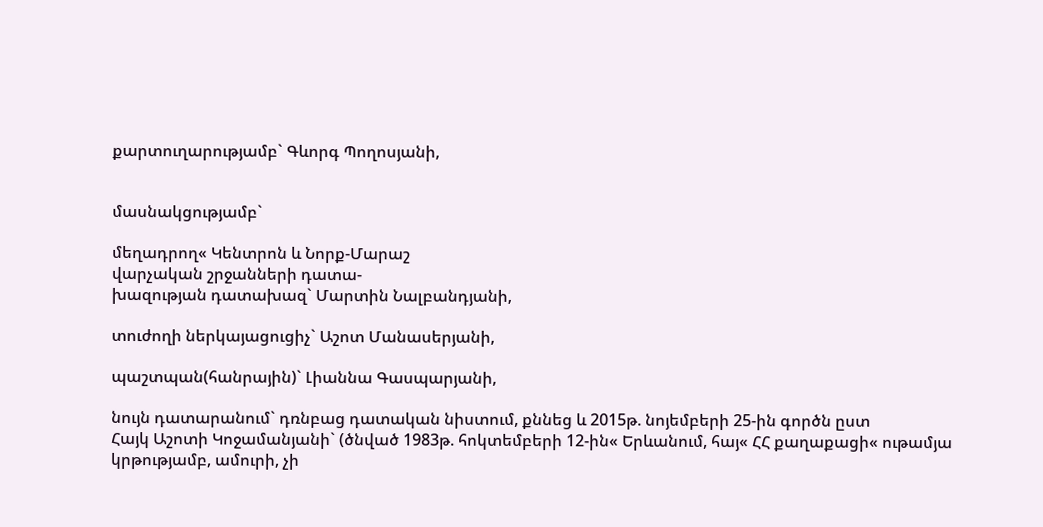քարտուղարությամբ` Գևորգ Պողոսյանի,


մասնակցությամբ`

մեղադրող« Կենտրոն և Նորք-Մարաշ
վարչական շրջանների դատա-
խազության դատախազ` Մարտին Նալբանդյանի,

տուժողի ներկայացուցիչ` Աշոտ Մանասերյանի,

պաշտպան(հանրային)` Լիաննա Գասպարյանի,

նույն դատարանում` դռնբաց դատական նիստում, քննեց և 2015թ. նոյեմբերի 25-ին գործն ըստ
Հայկ Աշոտի Կոջամանյանի` (ծնված 1983թ. հոկտեմբերի 12-ին« Երևանում, հայ« ՀՀ քաղաքացի« ութամյա կրթությամբ, ամուրի, չի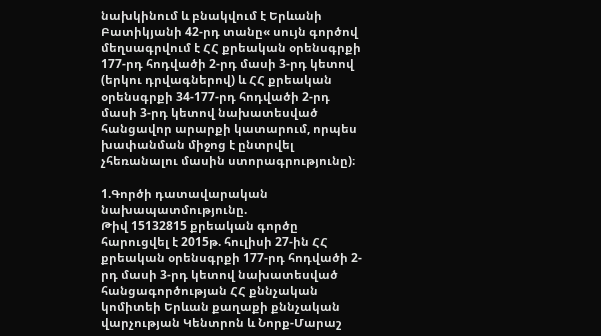նախկինում և բնակվում է Երևանի Բատիկյանի 42-րդ տանը« սույն գործով մեղսագրվում է ՀՀ քրեական օրենսգրքի 177-րդ հոդվածի 2-րդ մասի 3-րդ կետով (երկու դրվագներով) և ՀՀ քրեական օրենսգրքի 34-177-րդ հոդվածի 2-րդ մասի 3-րդ կետով նախատեսված հանցավոր արարքի կատարում, որպես խափանման միջոց է ընտրվել չհեռանալու մասին ստորագրությունը)։

1.Գործի դատավարական նախապատմությունը.
Թիվ 15132815 քրեական գործը հարուցվել է 2015թ. հուլիսի 27-ին ՀՀ քրեական օրենսգրքի 177-րդ հոդվածի 2-րդ մասի 3-րդ կետով նախատեսված հանցագործության ՀՀ քննչական կոմիտեի Երևան քաղաքի քննչական վարչության Կենտրոն և Նորք-Մարաշ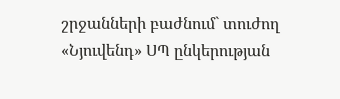շրջանների բաժնում` տուժող «Նյուվենդ» ՍՊ ընկերության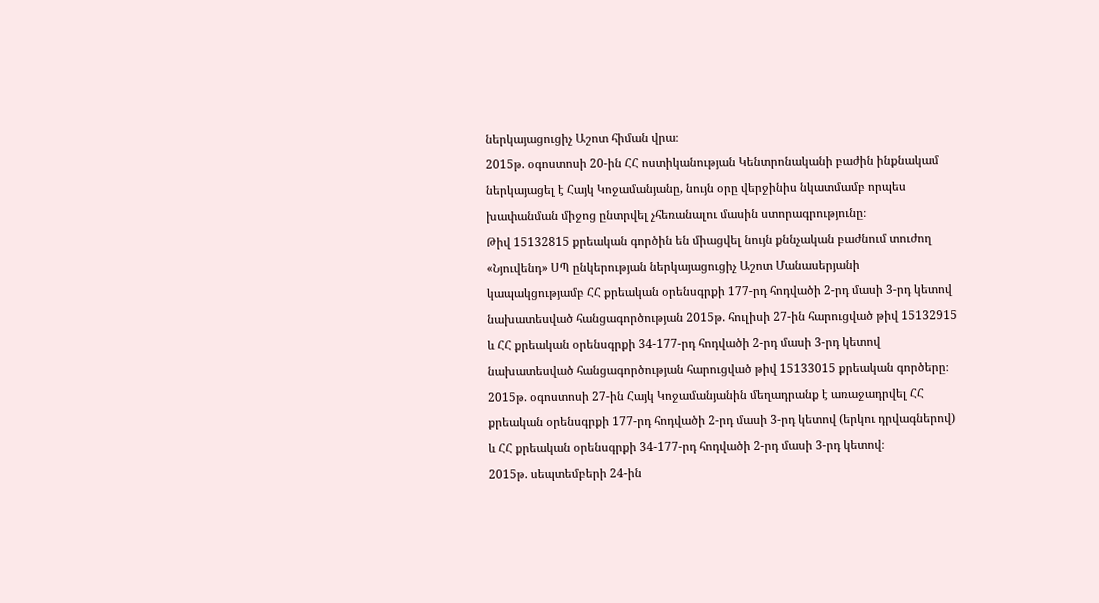ներկայացուցիչ Աշոտ հիման վրա։
2015թ. օգոստոսի 20-ին ՀՀ ոստիկանության Կենտրոնականի բաժին ինքնակամ ներկայացել է Հայկ Կոջամանյանը, նույն օրը վերջինիս նկատմամբ որպես խափանման միջոց ընտրվել չհեռանալու մասին ստորագրությունը։
Թիվ 15132815 քրեական գործին են միացվել նույն քննչական բաժնում տուժող «Նյուվենդ» ՍՊ ընկերության ներկայացուցիչ Աշոտ Մանասերյանի կապակցությամբ ՀՀ քրեական օրենսգրքի 177-րդ հոդվածի 2-րդ մասի 3-րդ կետով նախատեսված հանցագործության 2015թ. հուլիսի 27-ին հարուցված թիվ 15132915 և ՀՀ քրեական օրենսգրքի 34-177-րդ հոդվածի 2-րդ մասի 3-րդ կետով նախատեսված հանցագործության հարուցված թիվ 15133015 քրեական գործերը։
2015թ. օգոստոսի 27-ին Հայկ Կոջամանյանին մեղադրանք է առաջադրվել ՀՀ քրեական օրենսգրքի 177-րդ հոդվածի 2-րդ մասի 3-րդ կետով (երկու դրվագներով) և ՀՀ քրեական օրենսգրքի 34-177-րդ հոդվածի 2-րդ մասի 3-րդ կետով։
2015թ. սեպտեմբերի 24-ին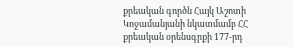քրեական գործն Հայկ Աշոտի Կոջամանյանի նկատմամբ ՀՀ քրեական օրենսգրքի 177-րդ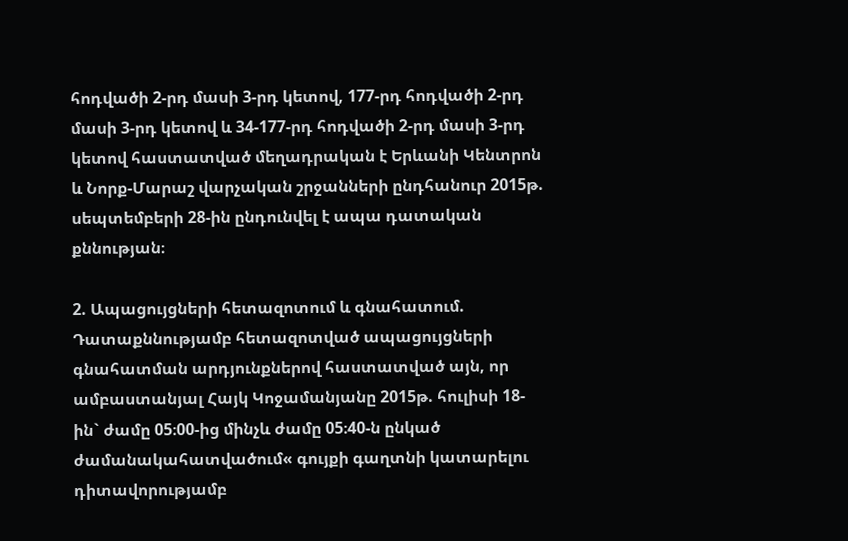հոդվածի 2-րդ մասի 3-րդ կետով, 177-րդ հոդվածի 2-րդ մասի 3-րդ կետով և 34-177-րդ հոդվածի 2-րդ մասի 3-րդ կետով հաստատված մեղադրական է Երևանի Կենտրոն և Նորք-Մարաշ վարչական շրջանների ընդհանուր 2015թ. սեպտեմբերի 28-ին ընդունվել է ապա դատական քննության։

2. Ապացույցների հետազոտում և գնահատում.
Դատաքննությամբ հետազոտված ապացույցների գնահատման արդյունքներով հաստատված այն, որ ամբաստանյալ Հայկ Կոջամանյանը 2015թ. հուլիսի 18-ին` ժամը 05։00-ից մինչև ժամը 05։40-ն ընկած ժամանակահատվածում« գույքի գաղտնի կատարելու դիտավորությամբ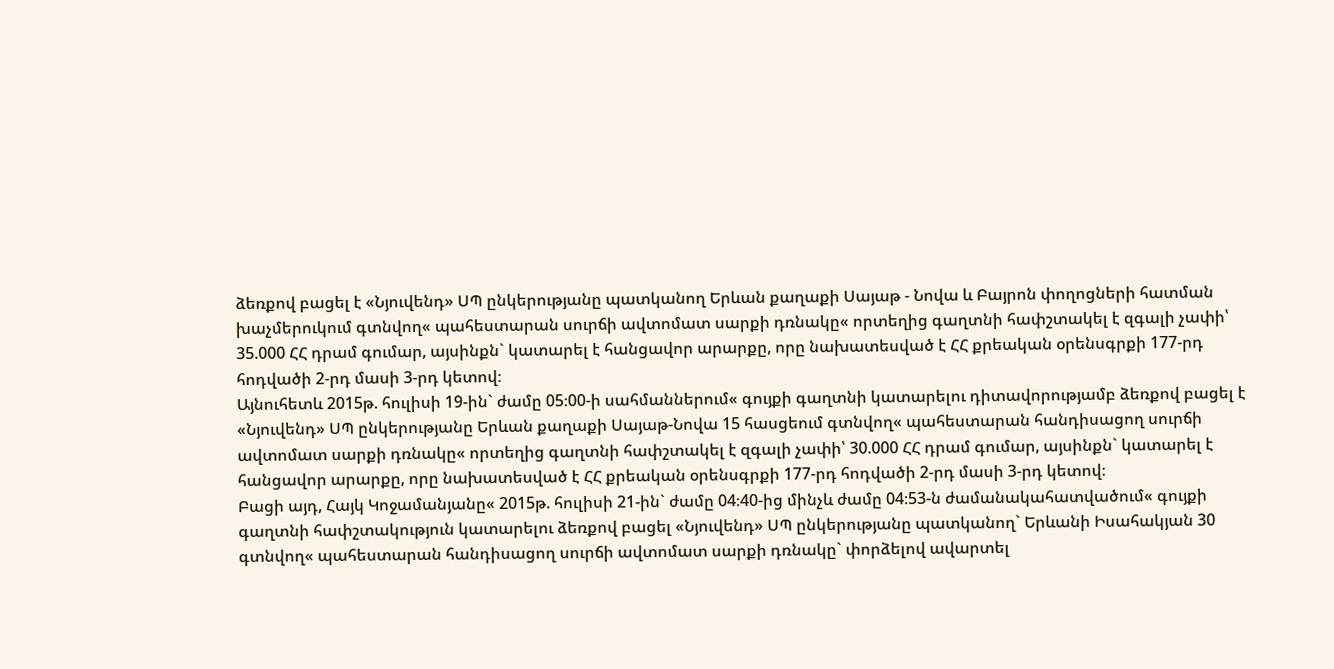ձեռքով բացել է «Նյուվենդ» ՍՊ ընկերությանը պատկանող Երևան քաղաքի Սայաթ - Նովա և Բայրոն փողոցների հատման խաչմերուկում գտնվող« պահեստարան սուրճի ավտոմատ սարքի դռնակը« որտեղից գաղտնի հափշտակել է զգալի չափի՝ 35.000 ՀՀ դրամ գումար, այսինքն` կատարել է հանցավոր արարքը, որը նախատեսված է ՀՀ քրեական օրենսգրքի 177-րդ հոդվածի 2-րդ մասի 3-րդ կետով։
Այնուհետև 2015թ. հուլիսի 19-ին` ժամը 05։00-ի սահմաններում« գույքի գաղտնի կատարելու դիտավորությամբ ձեռքով բացել է «Նյուվենդ» ՍՊ ընկերությանը Երևան քաղաքի Սայաթ-Նովա 15 հասցեում գտնվող« պահեստարան հանդիսացող սուրճի ավտոմատ սարքի դռնակը« որտեղից գաղտնի հափշտակել է զգալի չափի՝ 30.000 ՀՀ դրամ գումար, այսինքն` կատարել է հանցավոր արարքը, որը նախատեսված է ՀՀ քրեական օրենսգրքի 177-րդ հոդվածի 2-րդ մասի 3-րդ կետով։
Բացի այդ, Հայկ Կոջամանյանը« 2015թ. հուլիսի 21-ին` ժամը 04։40-ից մինչև ժամը 04։53-ն ժամանակահատվածում« գույքի գաղտնի հափշտակություն կատարելու ձեռքով բացել «Նյուվենդ» ՍՊ ընկերությանը պատկանող` Երևանի Իսահակյան 30 գտնվող« պահեստարան հանդիսացող սուրճի ավտոմատ սարքի դռնակը` փորձելով ավարտել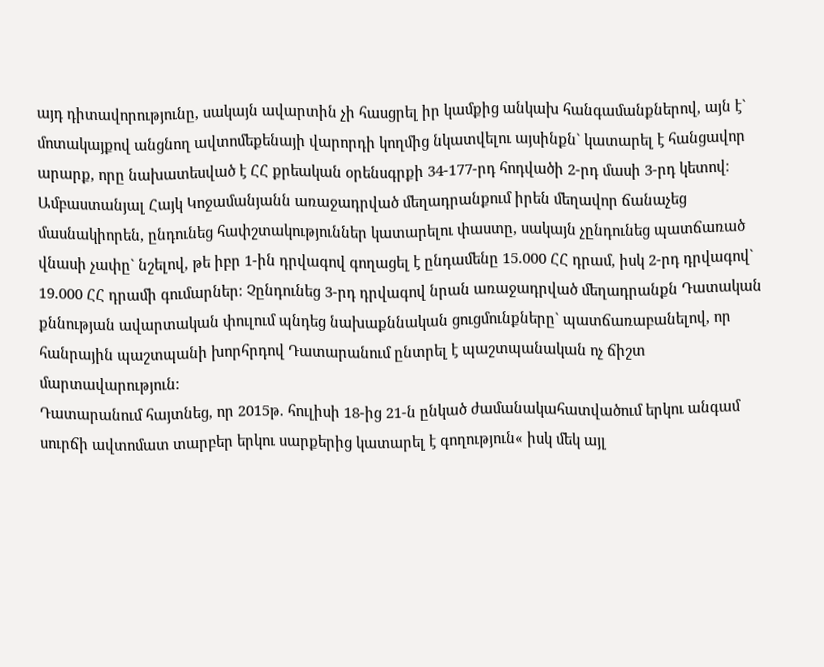այդ դիտավորությունը, սակայն ավարտին չի հասցրել իր կամքից անկախ հանգամանքներով, այն է` մոտակայքով անցնող ավտոմեքենայի վարորդի կողմից նկատվելու այսինքն` կատարել է հանցավոր արարք, որը նախատեսված է ՀՀ քրեական օրենսգրքի 34-177-րդ հոդվածի 2-րդ մասի 3-րդ կետով։
Ամբաստանյալ Հայկ Կոջամանյանն առաջադրված մեղադրանքում իրեն մեղավոր ճանաչեց մասնակիորեն, ընդունեց հափշտակություններ կատարելու փաստը, սակայն չընդունեց պատճառած վնասի չափը` նշելով, թե իբր 1-ին դրվագով գողացել է ընդամենը 15.000 ՀՀ դրամ, իսկ 2-րդ դրվագով` 19.000 ՀՀ դրամի գումարներ։ Չընդունեց 3-րդ դրվագով նրան առաջադրված մեղադրանքն Դատական քննության ավարտական փուլում պնդեց նախաքննական ցուցմունքները` պատճառաբանելով, որ հանրային պաշտպանի խորհրդով Դատարանում ընտրել է պաշտպանական ոչ ճիշտ մարտավարություն։
Դատարանում հայտնեց, որ 2015թ. հուլիսի 18-ից 21-ն ընկած ժամանակահատվածում երկու անգամ սուրճի ավտոմատ տարբեր երկու սարքերից կատարել է գողություն« իսկ մեկ այլ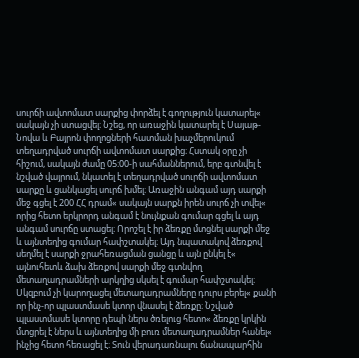սուրճի ավտոմատ սարքից փորձել է գողություն կատարել« սակայն չի ստացվել։ Նշեց, որ առաջին կատարել է Սայաթ-Նովա և Բայրոն փողոցների հատման խաչմերուկում տեղադրված սուրճի ավտոմատ սարքից։ Հստակ օրը չի հիշում, սակայն ժամը 05։00-ի սահմաններում, երբ գտնվել է նշված վայրում, նկատել է տեղադրված սուրճի ավտոմատ սարքը և ցանկացել սուրճ խմել։ Առաջին անգամ այդ սարքի մեջ գցել է 200 ՀՀ դրամ« սակայն սարքն իրեն սուրճ չի տվել« որից հետո երկրորդ անգամ է նույնքան գումար գցել և այդ անգամ սուրճը ստացել։ Որոշել է իր ձեռքը մտցնել սարքի մեջ և այնտեղից գումար հափշտակել։ Այդ նպատակով ձեռքով սեղմել է սարքի ջրահեռացման ցանցը և այն ընկել է« այնուհետև ձախ ձեռքով սարքի մեջ գտնվող մետաղադրամների արկղից սկսել է գումար հափշտակել։ Սկզբում չի կարողացել մետաղադրամները դուրս բերել« քանի որ ինչ-որ պլաստմասե կտոր վնասել է ձեռքը։ Նշված պլաստմասե կտորը դեպի ներս ծռելուց հետո« ձեռքը կրկին մտցրել է ներս և այնտեղից մի բուռ մետաղադրամներ հանել« ինչից հետո հեռացել է։ Տուն վերադառնալու ճանապարհին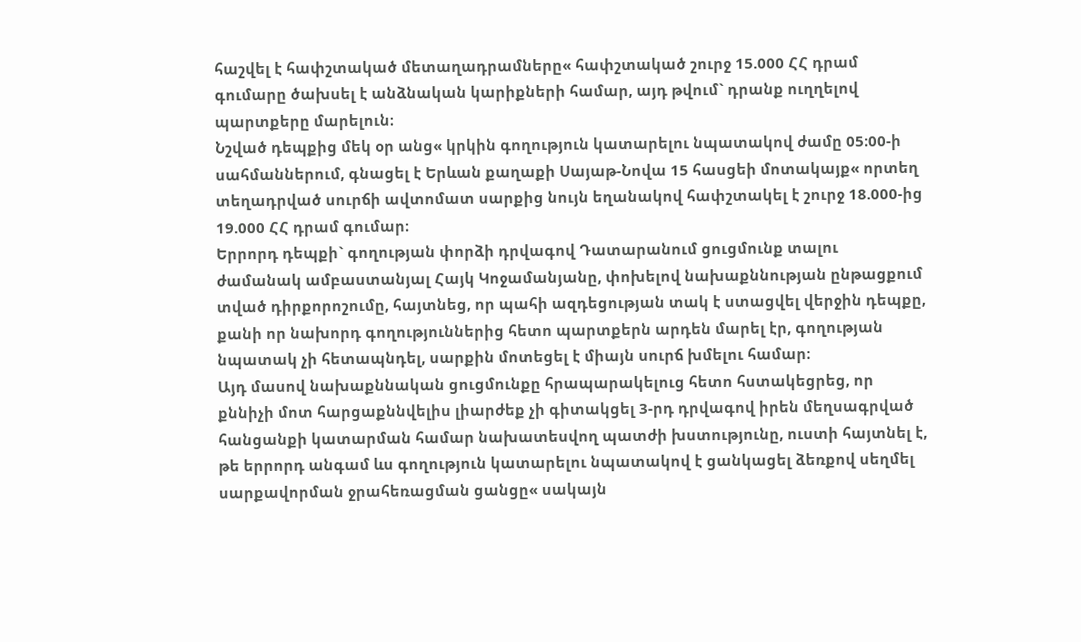հաշվել է հափշտակած մետաղադրամները« հափշտակած շուրջ 15.000 ՀՀ դրամ գումարը ծախսել է անձնական կարիքների համար, այդ թվում` դրանք ուղղելով պարտքերը մարելուն։
Նշված դեպքից մեկ օր անց« կրկին գողություն կատարելու նպատակով ժամը 05։00-ի սահմաններում, գնացել է Երևան քաղաքի Սայաթ-Նովա 15 հասցեի մոտակայք« որտեղ տեղադրված սուրճի ավտոմատ սարքից նույն եղանակով հափշտակել է շուրջ 18.000-ից 19.000 ՀՀ դրամ գումար։
Երրորդ դեպքի` գողության փորձի դրվագով Դատարանում ցուցմունք տալու ժամանակ ամբաստանյալ Հայկ Կոջամանյանը, փոխելով նախաքննության ընթացքում տված դիրքորոշումը, հայտնեց, որ պահի ազդեցության տակ է ստացվել վերջին դեպքը, քանի որ նախորդ գողություններից հետո պարտքերն արդեն մարել էր, գողության նպատակ չի հետապնդել, սարքին մոտեցել է միայն սուրճ խմելու համար։
Այդ մասով նախաքննական ցուցմունքը հրապարակելուց հետո հստակեցրեց, որ քննիչի մոտ հարցաքննվելիս լիարժեք չի գիտակցել 3-րդ դրվագով իրեն մեղսագրված հանցանքի կատարման համար նախատեսվող պատժի խստությունը, ուստի հայտնել է, թե երրորդ անգամ ևս գողություն կատարելու նպատակով է ցանկացել ձեռքով սեղմել սարքավորման ջրահեռացման ցանցը« սակայն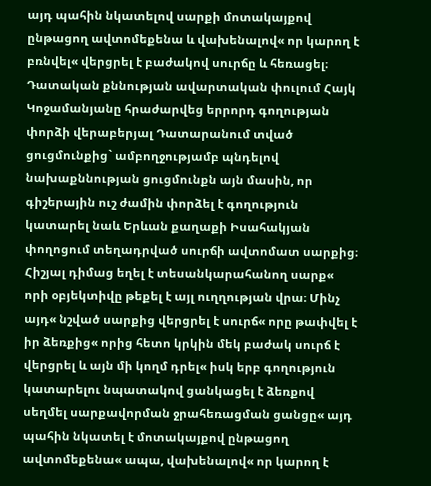այդ պահին նկատելով սարքի մոտակայքով ընթացող ավտոմեքենա և վախենալով« որ կարող է բռնվել« վերցրել է բաժակով սուրճը և հեռացել։
Դատական քննության ավարտական փուլում Հայկ Կոջամանյանը հրաժարվեց երրորդ գողության փորձի վերաբերյալ Դատարանում տված ցուցմունքից` ամբողջությամբ պնդելով նախաքննության ցուցմունքն այն մասին, որ գիշերային ուշ ժամին փորձել է գողություն կատարել նաև Երևան քաղաքի Իսահակյան փողոցում տեղադրված սուրճի ավտոմատ սարքից։ Հիշյալ դիմաց եղել է տեսանկարահանող սարք« որի օբյեկտիվը թեքել է այլ ուղղության վրա։ Մինչ այդ« նշված սարքից վերցրել է սուրճ« որը թափվել է իր ձեռքից« որից հետո կրկին մեկ բաժակ սուրճ է վերցրել և այն մի կողմ դրել« իսկ երբ գողություն կատարելու նպատակով ցանկացել է ձեռքով սեղմել սարքավորման ջրահեռացման ցանցը« այդ պահին նկատել է մոտակայքով ընթացող ավտոմեքենա« ապա, վախենալով« որ կարող է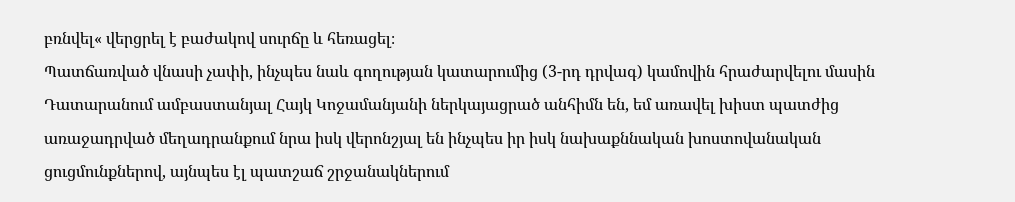բռնվել« վերցրել է բաժակով սուրճը և հեռացել։
Պատճառված վնասի չափի, ինչպես նաև գողության կատարումից (3-րդ դրվագ) կամովին հրաժարվելու մասին Դատարանում ամբաստանյալ Հայկ Կոջամանյանի ներկայացրած անհիմն են, եմ առավել խիստ պատժից առաջադրված մեղադրանքում նրա իսկ վերոնշյալ են ինչպես իր իսկ նախաքննական խոստովանական ցուցմունքներով, այնպես էլ պատշաճ շրջանակներում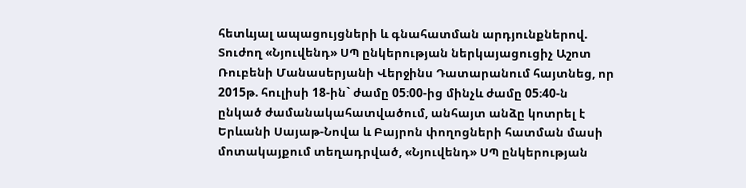հետևյալ ապացույցների և գնահատման արդյունքներով.
Տուժող «Նյուվենդ» ՍՊ ընկերության ներկայացուցիչ Աշոտ Ռուբենի Մանասերյանի Վերջինս Դատարանում հայտնեց, որ 2015թ. հուլիսի 18-ին` ժամը 05։00-ից մինչև ժամը 05։40-ն ընկած ժամանակահատվածում, անհայտ անձը կոտրել է Երևանի Սայաթ-Նովա և Բայրոն փողոցների հատման մասի մոտակայքում տեղադրված, «Նյուվենդ» ՍՊ ընկերության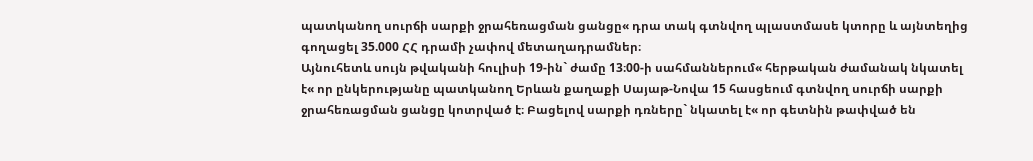պատկանող սուրճի սարքի ջրահեռացման ցանցը« դրա տակ գտնվող պլաստմասե կտորը և այնտեղից գողացել 35.000 ՀՀ դրամի չափով մետաղադրամներ։
Այնուհետև սույն թվականի հուլիսի 19-ին` ժամը 13։00-ի սահմաններում« հերթական ժամանակ նկատել է« որ ընկերությանը պատկանող Երևան քաղաքի Սայաթ-Նովա 15 հասցեում գտնվող սուրճի սարքի ջրահեռացման ցանցը կոտրված է։ Բացելով սարքի դռները` նկատել է« որ գետնին թափված են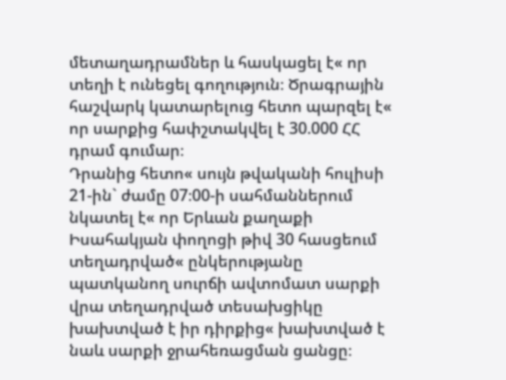մետաղադրամներ և հասկացել է« որ տեղի է ունեցել գողություն։ Ծրագրային հաշվարկ կատարելուց հետո պարզել է« որ սարքից հափշտակվել է 30.000 ՀՀ դրամ գումար։
Դրանից հետո« սույն թվականի հուլիսի 21-ին` ժամը 07։00-ի սահմաններում նկատել է« որ Երևան քաղաքի Իսահակյան փողոցի թիվ 30 հասցեում տեղադրված« ընկերությանը պատկանող սուրճի ավտոմատ սարքի վրա տեղադրված տեսախցիկը խախտված է իր դիրքից« խախտված է նաև սարքի ջրահեռացման ցանցը։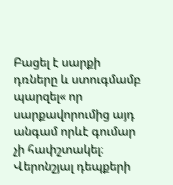Բացել է սարքի դռները և ստուգմամբ պարզել« որ սարքավորումից այդ անգամ որևէ գումար չի հափշտակել։
Վերոնշյալ դեպքերի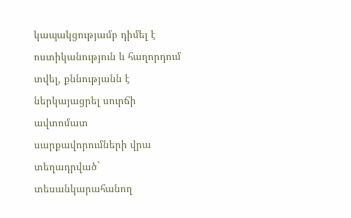կապակցությամբ դիմել է ոստիկանություն և հաղորդում տվել, քննությանն է ներկայացրել սուրճի ավտոմատ սարքավորումների վրա տեղադրված` տեսանկարահանող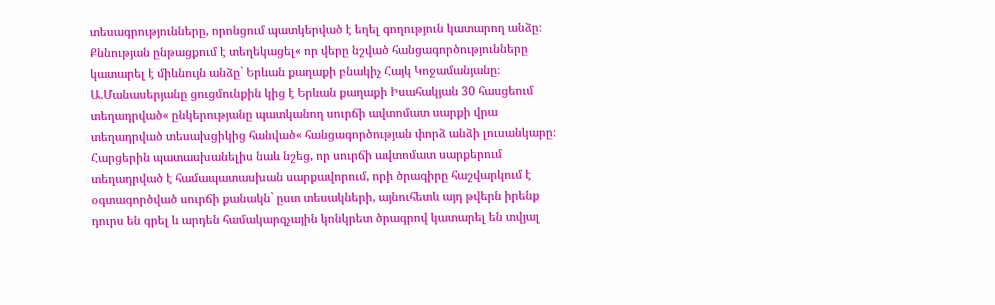տեսագրությունները, որոնցում պատկերված է եղել գողություն կատարող անձը։
Քննության ընթացքում է տեղեկացել« որ վերը նշված հանցագործությունները կատարել է միևնույն անձը` Երևան քաղաքի բնակիչ Հայկ Կոջամանյանը։ Ա.Մանասերյանը ցուցմունքին կից է Երևան քաղաքի Իսահակյան 30 հասցեում տեղադրված« ընկերությանը պատկանող սուրճի ավտոմատ սարքի վրա տեղադրված տեսախցիկից հանված« հանցագործության փորձ անձի լուսանկարը։
Հարցերին պատասխանելիս նաև նշեց, որ սուրճի ավտոմատ սարքերում տեղադրված է համապատասխան սարքավորում, որի ծրագիրը հաշվարկում է օգտագործված սուրճի քանակն` ըստ տեսակների, այնուհետև այդ թվերն իրենք դուրս են գրել և արդեն համակարգչային կոնկրետ ծրագրով կատարել են տվյալ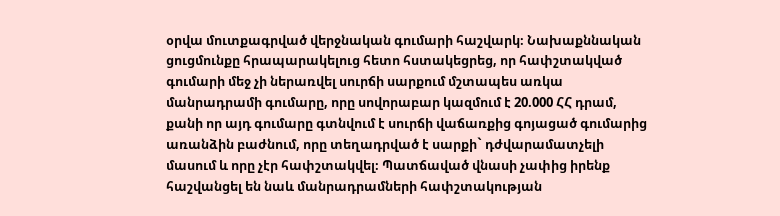օրվա մուտքագրված վերջնական գումարի հաշվարկ։ Նախաքննական ցուցմունքը հրապարակելուց հետո հստակեցրեց, որ հափշտակված գումարի մեջ չի ներառվել սուրճի սարքում մշտապես առկա մանրադրամի գումարը, որը սովորաբար կազմում է 20.000 ՀՀ դրամ, քանի որ այդ գումարը գտնվում է սուրճի վաճառքից գոյացած գումարից առանձին բաժնում, որը տեղադրված է սարքի` դժվարամատչելի մասում և որը չէր հափշտակվել։ Պատճաված վնասի չափից իրենք հաշվանցել են նաև մանրադրամների հափշտակության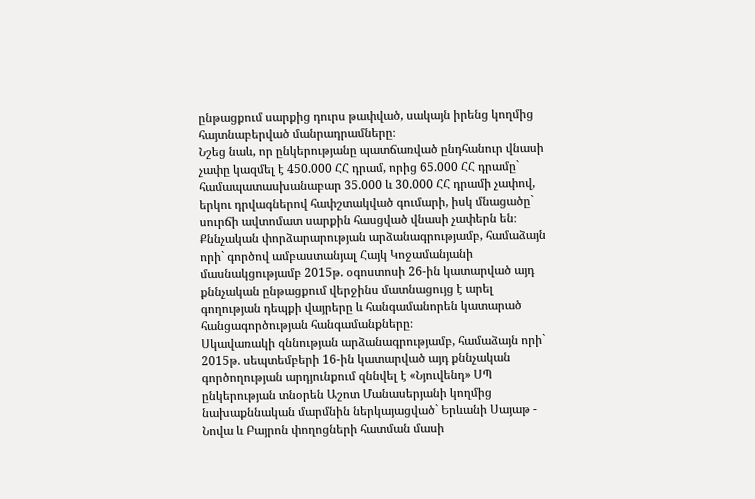ընթացքում սարքից դուրս թափված, սակայն իրենց կողմից հայտնաբերված մանրադրամները։
Նշեց նաև, որ ընկերությանը պատճառված ընդհանուր վնասի չափը կազմել է 450.000 ՀՀ դրամ, որից 65.000 ՀՀ դրամը` համապատասխանաբար 35.000 և 30.000 ՀՀ դրամի չափով, երկու դրվագներով հափշտակված գումարի, իսկ մնացածը` սուրճի ավտոմատ սարքին հասցված վնասի չափերն են։
Քննչական փորձարարության արձանագրությամբ, համաձայն որի` գործով ամբաստանյալ Հայկ Կոջամանյանի մասնակցությամբ 2015թ. օգոստոսի 26-ին կատարված այդ քննչական ընթացքում վերջինս մատնացույց է արել գողության դեպքի վայրերը և հանգամանորեն կատարած հանցագործության հանգամանքները։
Սկավառակի զննության արձանագրությամբ, համաձայն որի` 2015թ. սեպտեմբերի 16-ին կատարված այդ քննչական գործողության արդյունքում զննվել է «Նյուվենդ» ՍՊ ընկերության տնօրեն Աշոտ Մանասերյանի կողմից նախաքննական մարմնին ներկայացված` Երևանի Սայաթ - Նովա և Բայրոն փողոցների հատման մասի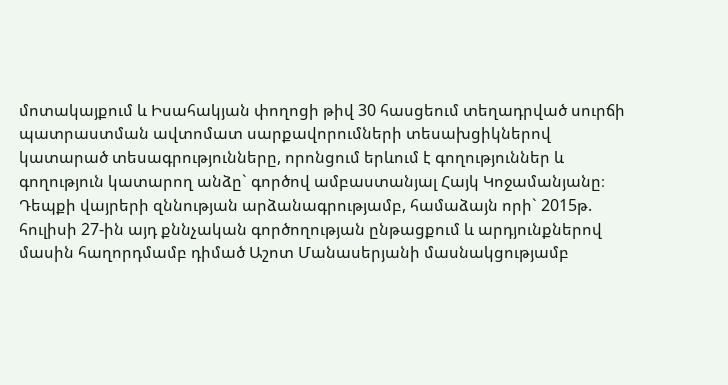մոտակայքում և Իսահակյան փողոցի թիվ 30 հասցեում տեղադրված սուրճի պատրաստման ավտոմատ սարքավորումների տեսախցիկներով կատարած տեսագրությունները, որոնցում երևում է գողություններ և գողություն կատարող անձը` գործով ամբաստանյալ Հայկ Կոջամանյանը։
Դեպքի վայրերի զննության արձանագրությամբ, համաձայն որի` 2015թ. հուլիսի 27-ին այդ քննչական գործողության ընթացքում և արդյունքներով մասին հաղորդմամբ դիմած Աշոտ Մանասերյանի մասնակցությամբ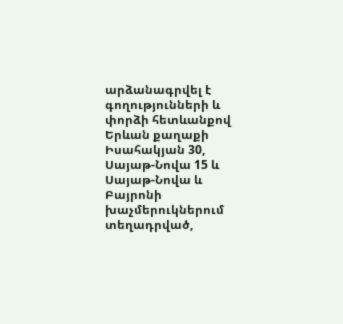արձանագրվել է գողությունների և փորձի հետևանքով Երևան քաղաքի Իսահակյան 30, Սայաթ-Նովա 15 և Սայաթ-Նովա և Բայրոնի խաչմերուկներում տեղադրված,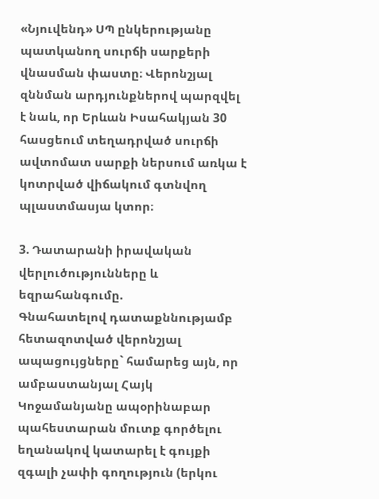«Նյուվենդ» ՍՊ ընկերությանը պատկանող սուրճի սարքերի վնասման փաստը։ Վերոնշյալ զննման արդյունքներով պարզվել է նաև, որ Երևան Իսահակյան 30 հասցեում տեղադրված սուրճի ավտոմատ սարքի ներսում առկա է կոտրված վիճակում գտնվող պլաստմասյա կտոր։

3. Դատարանի իրավական վերլուծությունները և եզրահանգումը.
Գնահատելով դատաքննությամբ հետազոտված վերոնշյալ ապացույցները` համարեց այն, որ ամբաստանյալ Հայկ Կոջամանյանը ապօրինաբար պահեստարան մուտք գործելու եղանակով կատարել է գույքի զգալի չափի գողություն (երկու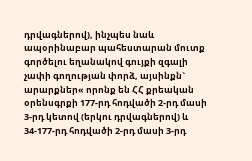դրվագներով), ինչպես նաև ապօրինաբար պահեստարան մուտք գործելու եղանակով գույքի զգալի չափի գողության փորձ, այսինքն` արարքներ« որոնք են ՀՀ քրեական օրենսգրքի 177-րդ հոդվածի 2-րդ մասի 3-րդ կետով (երկու դրվագներով) և 34-177-րդ հոդվածի 2-րդ մասի 3-րդ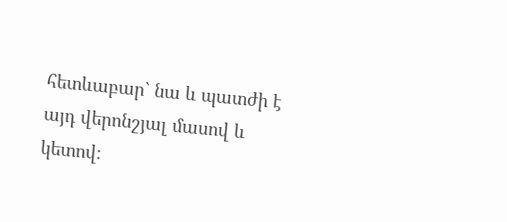հետևաբար` նա և պատժի է այդ վերոնշյալ մասով և կետով։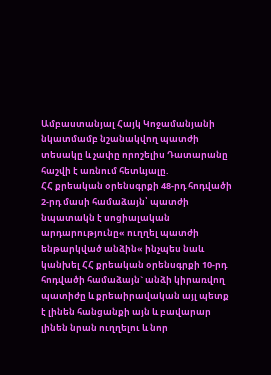Ամբաստանյալ Հայկ Կոջամանյանի նկատմամբ նշանակվող պատժի տեսակը և չափը որոշելիս Դատարանը հաշվի է առնում հետևյալը.
ՀՀ քրեական օրենսգրքի 48-րդ հոդվածի 2-րդ մասի համաձայն՝ պատժի նպատակն է սոցիալական արդարությունը« ուղղել պատժի ենթարկված անձին« ինչպես նաև կանխել ՀՀ քրեական օրենսգրքի 10-րդ հոդվածի համաձայն` անձի կիրառվող պատիժը և քրեաիրավական այլ պետք է լինեն հանցանքի այն և բավարար լինեն նրան ուղղելու և նոր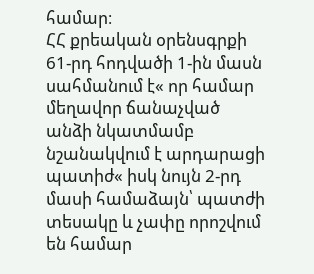համար։
ՀՀ քրեական օրենսգրքի 61-րդ հոդվածի 1-ին մասն սահմանում է« որ համար մեղավոր ճանաչված անձի նկատմամբ նշանակվում է արդարացի պատիժ« իսկ նույն 2-րդ մասի համաձայն՝ պատժի տեսակը և չափը որոշվում են համար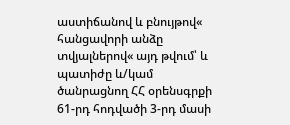աստիճանով և բնույթով« հանցավորի անձը տվյալներով« այդ թվում՝ և պատիժը և/կամ ծանրացնող ՀՀ օրենսգրքի 61-րդ հոդվածի 3-րդ մասի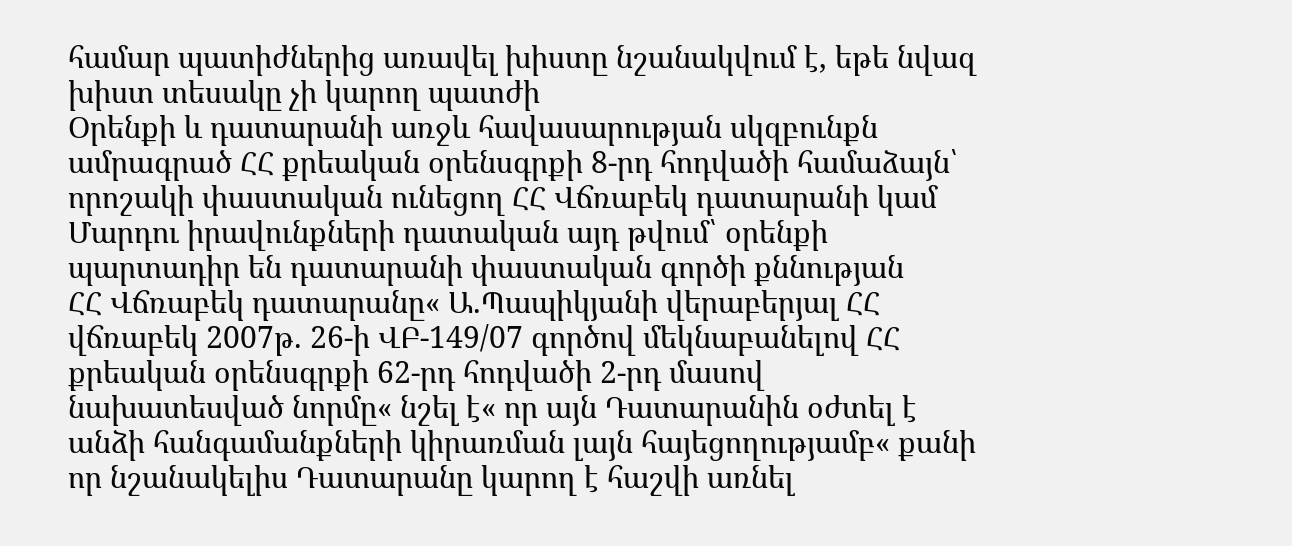համար պատիժներից առավել խիստը նշանակվում է, եթե նվազ խիստ տեսակը չի կարող պատժի
Օրենքի և դատարանի առջև հավասարության սկզբունքն ամրագրած ՀՀ քրեական օրենսգրքի 8-րդ հոդվածի համաձայն՝ որոշակի փաստական ունեցող ՀՀ Վճռաբեկ դատարանի կամ Մարդու իրավունքների դատական այդ թվում՝ օրենքի պարտադիր են դատարանի փաստական գործի քննության
ՀՀ Վճռաբեկ դատարանը« Ա.Պապիկյանի վերաբերյալ ՀՀ վճռաբեկ 2007թ. 26-ի ՎԲ-149/07 գործով մեկնաբանելով ՀՀ քրեական օրենսգրքի 62-րդ հոդվածի 2-րդ մասով նախատեսված նորմը« նշել է« որ այն Դատարանին օժտել է անձի հանգամանքների կիրառման լայն հայեցողությամբ« քանի որ նշանակելիս Դատարանը կարող է հաշվի առնել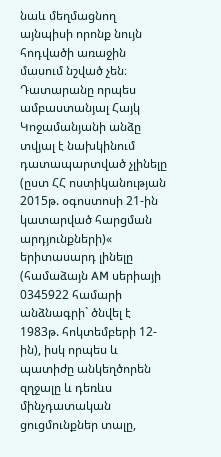նաև մեղմացնող այնպիսի որոնք նույն հոդվածի առաջին մասում նշված չեն։
Դատարանը որպես ամբաստանյալ Հայկ Կոջամանյանի անձը տվյալ է նախկինում դատապարտված չլինելը (ըստ ՀՀ ոստիկանության 2015թ. օգոստոսի 21-ին կատարված հարցման արդյունքների)« երիտասարդ լինելը (համաձայն AM սերիայի 0345922 համարի անձնագրի` ծնվել է 1983թ. հոկտեմբերի 12-ին), իսկ որպես և պատիժը անկեղծորեն զղջալը և դեռևս մինչդատական ցուցմունքներ տալը,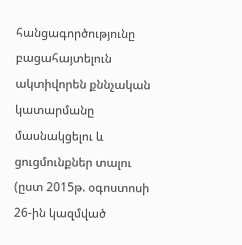հանցագործությունը բացահայտելուն ակտիվորեն քննչական կատարմանը մասնակցելու և ցուցմունքներ տալու (ըստ 2015թ. օգոստոսի 26-ին կազմված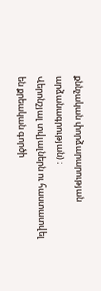քննչական փորձարարության արձանագրության) ։
Վերոնշյալ տվյալներն ու հաստատվել են քրեական գործի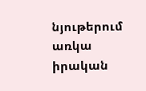նյութերում առկա իրական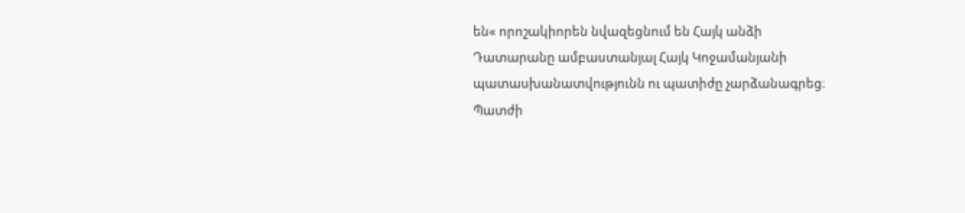են« որոշակիորեն նվազեցնում են Հայկ անձի
Դատարանը ամբաստանյալ Հայկ Կոջամանյանի պատասխանատվությունն ու պատիժը չարձանագրեց։
Պատժի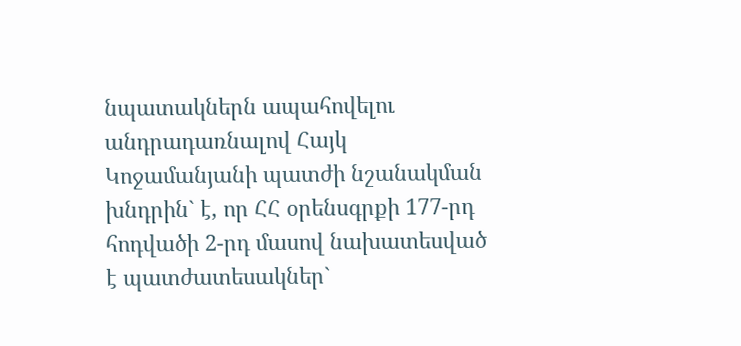նպատակներն ապահովելու անդրադառնալով Հայկ Կոջամանյանի պատժի նշանակման խնդրին` է, որ ՀՀ օրենսգրքի 177-րդ հոդվածի 2-րդ մասով նախատեսված է պատժատեսակներ`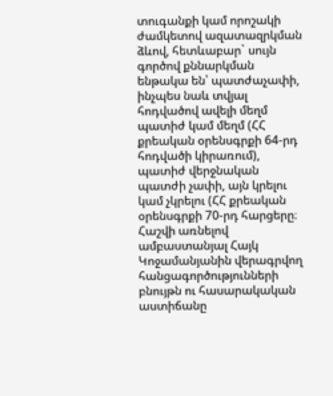տուգանքի կամ որոշակի ժամկետով ազատազրկման ձևով, հետևաբար` սույն գործով քննարկման ենթակա են՝ պատժաչափի, ինչպես նաև տվյալ հոդվածով ավելի մեղմ պատիժ կամ մեղմ (ՀՀ քրեական օրենսգրքի 64-րդ հոդվածի կիրառում), պատիժ վերջնական պատժի չափի, այն կրելու կամ չկրելու (ՀՀ քրեական օրենսգրքի 70-րդ հարցերը։
Հաշվի առնելով ամբաստանյալ Հայկ Կոջամանյանին վերագրվող հանցագործությունների բնույթն ու հասարակական աստիճանը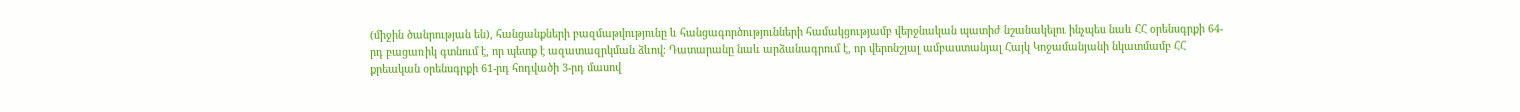(միջին ծանրության են), հանցանքների բազմաթվությունը և հանցագործությունների համակցությամբ վերջնական պատիժ նշանակելու ինչպես նաև ՀՀ օրենսգրքի 64-րդ բացառիկ գտնում է, որ պետք է ազատազրկման ձևով։ Դատարանը նաև արձանագրում է, որ վերոնշյալ ամբաստանյալ Հայկ Կոջամանյանի նկատմամբ ՀՀ քրեական օրենսգրքի 61-րդ հոդվածի 3-րդ մասով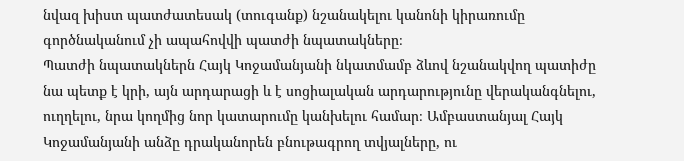նվազ խիստ պատժատեսակ (տուգանք) նշանակելու կանոնի կիրառումը գործնականում չի ապահովվի պատժի նպատակները։
Պատժի նպատակներն Հայկ Կոջամանյանի նկատմամբ ձևով նշանակվող պատիժը նա պետք է կրի, այն արդարացի և է սոցիալական արդարությունը վերականգնելու, ուղղելու, նրա կողմից նոր կատարումը կանխելու համար։ Ամբաստանյալ Հայկ Կոջամանյանի անձը դրականորեն բնութագրող տվյալները, ու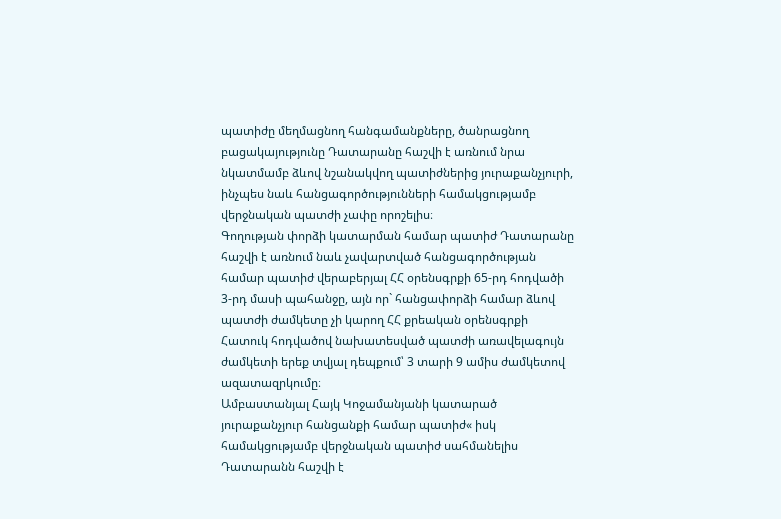պատիժը մեղմացնող հանգամանքները, ծանրացնող բացակայությունը Դատարանը հաշվի է առնում նրա նկատմամբ ձևով նշանակվող պատիժներից յուրաքանչյուրի, ինչպես նաև հանցագործությունների համակցությամբ վերջնական պատժի չափը որոշելիս։
Գողության փորձի կատարման համար պատիժ Դատարանը հաշվի է առնում նաև չավարտված հանցագործության համար պատիժ վերաբերյալ ՀՀ օրենսգրքի 65-րդ հոդվածի 3-րդ մասի պահանջը, այն որ` հանցափորձի համար ձևով պատժի ժամկետը չի կարող ՀՀ քրեական օրենսգրքի Հատուկ հոդվածով նախատեսված պատժի առավելագույն ժամկետի երեք տվյալ դեպքում՝ 3 տարի 9 ամիս ժամկետով ազատազրկումը։
Ամբաստանյալ Հայկ Կոջամանյանի կատարած յուրաքանչյուր հանցանքի համար պատիժ« իսկ համակցությամբ վերջնական պատիժ սահմանելիս Դատարանն հաշվի է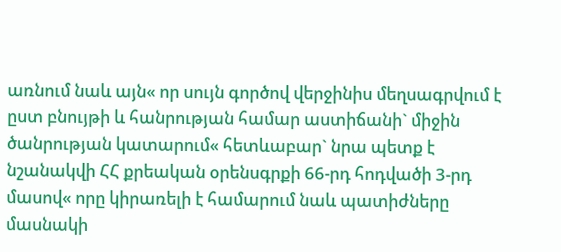առնում նաև այն« որ սույն գործով վերջինիս մեղսագրվում է ըստ բնույթի և հանրության համար աստիճանի` միջին ծանրության կատարում« հետևաբար` նրա պետք է նշանակվի ՀՀ քրեական օրենսգրքի 66-րդ հոդվածի 3-րդ մասով« որը կիրառելի է համարում նաև պատիժները մասնակի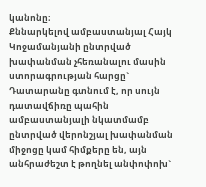կանոնը։
Քննարկելով ամբաստանյալ Հայկ Կոջամանյանի ընտրված խափանման չհեռանալու մասին ստորագրության հարցը` Դատարանը գտնում է, որ սույն դատավճիռը պահին ամբաստանյալի նկատմամբ ընտրված վերոնշյալ խափանման միջոցը կամ հիմքերը են, այն անհրաժեշտ է թողնել անփոփոխ`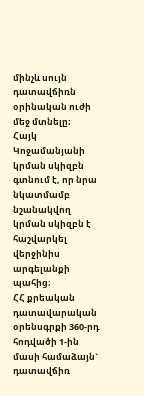մինչև սույն դատավճիռն օրինական ուժի մեջ մտնելը։
Հայկ Կոջամանյանի կրման սկիզբն գտնում է, որ նրա նկատմամբ նշանակվող կրման սկիզբն է հաշվարկել վերջինիս արգելանքի պահից։
ՀՀ քրեական դատավարական օրենսգրքի 360-րդ հոդվածի 1-ին մասի համաձայն` դատավճիռ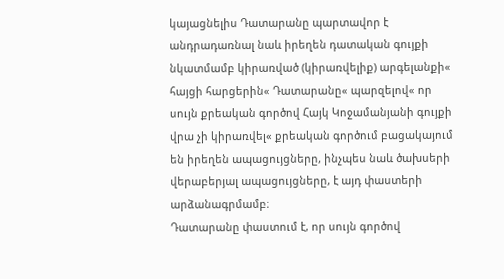կայացնելիս Դատարանը պարտավոր է անդրադառնալ նաև իրեղեն դատական գույքի նկատմամբ կիրառված (կիրառվելիք) արգելանքի« հայցի հարցերին« Դատարանը« պարզելով« որ սույն քրեական գործով Հայկ Կոջամանյանի գույքի վրա չի կիրառվել« քրեական գործում բացակայում են իրեղեն ապացույցները, ինչպես նաև ծախսերի վերաբերյալ ապացույցները, է այդ փաստերի արձանագրմամբ։
Դատարանը փաստում է, որ սույն գործով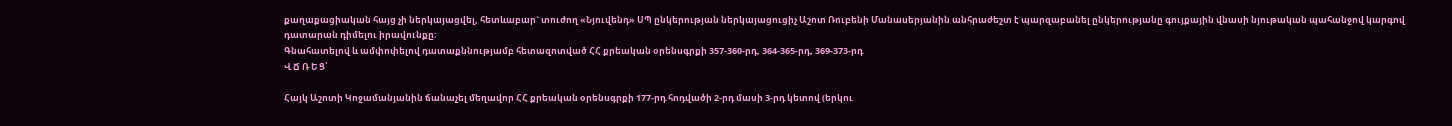քաղաքացիական հայց չի ներկայացվել, հետևաբար` տուժող «Նյուվենդ» ՍՊ ընկերության ներկայացուցիչ Աշոտ Ռուբենի Մանասերյանին անհրաժեշտ է պարզաբանել ընկերությանը գույքային վնասի նյութական պահանջով կարգով դատարան դիմելու իրավունքը։
Գնահատելով և ամփոփելով դատաքննությամբ հետազոտված ՀՀ քրեական օրենսգրքի 357-360-րդ, 364-365-րդ, 369-373-րդ
Վ Ճ Ռ Ե Ց՝

Հայկ Աշոտի Կոջամանյանին ճանաչել մեղավոր ՀՀ քրեական օրենսգրքի 177-րդ հոդվածի 2-րդ մասի 3-րդ կետով (երկու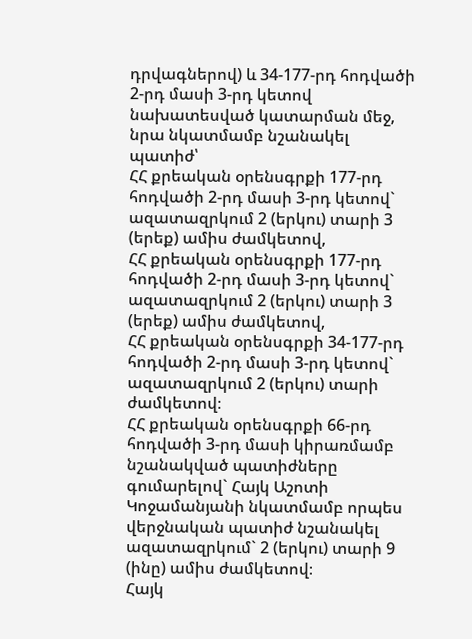դրվագներով) և 34-177-րդ հոդվածի 2-րդ մասի 3-րդ կետով նախատեսված կատարման մեջ, նրա նկատմամբ նշանակել պատիժ՝
ՀՀ քրեական օրենսգրքի 177-րդ հոդվածի 2-րդ մասի 3-րդ կետով` ազատազրկում 2 (երկու) տարի 3 (երեք) ամիս ժամկետով,
ՀՀ քրեական օրենսգրքի 177-րդ հոդվածի 2-րդ մասի 3-րդ կետով` ազատազրկում 2 (երկու) տարի 3 (երեք) ամիս ժամկետով,
ՀՀ քրեական օրենսգրքի 34-177-րդ հոդվածի 2-րդ մասի 3-րդ կետով` ազատազրկում 2 (երկու) տարի ժամկետով։
ՀՀ քրեական օրենսգրքի 66-րդ հոդվածի 3-րդ մասի կիրառմամբ նշանակված պատիժները գումարելով` Հայկ Աշոտի Կոջամանյանի նկատմամբ որպես վերջնական պատիժ նշանակել ազատազրկում` 2 (երկու) տարի 9 (ինը) ամիս ժամկետով։
Հայկ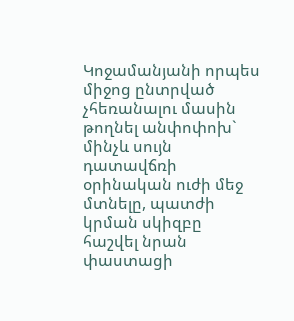Կոջամանյանի որպես միջոց ընտրված չհեռանալու մասին թողնել անփոփոխ` մինչև սույն դատավճռի օրինական ուժի մեջ մտնելը, պատժի կրման սկիզբը հաշվել նրան փաստացի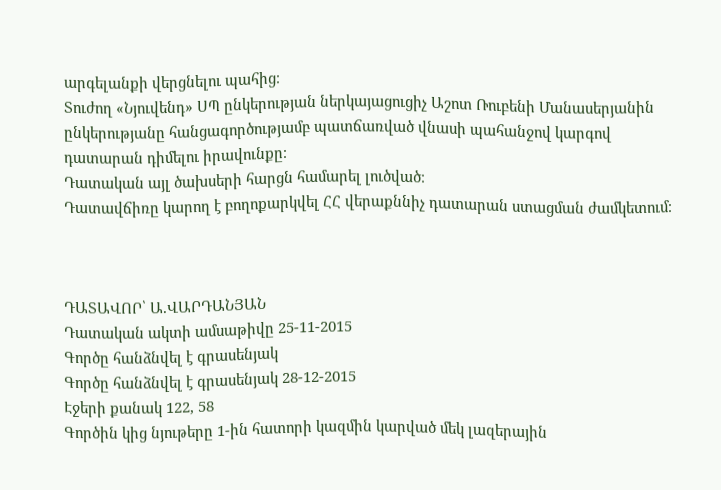արգելանքի վերցնելու պահից։
Տուժող «Նյուվենդ» ՍՊ ընկերության ներկայացուցիչ Աշոտ Ռուբենի Մանասերյանին ընկերությանը հանցագործությամբ պատճառված վնասի պահանջով կարգով դատարան դիմելու իրավունքը։
Դատական այլ ծախսերի հարցն համարել լուծված։
Դատավճիռը կարող է բողոքարկվել ՀՀ վերաքննիչ դատարան ստացման ժամկետում։



ԴԱՏԱՎՈՐ՝ Ա.ՎԱՐԴԱՆՅԱՆ
Դատական ակտի ամսաթիվը 25-11-2015
Գործը հանձնվել է գրասենյակ
Գործը հանձնվել է գրասենյակ 28-12-2015
Էջերի քանակ 122, 58
Գործին կից նյութերը 1-ին հատորի կազմին կարված մեկ լազերային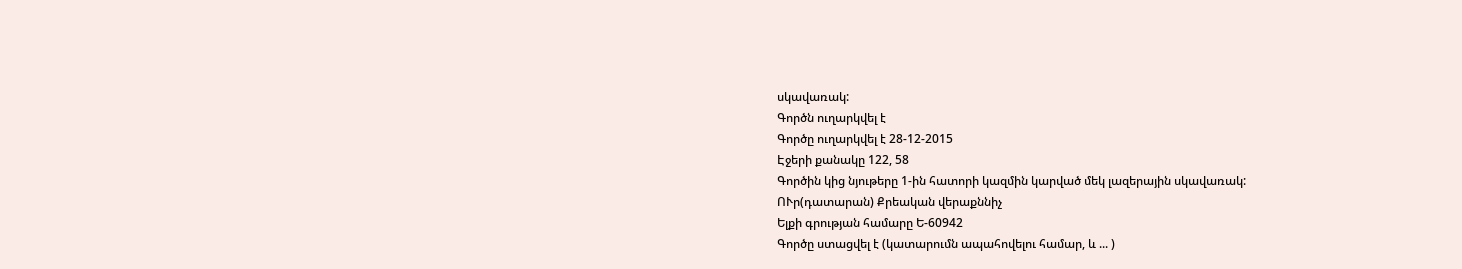սկավառակ:
Գործն ուղարկվել է
Գործը ուղարկվել է 28-12-2015
Էջերի քանակը 122, 58
Գործին կից նյութերը 1-ին հատորի կազմին կարված մեկ լազերային սկավառակ:
ՈՒր(դատարան) Քրեական վերաքննիչ
Ելքի գրության համարը Ե-60942
Գործը ստացվել է (կատարումն ապահովելու համար, և ... )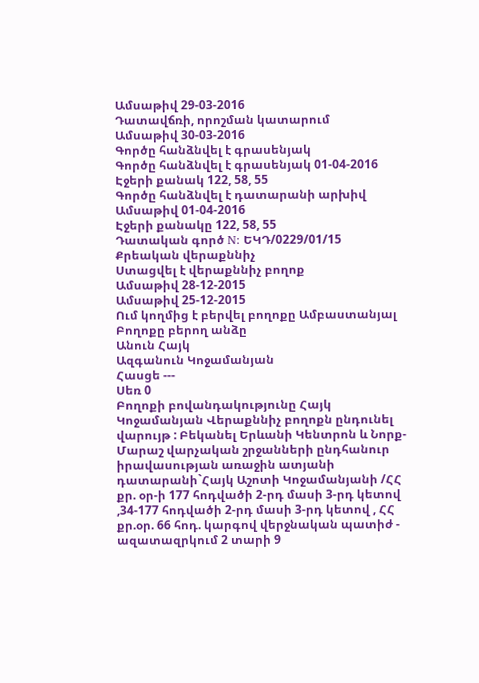Ամսաթիվ 29-03-2016
Դատավճռի, որոշման կատարում
Ամսաթիվ 30-03-2016
Գործը հանձնվել է գրասենյակ
Գործը հանձնվել է գրասենյակ 01-04-2016
Էջերի քանակ 122, 58, 55
Գործը հանձնվել է դատարանի արխիվ
Ամսաթիվ 01-04-2016
Էջերի քանակը 122, 58, 55
Դատական գործ N: ԵԿԴ/0229/01/15
Քրեական վերաքննիչ
Ստացվել է վերաքննիչ բողոք
Ամսաթիվ 28-12-2015
Ամսաթիվ 25-12-2015
Ում կողմից է բերվել բողոքը Ամբաստանյալ
Բողոքը բերող անձը
Անուն Հայկ
Ազգանուն Կոջամանյան
Հասցե ---
Սեռ 0
Բողոքի բովանդակությունը Հայկ Կոջամանյան Վերաքննիչ բողոքն ընդունել վարույթ : Բեկանել Երևանի Կենտրոն և Նորք-Մարաշ վարչական շրջանների ընդհանուր իրավասության առաջին ատյանի դատարանի`Հայկ Աշոտի Կոջամանյանի /ՀՀ քր. օր-ի 177 հոդվածի 2-րդ մասի 3-րդ կետով ,34-177 հոդվածի 2-րդ մասի 3-րդ կետով , ՀՀ քր.օր. 66 հոդ. կարգով վերջնական պատիժ - ազատազրկում 2 տարի 9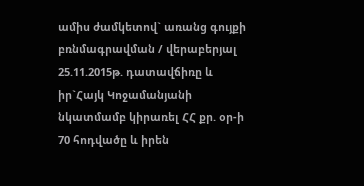ամիս ժամկետով` առանց գույքի բռնմագրավման / վերաբերյալ 25.11.2015թ. դատավճիռը և իր`Հայկ Կոջամանյանի նկատմամբ կիրառել ՀՀ քր. օր-ի 70 հոդվածը և իրեն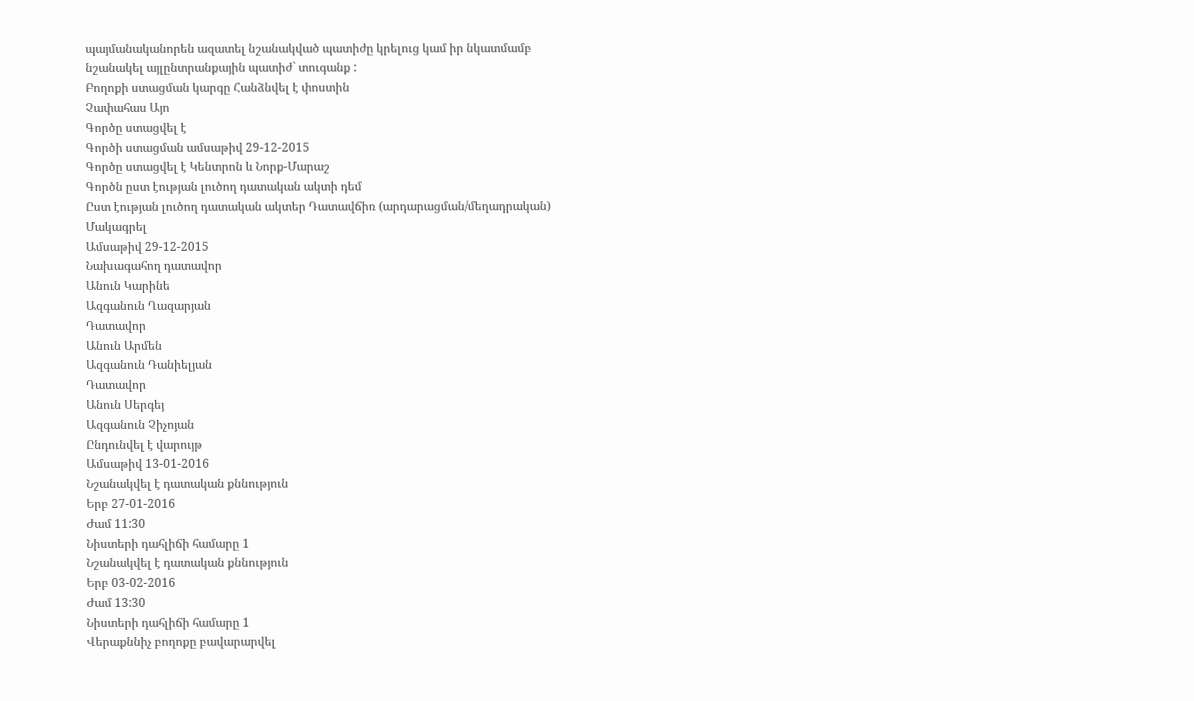պայմանականորեն ազատել նշանակված պատիժը կրելուց կամ իր նկատմամբ նշանակել այլընտրանքային պատիժ` տուգանք :
Բողոքի ստացման կարգը Հանձնվել է փոստին
Չափահաս Այո
Գործը ստացվել է
Գործի ստացման ամսաթիվ 29-12-2015
Գործը ստացվել է Կենտրոն և Նորք-Մարաշ
Գործն ըստ էության լուծող դատական ակտի դեմ
Ըստ էության լուծող դատական ակտեր Դատավճիռ (արդարացման/մեղադրական)
Մակագրել
Ամսաթիվ 29-12-2015
Նախագահող դատավոր
Անուն Կարինե
Ազգանուն Ղազարյան
Դատավոր
Անուն Արմեն
Ազգանուն Դանիելյան
Դատավոր
Անուն Սերգեյ
Ազգանուն Չիչոյան
Ընդունվել է վարույթ
Ամսաթիվ 13-01-2016
Նշանակվել է դատական քննություն
Երբ 27-01-2016
Ժամ 11:30
Նիստերի դահլիճի համարը 1
Նշանակվել է դատական քննություն
Երբ 03-02-2016
Ժամ 13:30
Նիստերի դահլիճի համարը 1
Վերաքննիչ բողոքը բավարարվել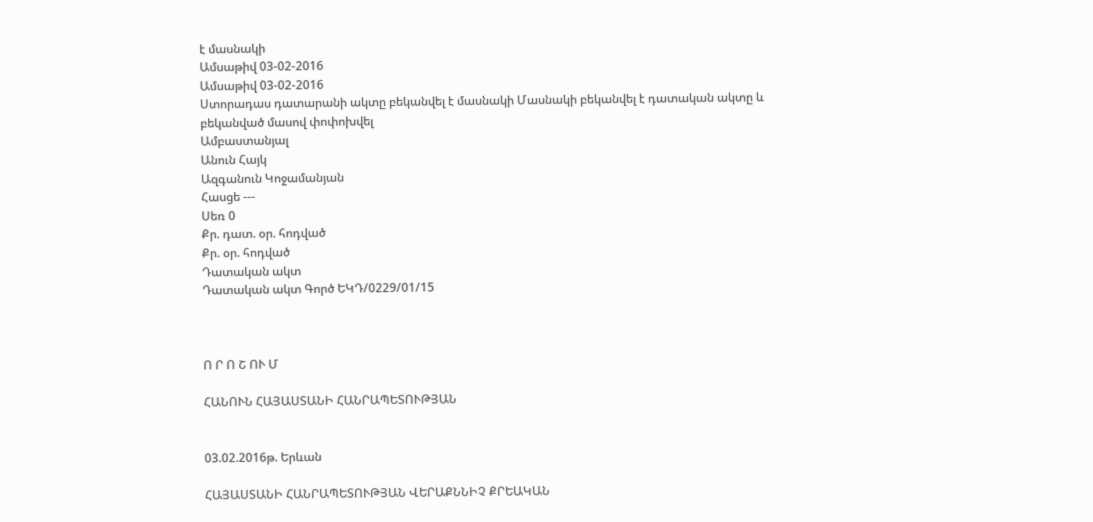է մասնակի
Ամսաթիվ 03-02-2016
Ամսաթիվ 03-02-2016
Ստորադաս դատարանի ակտը բեկանվել է մասնակի Մասնակի բեկանվել է դատական ակտը և բեկանված մասով փոփոխվել
Ամբաստանյալ
Անուն Հայկ
Ազգանուն Կոջամանյան
Հասցե ---
Սեռ 0
Քր. դատ. օր. հոդված
Քր. օր. հոդված
Դատական ակտ
Դատական ակտ Գործ ԵԿԴ/0229/01/15



Ո Ր Ո Շ ՈՒ Մ

ՀԱՆՈՒՆ ՀԱՅԱՍՏԱՆԻ ՀԱՆՐԱՊԵՏՈՒԹՅԱՆ


03.02.2016թ. Երևան

ՀԱՅԱՍՏԱՆԻ ՀԱՆՐԱՊԵՏՈՒԹՅԱՆ ՎԵՐԱՔՆՆԻՉ ՔՐԵԱԿԱՆ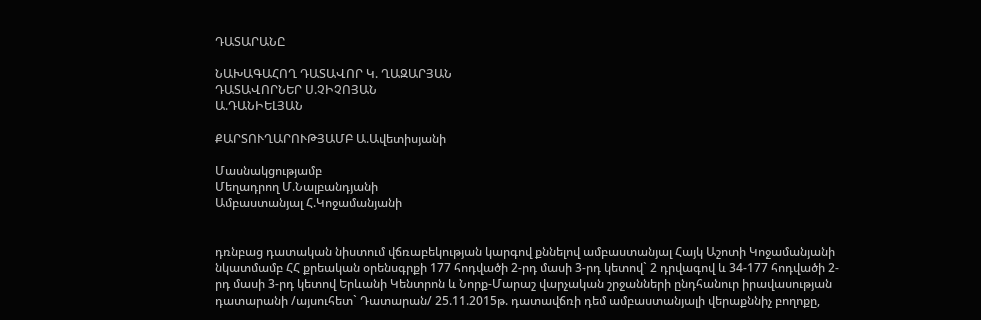ԴԱՏԱՐԱՆԸ

ՆԱԽԱԳԱՀՈՂ ԴԱՏԱՎՈՐ Կ. ՂԱԶԱՐՅԱՆ
ԴԱՏԱՎՈՐՆԵՐ Ս.ՉԻՉՈՅԱՆ
Ա.ԴԱՆԻԵԼՅԱՆ

ՔԱՐՏՈՒՂԱՐՈՒԹՅԱՄԲ Ա.Ավետիսյանի

Մասնակցությամբ
Մեղադրող Մ.Նալբանդյանի
Ամբաստանյալ Հ.Կոջամանյանի


դռնբաց դատական նիստում վճռաբեկության կարգով քննելով ամբաստանյալ Հայկ Աշոտի Կոջամանյանի նկատմամբ ՀՀ քրեական օրենսգրքի 177 հոդվածի 2-րդ մասի 3-րդ կետով` 2 դրվագով և 34-177 հոդվածի 2-րդ մասի 3-րդ կետով Երևանի Կենտրոն և Նորք-Մարաշ վարչական շրջանների ընդհանուր իրավասության դատարանի /այսուհետ` Դատարան/ 25.11.2015թ. դատավճռի դեմ ամբաստանյալի վերաքննիչ բողոքը,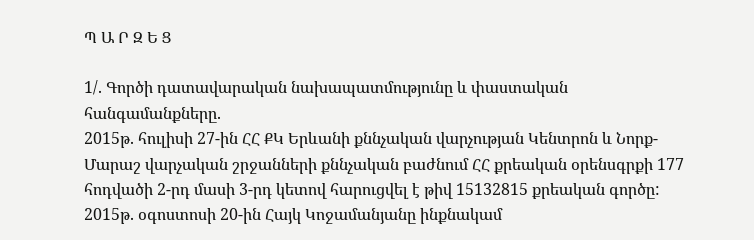Պ Ա Ր Զ Ե Ց

1/. Գործի դատավարական նախապատմությունը և փաստական հանգամանքները.
2015թ. հուլիսի 27-ին ՀՀ ՔԿ Երևանի քննչական վարչության Կենտրոն և Նորք-Մարաշ վարչական շրջանների քննչական բաժնում ՀՀ քրեական օրենսգրքի 177 հոդվածի 2-րդ մասի 3-րդ կետով հարուցվել է թիվ 15132815 քրեական գործը:
2015թ. օգոստոսի 20-ին Հայկ Կոջամանյանը ինքնակամ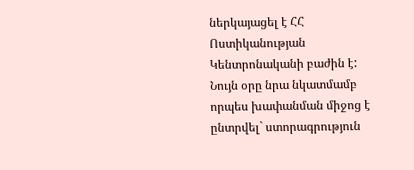ներկայացել է ՀՀ Ոստիկանության Կենտրոնականի բաժին է:
Նույն օրը նրա նկատմամբ որպես խափանման միջոց է ընտրվել` ստորագրություն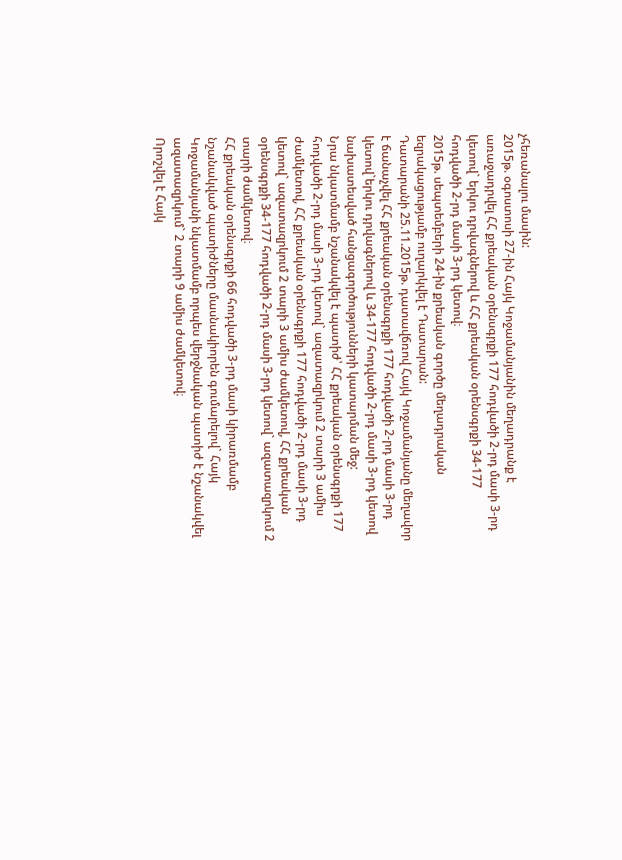չհեռանալու մասին:
2015թ. օգոստոսի 27-ին Հայկ Կոջամանյանին մեղադրանք է առաջադրվել ՀՀ քրեական օրենսգրքի 177 հոդվածի 2-րդ մասի 3-րդ կետով` երկու դրվագներով և ՀՀ քրեական օրենսգրքի 34-177 հոդվածի 2-րդ մասի 3-րդ կետով։
2015թ. սեպտեմբերի 24-ին քրեական գործը մեղադրական եզրակացությամբ ուղարկվել է Դատարան:
Դատարանի 25.11.2015թ. դատավճռով Հայկ Կոջամանյանը մեղավոր է ճանաչվել ՀՀ քրեական օրենսգրքի 177 հոդվածի 2-րդ մասի 3-րդ կետով`երկու դրվագներով և 34-177 հոդվածի 2-րդ մասի 3-րդ կետով նախատեսված հանցագործությունների կատարման մեջ:
Նրա նկատմամբ նշանակվել է պատիժ՝ ՀՀ քրեական օրենսգրքի 177 հոդվածի 2-րդ մասի 3-րդ կետով` ազատազրկում 2 տարի 3 ամիս ժամկետով, ՀՀ քրեական օրենսգրքի 177 հոդվածի 2-րդ մասի 3-րդ կետով` ազատազրկում 2 տարի 3 ամիս ժամկետով, ՀՀ քրեական օրենսգրքի 34-177 հոդվածի 2-րդ մասի 3-րդ կետով` ազատազրկում 2 տարի ժամկետով։
ՀՀ քրեական օրենսգրքի 66 հոդվածի 3-րդ մասի կիրառմամբ նշանակված պատիժները մասնակիորեն գումարելով` Հայկ Կոջամանյանի նկատմամբ որպես վերջնական պատիժ է նշանակվել ազատազրկում` 2 տարի 9 ամիս ժամկետով։
Որոշվել է Հայկ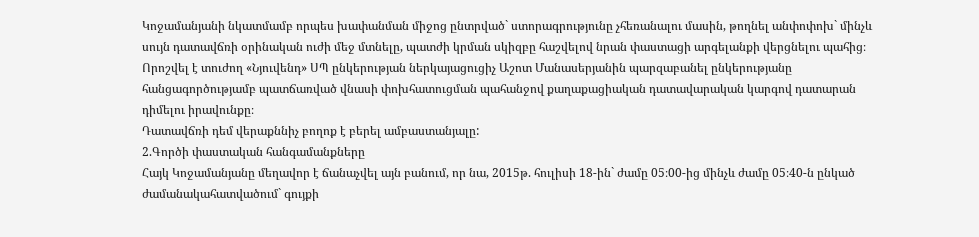Կոջամանյանի նկատմամբ որպես խափանման միջոց ընտրված` ստորագրությունը չհեռանալու մասին, թողնել անփոփոխ` մինչև սույն դատավճռի օրինական ուժի մեջ մտնելը, պատժի կրման սկիզբը հաշվելով նրան փաստացի արգելանքի վերցնելու պահից։
Որոշվել է տուժող «Նյուվենդ» ՍՊ ընկերության ներկայացուցիչ Աշոտ Մանասերյանին պարզաբանել ընկերությանը հանցագործությամբ պատճառված վնասի փոխհատուցման պահանջով քաղաքացիական դատավարական կարգով դատարան դիմելու իրավունքը։
Դատավճռի դեմ վերաքննիչ բողոք է բերել ամբաստանյալը:
2.Գործի փաստական հանգամանքները
Հայկ Կոջամանյանը մեղավոր է ճանաչվել այն բանում, որ նա, 2015թ. հուլիսի 18-ին` ժամը 05։00-ից մինչև ժամը 05։40-ն ընկած ժամանակահատվածում` գույքի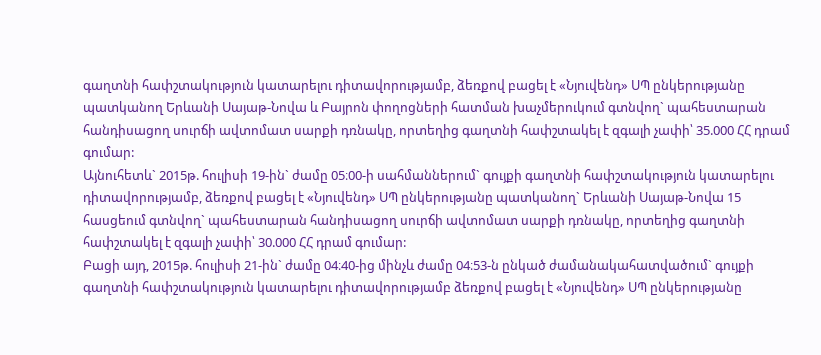գաղտնի հափշտակություն կատարելու դիտավորությամբ, ձեռքով բացել է «Նյուվենդ» ՍՊ ընկերությանը պատկանող Երևանի Սայաթ-Նովա և Բայրոն փողոցների հատման խաչմերուկում գտնվող` պահեստարան հանդիսացող սուրճի ավտոմատ սարքի դռնակը, որտեղից գաղտնի հափշտակել է զգալի չափի՝ 35.000 ՀՀ դրամ գումար:
Այնուհետև` 2015թ. հուլիսի 19-ին` ժամը 05։00-ի սահմաններում` գույքի գաղտնի հափշտակություն կատարելու դիտավորությամբ, ձեռքով բացել է «Նյուվենդ» ՍՊ ընկերությանը պատկանող` Երևանի Սայաթ-Նովա 15 հասցեում գտնվող` պահեստարան հանդիսացող սուրճի ավտոմատ սարքի դռնակը, որտեղից գաղտնի հափշտակել է զգալի չափի՝ 30.000 ՀՀ դրամ գումար:
Բացի այդ, 2015թ. հուլիսի 21-ին` ժամը 04։40-ից մինչև ժամը 04։53-ն ընկած ժամանակահատվածում` գույքի գաղտնի հափշտակություն կատարելու դիտավորությամբ ձեռքով բացել է «Նյուվենդ» ՍՊ ընկերությանը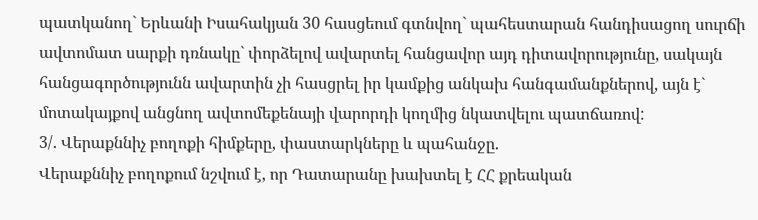պատկանող` Երևանի Իսահակյան 30 հասցեում գտնվող` պահեստարան հանդիսացող սուրճի ավտոմատ սարքի դռնակը` փորձելով ավարտել հանցավոր այդ դիտավորությունը, սակայն հանցագործությունն ավարտին չի հասցրել իր կամքից անկախ հանգամանքներով, այն է` մոտակայքով անցնող ավտոմեքենայի վարորդի կողմից նկատվելու պատճառով:
3/. Վերաքննիչ բողոքի հիմքերը, փաստարկները և պահանջը.
Վերաքննիչ բողոքում նշվում է, որ Դատարանը խախտել է ՀՀ քրեական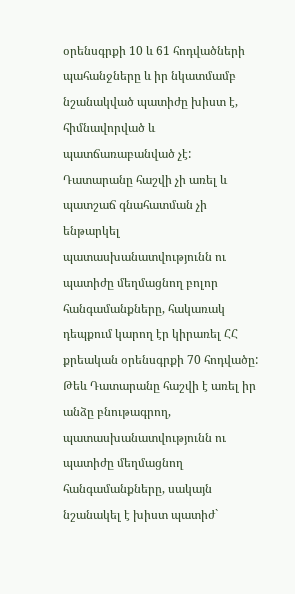օրենսգրքի 10 և 61 հոդվածների պահանջները և իր նկատմամբ նշանակված պատիժը խիստ է, հիմնավորված և պատճառաբանված չէ:
Դատարանը հաշվի չի առել և պատշաճ գնահատման չի ենթարկել պատասխանատվությունն ու պատիժը մեղմացնող բոլոր հանգամանքները, հակառակ դեպքում կարող էր կիրառել ՀՀ քրեական օրենսգրքի 70 հոդվածը:
Թեև Դատարանը հաշվի է առել իր անձը բնութագրող, պատասխանատվությունն ու պատիժը մեղմացնող հանգամանքները, սակայն նշանակել է խիստ պատիժ`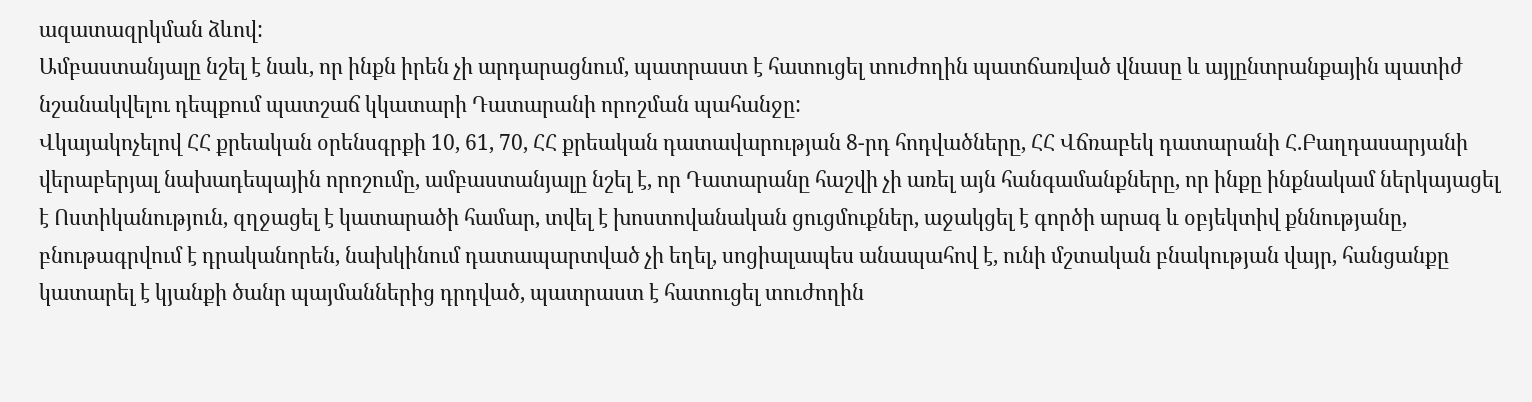ազատազրկման ձևով:
Ամբաստանյալը նշել է նաև, որ ինքն իրեն չի արդարացնում, պատրաստ է հատուցել տուժողին պատճառված վնասը և այլընտրանքային պատիժ նշանակվելու դեպքում պատշաճ կկատարի Դատարանի որոշման պահանջը:
Վկայակոչելով ՀՀ քրեական օրենսգրքի 10, 61, 70, ՀՀ քրեական դատավարության 8-րդ հոդվածները, ՀՀ Վճռաբեկ դատարանի Հ.Բաղդասարյանի վերաբերյալ նախադեպային որոշումը, ամբաստանյալը նշել է, որ Դատարանը հաշվի չի առել այն հանգամանքները, որ ինքը ինքնակամ ներկայացել է Ոստիկանություն, զղջացել է կատարածի համար, տվել է խոստովանական ցուցմուքներ, աջակցել է գործի արագ և օբյեկտիվ քննությանը, բնութագրվում է դրականորեն, նախկինում դատապարտված չի եղել, սոցիալապես անապահով է, ունի մշտական բնակության վայր, հանցանքը կատարել է կյանքի ծանր պայմաններից դրդված, պատրաստ է հատուցել տուժողին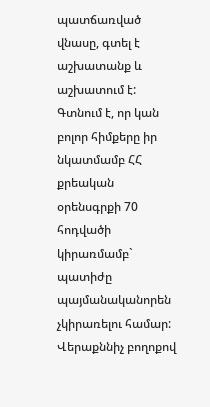պատճառված վնասը, գտել է աշխատանք և աշխատում է:
Գտնում է, որ կան բոլոր հիմքերը իր նկատմամբ ՀՀ քրեական օրենսգրքի 70 հոդվածի կիրառմամբ` պատիժը պայմանականորեն չկիրառելու համար:
Վերաքննիչ բողոքով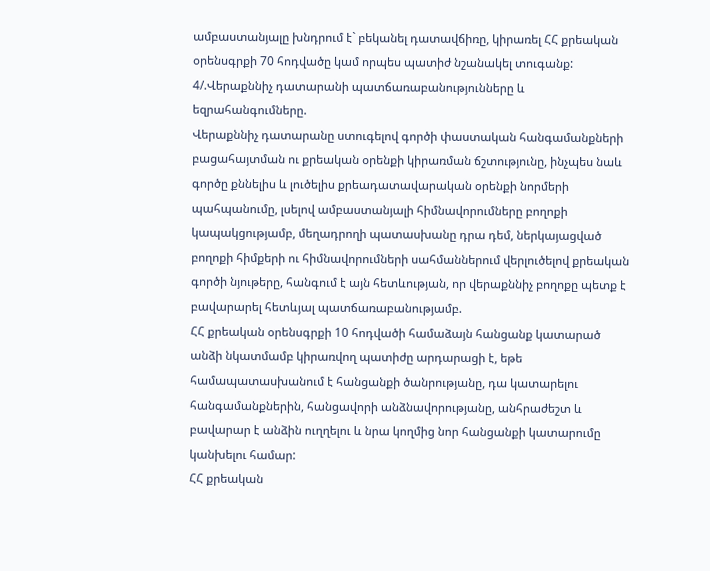ամբաստանյալը խնդրում է` բեկանել դատավճիռը, կիրառել ՀՀ քրեական օրենսգրքի 70 հոդվածը կամ որպես պատիժ նշանակել տուգանք:
4/.Վերաքննիչ դատարանի պատճառաբանությունները և եզրահանգումները.
Վերաքննիչ դատարանը ստուգելով գործի փաստական հանգամանքների բացահայտման ու քրեական օրենքի կիրառման ճշտությունը, ինչպես նաև գործը քննելիս և լուծելիս քրեադատավարական օրենքի նորմերի պահպանումը, լսելով ամբաստանյալի հիմնավորումները բողոքի կապակցությամբ, մեղադրողի պատասխանը դրա դեմ, ներկայացված բողոքի հիմքերի ու հիմնավորումների սահմաններում վերլուծելով քրեական գործի նյութերը, հանգում է այն հետևության, որ վերաքննիչ բողոքը պետք է բավարարել հետևյալ պատճառաբանությամբ.
ՀՀ քրեական օրենսգրքի 10 հոդվածի համաձայն հանցանք կատարած անձի նկատմամբ կիրառվող պատիժը արդարացի է, եթե համապատասխանում է հանցանքի ծանրությանը, դա կատարելու հանգամանքներին, հանցավորի անձնավորությանը, անհրաժեշտ և բավարար է անձին ուղղելու և նրա կողմից նոր հանցանքի կատարումը կանխելու համար:
ՀՀ քրեական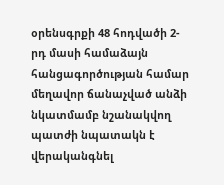օրենսգրքի 48 հոդվածի 2-րդ մասի համաձայն հանցագործության համար մեղավոր ճանաչված անձի նկատմամբ նշանակվող պատժի նպատակն է վերականգնել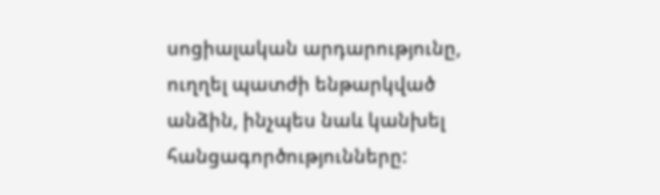սոցիալական արդարությունը, ուղղել պատժի ենթարկված անձին, ինչպես նաև կանխել հանցագործությունները: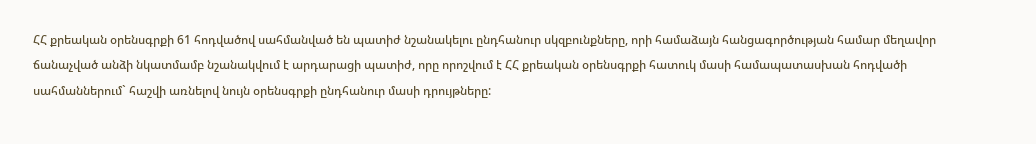ՀՀ քրեական օրենսգրքի 61 հոդվածով սահմանված են պատիժ նշանակելու ընդհանուր սկզբունքները, որի համաձայն հանցագործության համար մեղավոր ճանաչված անձի նկատմամբ նշանակվում է արդարացի պատիժ, որը որոշվում է ՀՀ քրեական օրենսգրքի հատուկ մասի համապատասխան հոդվածի սահմաններում` հաշվի առնելով նույն օրենսգրքի ընդհանուր մասի դրույթները: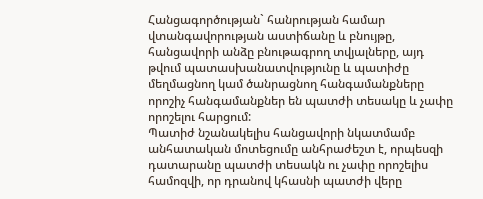Հանցագործության` հանրության համար վտանգավորության աստիճանը և բնույթը, հանցավորի անձը բնութագրող տվյալները, այդ թվում պատասխանատվությունը և պատիժը մեղմացնող կամ ծանրացնող հանգամանքները որոշիչ հանգամանքներ են պատժի տեսակը և չափը որոշելու հարցում:
Պատիժ նշանակելիս հանցավորի նկատմամբ անհատական մոտեցումը անհրաժեշտ է, որպեսզի դատարանը պատժի տեսակն ու չափը որոշելիս համոզվի, որ դրանով կհասնի պատժի վերը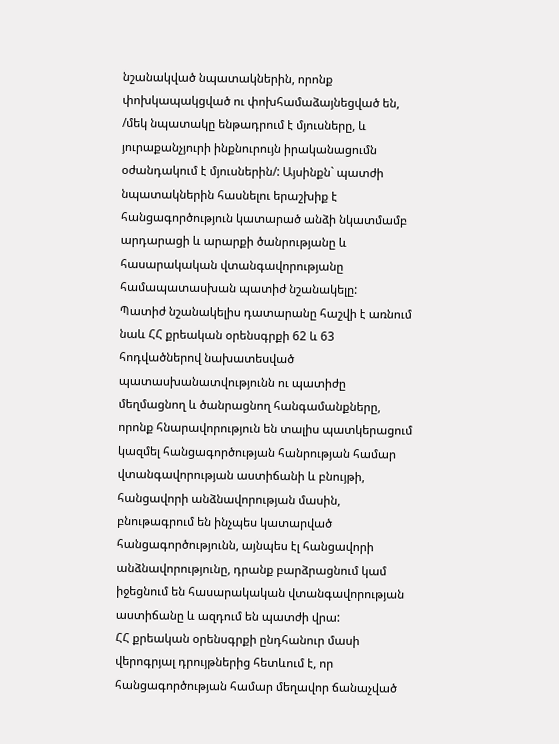նշանակված նպատակներին, որոնք փոխկապակցված ու փոխհամաձայնեցված են, /մեկ նպատակը ենթադրում է մյուսները, և յուրաքանչյուրի ինքնուրույն իրականացումն օժանդակում է մյուսներին/: Այսինքն` պատժի նպատակներին հասնելու երաշխիք է հանցագործություն կատարած անձի նկատմամբ արդարացի և արարքի ծանրությանը և հասարակական վտանգավորությանը համապատասխան պատիժ նշանակելը:
Պատիժ նշանակելիս դատարանը հաշվի է առնում նաև ՀՀ քրեական օրենսգրքի 62 և 63 հոդվածներով նախատեսված պատասխանատվությունն ու պատիժը մեղմացնող և ծանրացնող հանգամանքները, որոնք հնարավորություն են տալիս պատկերացում կազմել հանցագործության հանրության համար վտանգավորության աստիճանի և բնույթի, հանցավորի անձնավորության մասին, բնութագրում են ինչպես կատարված հանցագործությունն, այնպես էլ հանցավորի անձնավորությունը, դրանք բարձրացնում կամ իջեցնում են հասարակական վտանգավորության աստիճանը և ազդում են պատժի վրա:
ՀՀ քրեական օրենսգրքի ընդհանուր մասի վերոգրյալ դրույթներից հետևում է, որ հանցագործության համար մեղավոր ճանաչված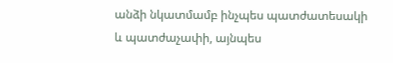անձի նկատմամբ ինչպես պատժատեսակի և պատժաչափի, այնպես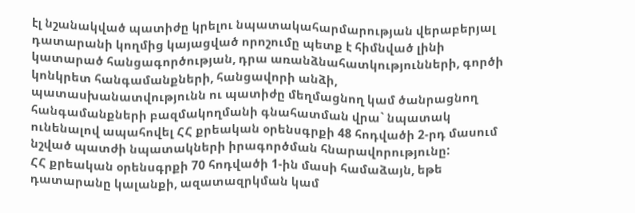էլ նշանակված պատիժը կրելու նպատակահարմարության վերաբերյալ դատարանի կողմից կայացված որոշումը պետք է հիմնված լինի կատարած հանցագործության, դրա առանձնահատկությունների, գործի կոնկրետ հանգամանքների, հանցավորի անձի, պատասխանատվությունն ու պատիժը մեղմացնող կամ ծանրացնող հանգամանքների բազմակողմանի գնահատման վրա` նպատակ ունենալով ապահովել ՀՀ քրեական օրենսգրքի 48 հոդվածի 2-րդ մասում նշված պատժի նպատակների իրագործման հնարավորությունը:
ՀՀ քրեական օրենսգրքի 70 հոդվածի 1-ին մասի համաձայն, եթե դատարանը կալանքի, ազատազրկման կամ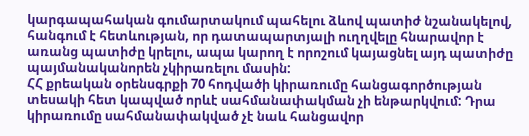կարգապահական գումարտակում պահելու ձևով պատիժ նշանակելով, հանգում է հետևության, որ դատապարտյալի ուղղվելը հնարավոր է առանց պատիժը կրելու, ապա կարող է որոշում կայացնել այդ պատիժը պայմանականորեն չկիրառելու մասին:
ՀՀ քրեական օրենսգրքի 70 հոդվածի կիրառումը հանցագործության տեսակի հետ կապված որևէ սահմանափակման չի ենթարկվում: Դրա կիրառումը սահմանափակված չէ նաև հանցավոր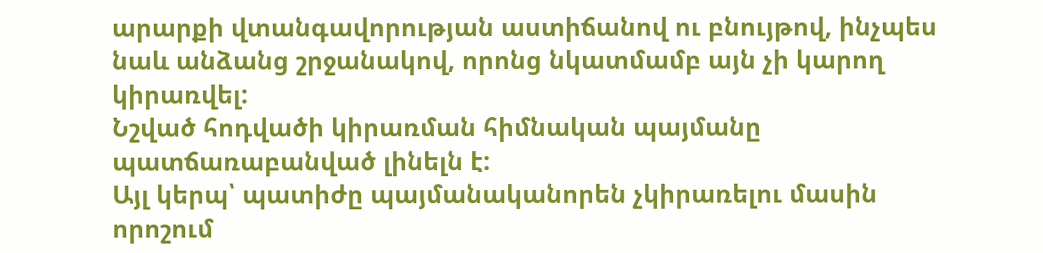արարքի վտանգավորության աստիճանով ու բնույթով, ինչպես նաև անձանց շրջանակով, որոնց նկատմամբ այն չի կարող կիրառվել:
Նշված հոդվածի կիրառման հիմնական պայմանը պատճառաբանված լինելն է:
Այլ կերպ՝ պատիժը պայմանականորեն չկիրառելու մասին որոշում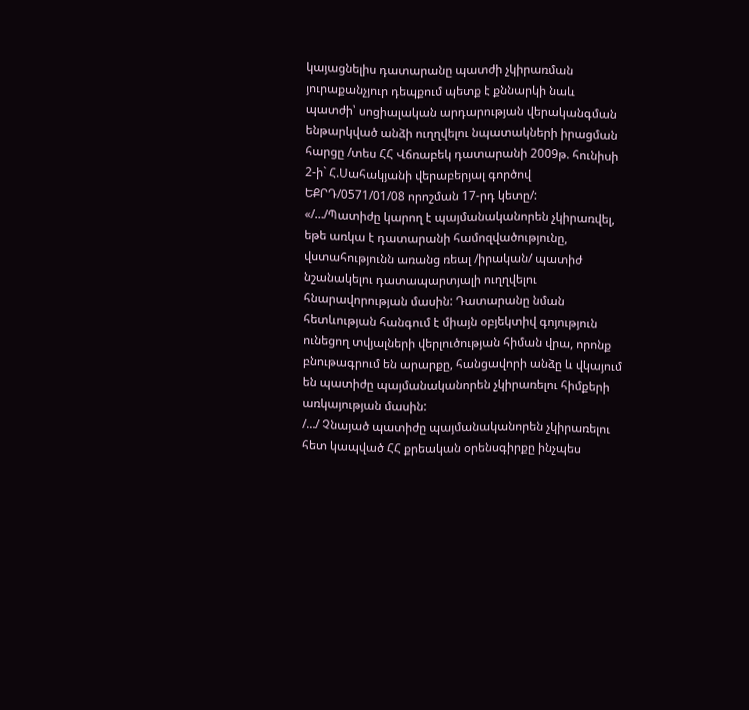կայացնելիս դատարանը պատժի չկիրառման յուրաքանչյուր դեպքում պետք է քննարկի նաև պատժի՝ սոցիալական արդարության վերականգման ենթարկված անձի ուղղվելու նպատակների իրացման հարցը /տես ՀՀ Վճռաբեկ դատարանի 2009թ. հունիսի 2-ի` Հ.Սահակյանի վերաբերյալ գործով ԵՔՐԴ/0571/01/08 որոշման 17-րդ կետը/:
«/…/Պատիժը կարող է պայմանականորեն չկիրառվել, եթե առկա է դատարանի համոզվածությունը, վստահությունն առանց ռեալ /իրական/ պատիժ նշանակելու դատապարտյալի ուղղվելու հնարավորության մասին: Դատարանը նման հետևության հանգում է միայն օբյեկտիվ գոյություն ունեցող տվյալների վերլուծության հիման վրա, որոնք բնութագրում են արարքը, հանցավորի անձը և վկայում են պատիժը պայմանականորեն չկիրառելու հիմքերի առկայության մասին:
/…/ Չնայած պատիժը պայմանականորեն չկիրառելու հետ կապված ՀՀ քրեական օրենսգիրքը ինչպես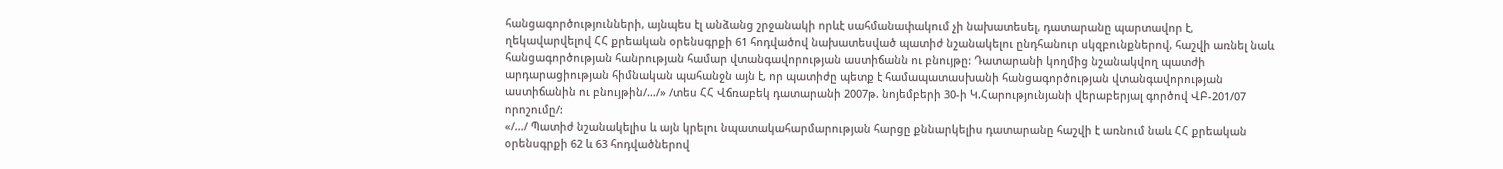հանցագործությունների, այնպես էլ անձանց շրջանակի որևէ սահմանափակում չի նախատեսել, դատարանը պարտավոր է, ղեկավարվելով ՀՀ քրեական օրենսգրքի 61 հոդվածով նախատեսված պատիժ նշանակելու ընդհանուր սկզբունքներով, հաշվի առնել նաև հանցագործության հանրության համար վտանգավորության աստիճանն ու բնույթը: Դատարանի կողմից նշանակվող պատժի արդարացիության հիմնական պահանջն այն է, որ պատիժը պետք է համապատասխանի հանցագործության վտանգավորության աստիճանին ու բնույթին/…/» /տես ՀՀ Վճռաբեկ դատարանի 2007թ. նոյեմբերի 30-ի Կ.Հարությունյանի վերաբերյալ գործով ՎԲ-201/07 որոշումը/:
«/…/ Պատիժ նշանակելիս և այն կրելու նպատակահարմարության հարցը քննարկելիս դատարանը հաշվի է առնում նաև ՀՀ քրեական օրենսգրքի 62 և 63 հոդվածներով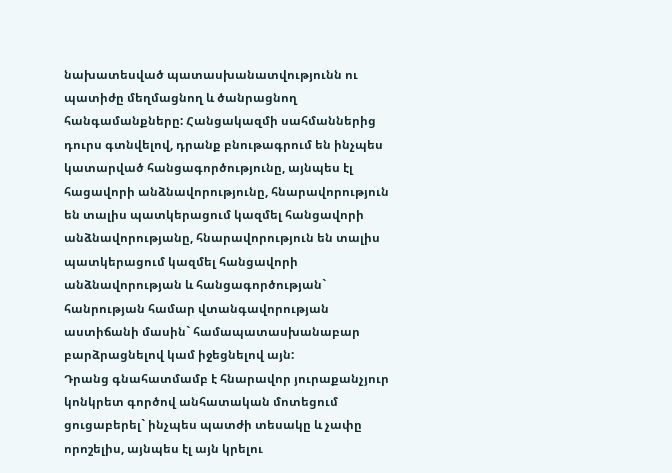նախատեսված պատասխանատվությունն ու պատիժը մեղմացնող և ծանրացնող հանգամանքները: Հանցակազմի սահմաններից դուրս գտնվելով, դրանք բնութագրում են ինչպես կատարված հանցագործությունը, այնպես էլ հացավորի անձնավորությունը, հնարավորություն են տալիս պատկերացում կազմել հանցավորի անձնավորությանը, հնարավորություն են տալիս պատկերացում կազմել հանցավորի անձնավորության և հանցագործության` հանրության համար վտանգավորության աստիճանի մասին` համապատասխանաբար բարձրացնելով կամ իջեցնելով այն:
Դրանց գնահատմամբ է հնարավոր յուրաքանչյուր կոնկրետ գործով անհատական մոտեցում ցուցաբերել` ինչպես պատժի տեսակը և չափը որոշելիս, այնպես էլ այն կրելու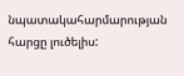նպատակահարմարության հարցը լուծելիս: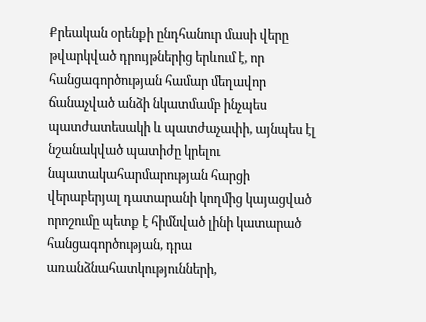Քրեական օրենքի ընդհանուր մասի վերը թվարկված դրույթներից երևում է, որ հանցագործության համար մեղավոր ճանաչված անձի նկատմամբ ինչպես պատժատեսակի և պատժաչափի, այնպես էլ նշանակված պատիժը կրելու նպատակահարմարության հարցի վերաբերյալ դատարանի կողմից կայացված որոշումը պետք է հիմնված լինի կատարած հանցագործության, դրա առանձնահատկությունների,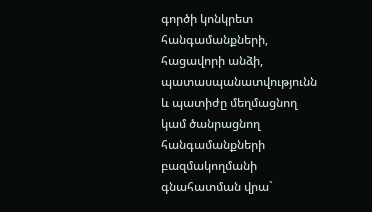գործի կոնկրետ հանգամանքների, հացավորի անձի, պատասպանատվությունն և պատիժը մեղմացնող կամ ծանրացնող հանգամանքների բազմակողմանի գնահատման վրա`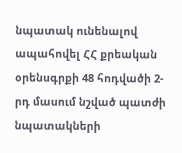նպատակ ունենալով ապահովել ՀՀ քրեական օրենսգրքի 48 հոդվածի 2-րդ մասում նշված պատժի նպատակների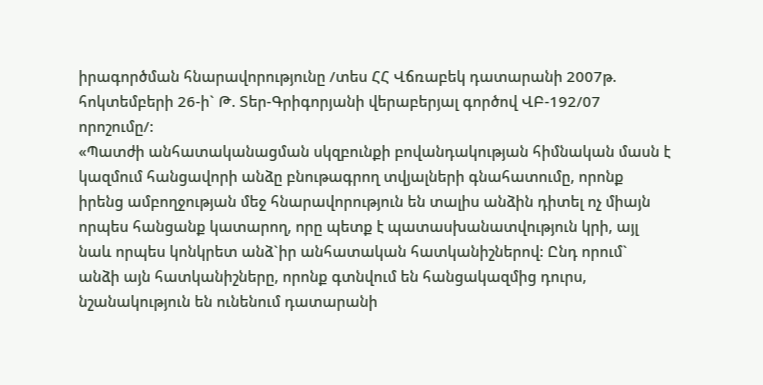իրագործման հնարավորությունը /տես ՀՀ Վճռաբեկ դատարանի 2007թ. հոկտեմբերի 26-ի` Թ. Տեր-Գրիգորյանի վերաբերյալ գործով ՎԲ-192/07 որոշումը/:
«Պատժի անհատականացման սկզբունքի բովանդակության հիմնական մասն է կազմում հանցավորի անձը բնութագրող տվյալների գնահատումը, որոնք իրենց ամբողջության մեջ հնարավորություն են տալիս անձին դիտել ոչ միայն որպես հանցանք կատարող, որը պետք է պատասխանատվություն կրի, այլ նաև որպես կոնկրետ անձ`իր անհատական հատկանիշներով: Ընդ որում` անձի այն հատկանիշները, որոնք գտնվում են հանցակազմից դուրս, նշանակություն են ունենում դատարանի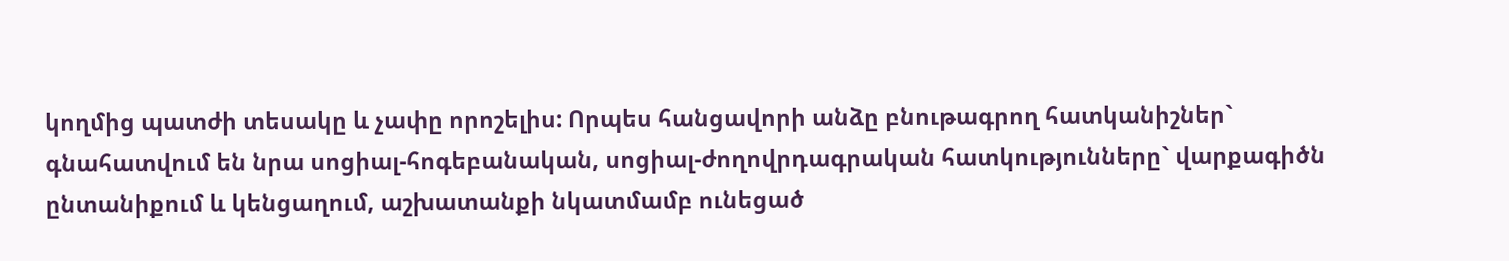կողմից պատժի տեսակը և չափը որոշելիս: Որպես հանցավորի անձը բնութագրող հատկանիշներ` գնահատվում են նրա սոցիալ-հոգեբանական, սոցիալ-ժողովրդագրական հատկությունները` վարքագիծն ընտանիքում և կենցաղում, աշխատանքի նկատմամբ ունեցած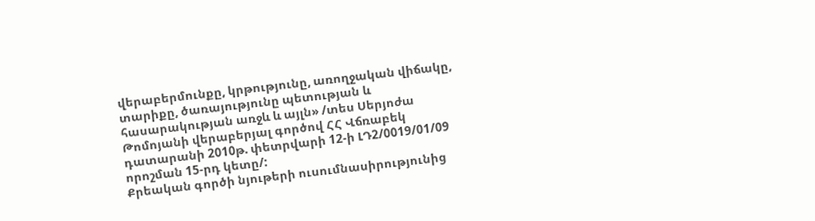վերաբերմունքը, կրթությունը, առողջական վիճակը, տարիքը, ծառայությունը պետության և հասարակության առջև և այլն» /տես Սերյոժա Թոմոյանի վերաբերյալ գործով ՀՀ Վճռաբեկ դատարանի 2010թ. փետրվարի 12-ի ԼԴ2/0019/01/09 որոշման 15-րդ կետը/:
Քրեական գործի նյութերի ուսումնասիրությունից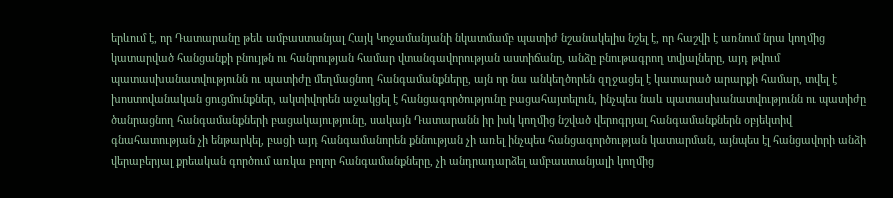երևում է, որ Դատարանը թեև ամբաստանյալ Հայկ Կոջամանյանի նկատմամբ պատիժ նշանակելիս նշել է, որ հաշվի է առնում նրա կողմից կատարված հանցանքի բնույթն ու հանրության համար վտանգավորության աստիճանը, անձը բնութագրող տվյալները, այդ թվում պատասխանատվությունն ու պատիժը մեղմացնող հանգամանքները, այն որ նա անկեղծորեն զղջացել է կատարած արարքի համար, տվել է խոստովանական ցուցմունքներ, ակտիվորեն աջակցել է հանցագործությունը բացահայտելուն, ինչպես նաև պատասխանատվությունն ու պատիժը ծանրացնող հանգամանքների բացակայությունը, սակայն Դատարանն իր իսկ կողմից նշված վերոգրյալ հանգամանքներն օբյեկտիվ գնահատության չի ենթարկել, բացի այդ հանգամանորեն քննության չի առել ինչպես հանցագործության կատարման, այնպես էլ հանցավորի անձի վերաբերյալ քրեական գործում առկա բոլոր հանգամանքները, չի անդրադարձել ամբաստանյալի կողմից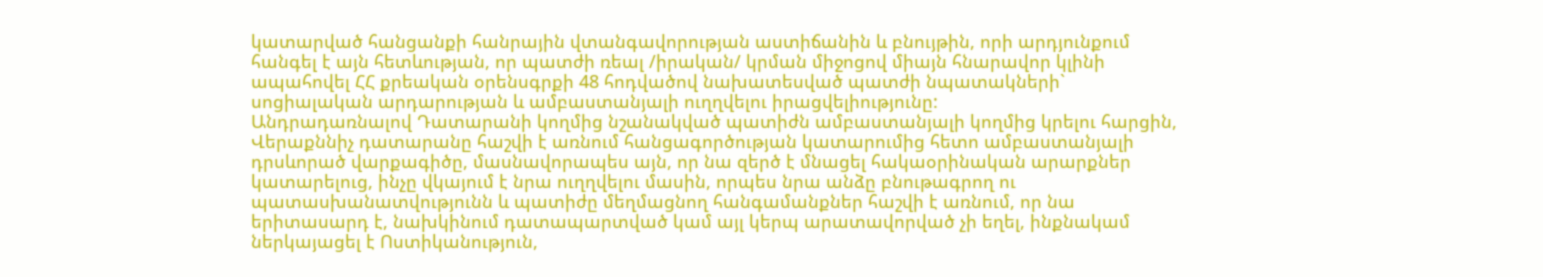կատարված հանցանքի հանրային վտանգավորության աստիճանին և բնույթին, որի արդյունքում հանգել է այն հետևության, որ պատժի ռեալ /իրական/ կրման միջոցով միայն հնարավոր կլինի ապահովել ՀՀ քրեական օրենսգրքի 48 հոդվածով նախատեսված պատժի նպատակների` սոցիալական արդարության և ամբաստանյալի ուղղվելու իրացվելիությունը:
Անդրադառնալով Դատարանի կողմից նշանակված պատիժն ամբաստանյալի կողմից կրելու հարցին, Վերաքննիչ դատարանը հաշվի է առնում հանցագործության կատարումից հետո ամբաստանյալի դրսևորած վարքագիծը, մասնավորապես այն, որ նա զերծ է մնացել հակաօրինական արարքներ կատարելուց, ինչը վկայում է նրա ուղղվելու մասին, որպես նրա անձը բնութագրող ու պատասխանատվությունն և պատիժը մեղմացնող հանգամանքներ հաշվի է առնում, որ նա երիտասարդ է, նախկինում դատապարտված կամ այլ կերպ արատավորված չի եղել, ինքնակամ ներկայացել է Ոստիկանություն,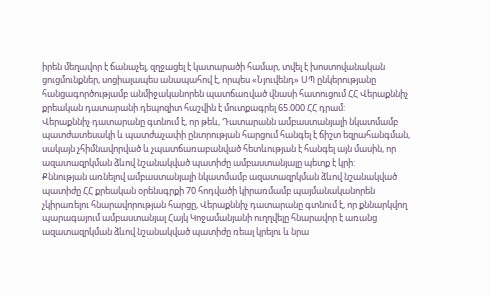իրեն մեղավոր է ճանաչել, զղջացել է կատարածի համար, տվել է խոստովանական ցուցմունքներ, սոցիալապես անապահով է, որպես «Նյուվենդ» ՍՊ ընկերությանը հանցագործությամբ անմիջականորեն պատճառված վնասի հատուցում ՀՀ Վերաքննիչ քրեական դատարանի դեպոզիտ հաշվին է մուտքագրել 65.000 ՀՀ դրամ:
Վերաքննիչ դատարանը գտնում է, որ թեև, Դատարանն ամբաստանյալի նկատմամբ պատժատեսակի և պատժաչափի ընտրության հարցում հանգել է ճիշտ եզրահանգման, սակայն չհիմնավորված և չպատճառաբանված հետևության է հանգել այն մասին, որ ազատազրկման ձևով նշանակված պատիժը ամբաստանյալը պետք է կրի:
Քննության առնելով ամբաստանյալի նկատմամբ ազատազրկման ձևով նշանակված պատիժը ՀՀ քրեական օրենսգրքի 70 հոդվածի կիրառմամբ պայմանականորեն չկիրառելու հնարավորության հարցը, Վերաքննիչ դատարանը գտնում է, որ քննարկվող պարագայում ամբաստանյալ Հայկ Կոջամանյանի ուղղվելը հնարավոր է առանց ազատազրկման ձևով նշանակված պատիժը ռեալ կրելու և նրա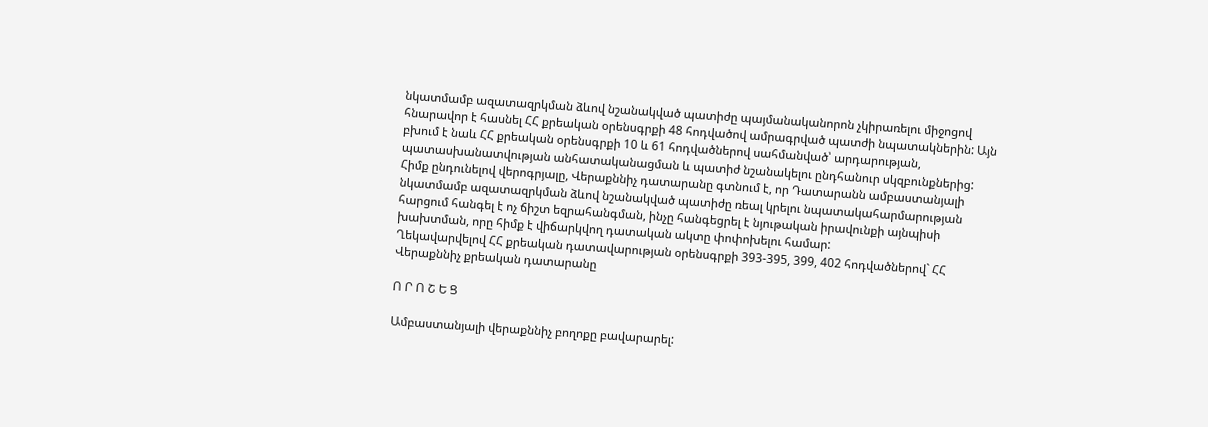նկատմամբ ազատազրկման ձևով նշանակված պատիժը պայմանականորոն չկիրառելու միջոցով հնարավոր է հասնել ՀՀ քրեական օրենսգրքի 48 հոդվածով ամրագրված պատժի նպատակներին: Այն բխում է նաև ՀՀ քրեական օրենսգրքի 10 և 61 հոդվածներով սահմանված՝ արդարության, պատասխանատվության անհատականացման և պատիժ նշանակելու ընդհանուր սկզբունքներից:
Հիմք ընդունելով վերոգրյալը, Վերաքննիչ դատարանը գտնում է, որ Դատարանն ամբաստանյալի նկատմամբ ազատազրկման ձևով նշանակված պատիժը ռեալ կրելու նպատակահարմարության հարցում հանգել է ոչ ճիշտ եզրահանգման, ինչը հանգեցրել է նյութական իրավունքի այնպիսի խախտման, որը հիմք է վիճարկվող դատական ակտը փոփոխելու համար:
Ղեկավարվելով ՀՀ քրեական դատավարության օրենսգրքի 393-395, 399, 402 հոդվածներով` ՀՀ Վերաքննիչ քրեական դատարանը

Ո Ր Ո Շ Ե Ց

Ամբաստանյալի վերաքննիչ բողոքը բավարարել: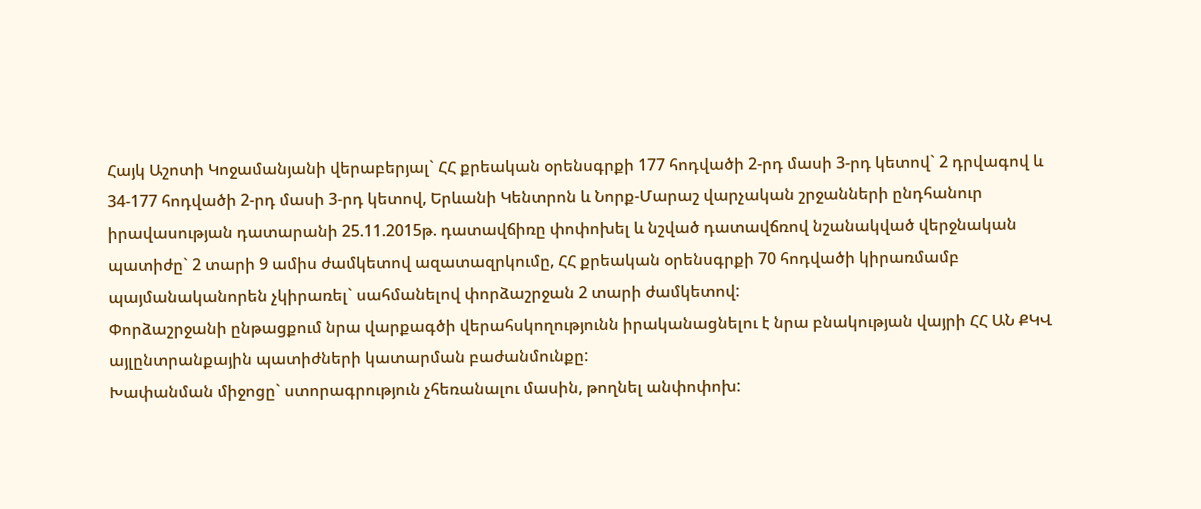Հայկ Աշոտի Կոջամանյանի վերաբերյալ` ՀՀ քրեական օրենսգրքի 177 հոդվածի 2-րդ մասի 3-րդ կետով` 2 դրվագով և 34-177 հոդվածի 2-րդ մասի 3-րդ կետով, Երևանի Կենտրոն և Նորք-Մարաշ վարչական շրջանների ընդհանուր իրավասության դատարանի 25.11.2015թ. դատավճիռը փոփոխել և նշված դատավճռով նշանակված վերջնական պատիժը` 2 տարի 9 ամիս ժամկետով ազատազրկումը, ՀՀ քրեական օրենսգրքի 70 հոդվածի կիրառմամբ պայմանականորեն չկիրառել` սահմանելով փորձաշրջան 2 տարի ժամկետով:
Փորձաշրջանի ընթացքում նրա վարքագծի վերահսկողությունն իրականացնելու է նրա բնակության վայրի ՀՀ ԱՆ ՔԿՎ այլընտրանքային պատիժների կատարման բաժանմունքը:
Խափանման միջոցը` ստորագրություն չհեռանալու մասին, թողնել անփոփոխ: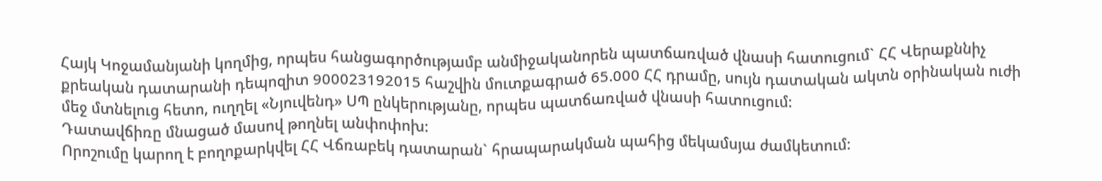Հայկ Կոջամանյանի կողմից, որպես հանցագործությամբ անմիջականորեն պատճառված վնասի հատուցում` ՀՀ Վերաքննիչ քրեական դատարանի դեպոզիտ 900023192015 հաշվին մուտքագրած 65.000 ՀՀ դրամը, սույն դատական ակտն օրինական ուժի մեջ մտնելուց հետո, ուղղել «Նյուվենդ» ՍՊ ընկերությանը, որպես պատճառված վնասի հատուցում:
Դատավճիռը մնացած մասով թողնել անփոփոխ:
Որոշումը կարող է բողոքարկվել ՀՀ Վճռաբեկ դատարան` հրապարակման պահից մեկամսյա ժամկետում: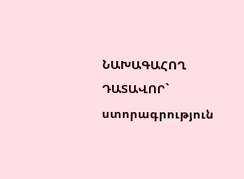ՆԱԽԱԳԱՀՈՂ ԴԱՏԱՎՈՐ` ստորագրություն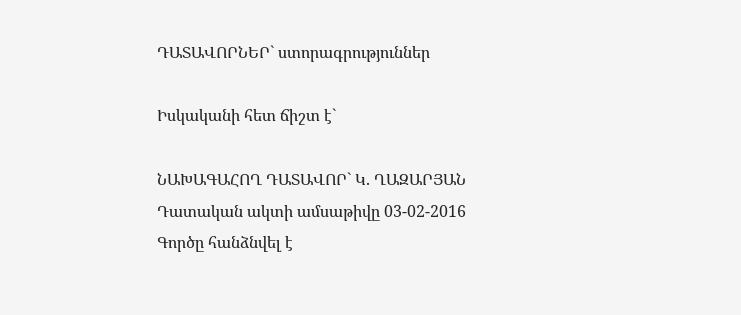ԴԱՏԱՎՈՐՆԵՐ` ստորագրություններ

Իսկականի հետ ճիշտ է`

ՆԱԽԱԳԱՀՈՂ ԴԱՏԱՎՈՐ` Կ. ՂԱԶԱՐՅԱՆ
Դատական ակտի ամսաթիվը 03-02-2016
Գործը հանձնվել է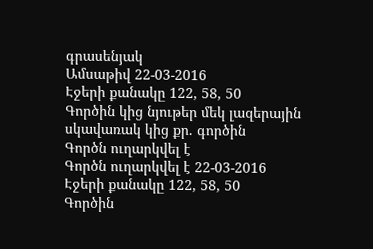գրասենյակ
Ամսաթիվ 22-03-2016
Էջերի քանակը 122, 58, 50
Գործին կից նյութեր մեկ լազերային սկավառակ կից քր. գործին
Գործն ուղարկվել է
Գործն ուղարկվել է 22-03-2016
Էջերի քանակը 122, 58, 50
Գործին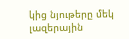կից նյութերը մեկ լազերային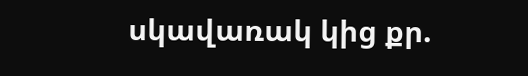սկավառակ կից քր.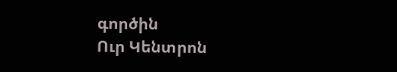գործին
Ուր Կենտրոն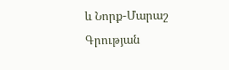և Նորք-Մարաշ
Գրության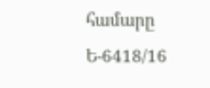համարը Ե-6418/16